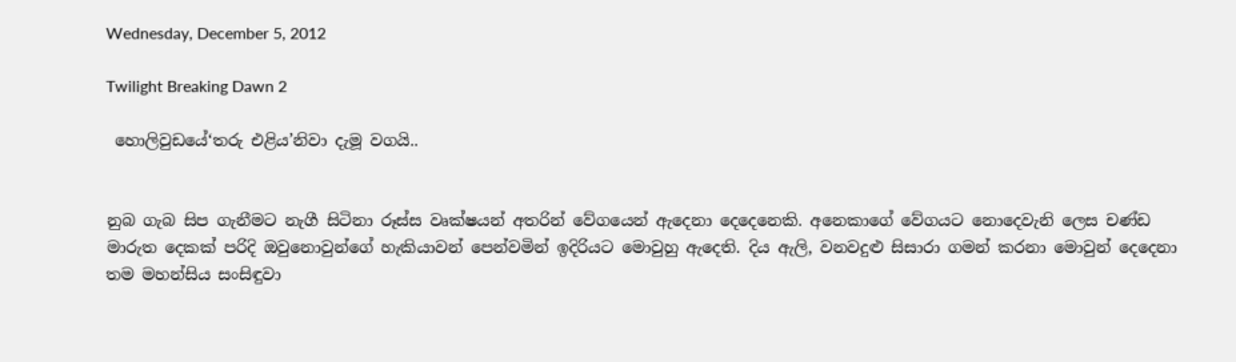Wednesday, December 5, 2012

Twilight Breaking Dawn 2

 හොලිවුඩයේ‘තරු එළිය’නිවා දැමූ වගයි..


නුබ ගැබ සිප ගැනීමට නැගී සිටිනා රූස්ස වෘක්ෂයන් අතරින් වේගයෙන් ඇදෙනා දෙදෙනෙකි. අනෙකාගේ වේගයට නොදෙවැනි ලෙස චණ්ඩ මාරුත දෙකක් පරිදි ඔවුනොවුන්ගේ හැකියාවන් පෙන්වමින් ඉදිරියට මොවුහු ඇදෙති. දිය ඇලි, වනවදුළු සිසාරා ගමන් කරනා මොවුන් දෙදෙනා තම මහන්සිය සංසිඳුවා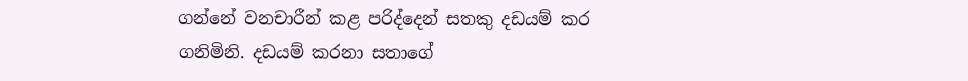ගන්නේ වනචාරීන් කළ පරිද්දෙන් සතකු දඩයම් කර ගනිමිනි. දඩයම් කරනා සතාගේ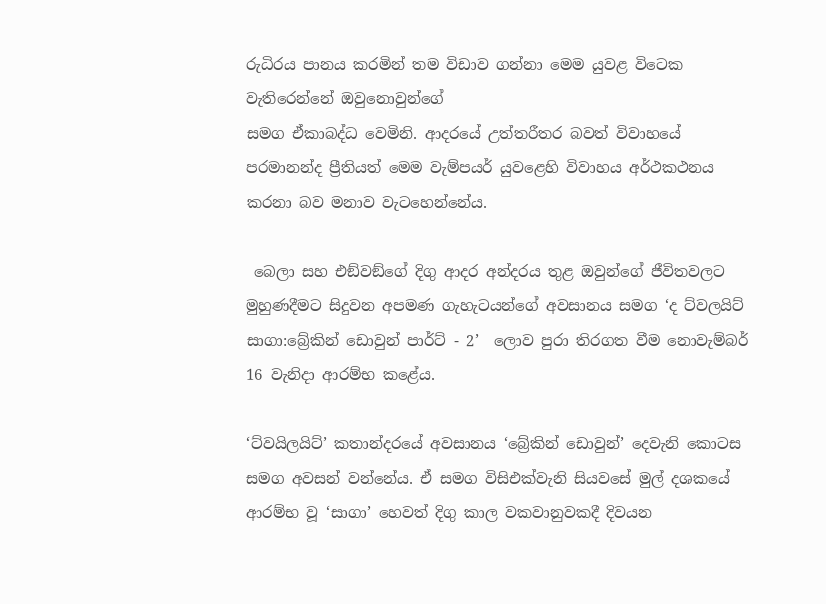රුධිරය පානය කරමින් තම විඩාව ගන්නා මෙම යුවළ විටෙක වැතිරෙන්නේ ඔවුනොවුන්ගේ
සමග ඒකාබද්ධ වෙමිනි. ආදරයේ උත්තරීතර බවත් විවාහයේ පරමානන්ද ප්‍රීතියත් මෙම වැම්පයර් යුවළෙහි විවාහය අර්ථකථනය කරනා බව මනාව වැටහෙන්නේය.

 බෙලා සහ එඞ්වඞ්ගේ දිගු ආදර අන්දරය තුළ ඔවුන්ගේ ජීවිතවලට මුහුණදීමට සිදුවන අපමණ ගැහැටයන්ගේ අවසානය සමග ‘ද ට්වලයිට් සාගා:බ්‍රේකින් ඩොවුන් පාර්ට් - 2’  ලොව පුරා තිරගත වීම නොවැම්බර් 16 වැනිදා ආරම්භ කළේය.

‘ට්වයිලයිට්’ කතාන්දරයේ අවසානය ‘බ්‍රේකින් ඩොවුන්’ දෙවැනි කොටස සමග අවසන් වන්නේය. ඒ සමග විසිඑක්වැනි සියවසේ මුල් දශකයේ ආරම්භ වූ ‘සාගා’ හෙවත් දිගු කාල වකවානුවකදී දිවයන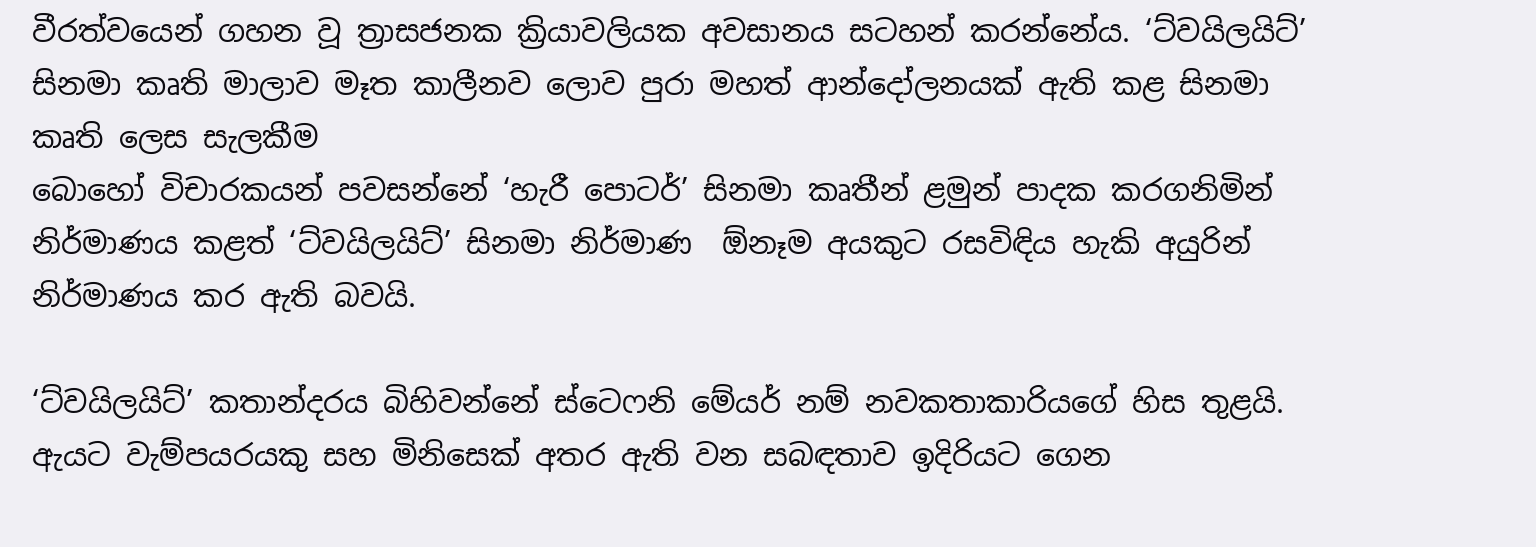වීරත්වයෙන් ගහන වූ ත්‍රාසජනක ක්‍රියාවලියක අවසානය සටහන් කරන්නේය. ‘ට්වයිලයිට්’ සිනමා කෘති මාලාව මෑත කාලීනව ලොව පුරා මහත් ආන්දෝලනයක් ඇති කළ සිනමා කෘති ලෙස සැලකීම
බොහෝ විචාරකයන් පවසන්නේ ‘හැරී පොටර්’ සිනමා කෘතීන් ළමුන් පාදක කරගනිමින් නිර්මාණය කළත් ‘ට්වයිලයිට්’ සිනමා නිර්මාණ  ඕනෑම අයකුට රසවිඳිය හැකි අයුරින් නිර්මාණය කර ඇති බවයි.

‘ට්වයිලයිට්’ කතාන්දරය බිහිවන්නේ ස්ටෙෆනි මේයර් නම් නවකතාකාරියගේ හිස තුළයි. ඇයට වැම්පයරයකු සහ මිනිසෙක් අතර ඇති වන සබඳතාව ඉදිරියට ගෙන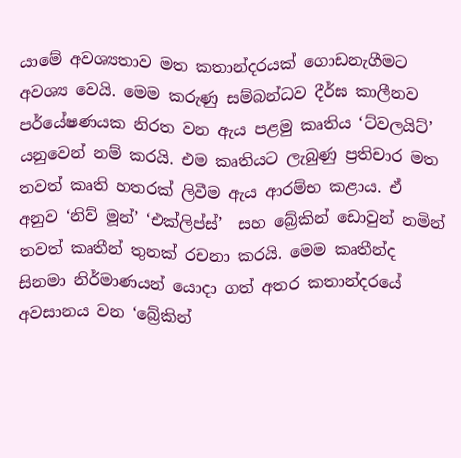යාමේ අවශ්‍යතාව මත කතාන්දරයක් ගොඩනැගීමට අවශ්‍ය වෙයි. මෙම කරුණු සම්බන්ධව දීර්ඝ කාලීනව පර්යේෂණයක නිරත වන ඇය පළමු කෘතිය ‘ට්වලයිට්’ යනුවෙන් නම් කරයි. එම කෘතියට ලැබුණු ප්‍රතිචාර මත තවත් කෘති හතරක් ලිවීම ඇය ආරම්භ කළාය. ඒ අනුව ‘නිව් මූන්’ ‘එක්ලිප්ස්’  සහ බ්‍රේකින් ඩොවුන් නමින් තවත් කෘතීන් තුනක් රචනා කරයි. මෙම කෘතීන්ද සිනමා නිර්මාණයන් යොදා ගත් අතර කතාන්දරයේ අවසානය වන ‘බ්‍රේකින්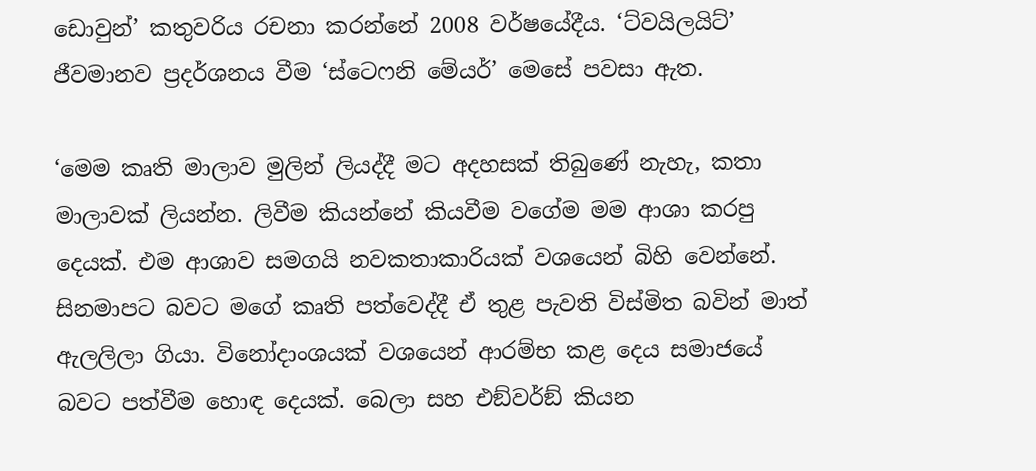ඩොවුන්’ කතුවරිය රචනා කරන්නේ 2008 වර්ෂයේදීය. ‘ට්වයිලයිට්’ ජීවමානව ප්‍රදර්ශනය වීම ‘ස්ටෙෆනි මේයර්’ මෙසේ පවසා ඇත.

‘මෙම කෘති මාලාව මුලින් ලියද්දී මට අදහසක් තිබුණේ නැහැ, කතා මාලාවක් ලියන්න. ලිවීම කියන්නේ කියවීම වගේම මම ආශා කරපු දෙයක්. එම ආශාව සමගයි නවකතාකාරියක් වශයෙන් බිහි වෙන්නේ. සිනමාපට බවට මගේ කෘති පත්වෙද්දී ඒ තුළ පැවති විස්මිත බවින් මාත් ඇලලිලා ගියා. විනෝදාංශයක් වශයෙන් ආරම්භ කළ දෙය සමාජයේ බවට පත්වීම හොඳ දෙයක්. බෙලා සහ එඞ්වර්ඞ් කියන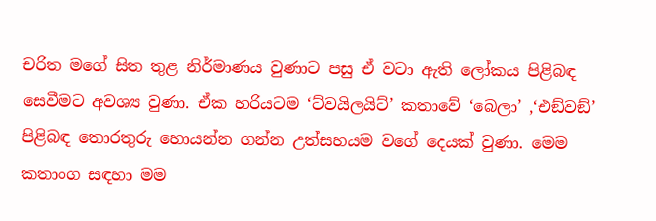චරිත මගේ සිත තුළ නිර්මාණය වුණාට පසු ඒ වටා ඇති ලෝකය පිළිබඳ සෙවීමට අවශ්‍ය වුණා. ඒක හරියටම ‘ට්වයිලයිට්’ කතාවේ ‘බෙලා’ ,‘එඞ්වඞ්’ පිළිබඳ තොරතුරු හොයන්න ගන්න උත්සහයම වගේ දෙයක් වුණා. මෙම කතාංග සඳහා මම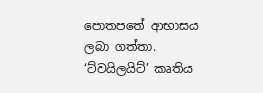පොතපතේ ආභාසය ලබා ගත්තා. ‘ට්වයිලයිට්’ කෘතිය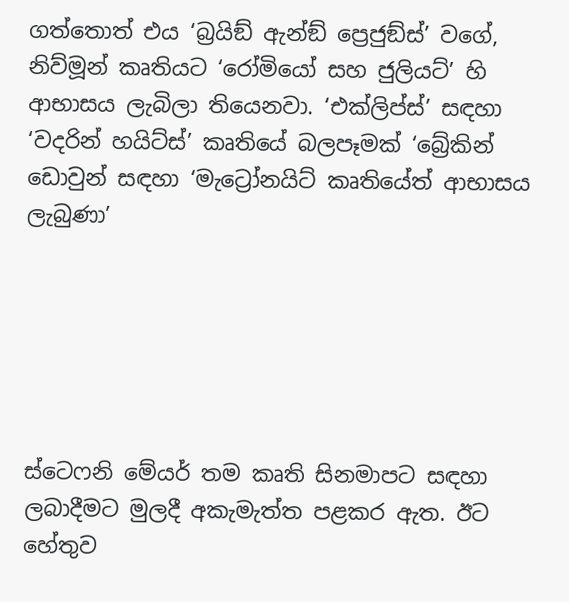ගත්තොත් එය ‘බ්‍රයිඞ් ඇන්ඞ් ප්‍රෙජුඞ්ස්’ වගේ, නිව්මූන් කෘතියට ‘රෝමියෝ සහ ජුලියට්’ හි ආභාසය ලැබිලා තියෙනවා. ‘එක්ලිප්ස්’ සඳහා ‘වදරින් හයිට්ස්’ කෘතියේ බලපෑමක් ‘බ්‍රේකින් ඩොවුන් සඳහා ‘මැට්‍රෝනයිට් කෘතියේත් ආභාසය ලැබුණා’






ස්ටෙෆනි මේයර් තම කෘති සිනමාපට සඳහා ලබාදීමට මුලදී අකැමැත්ත පළකර ඇත. ඊට හේතුව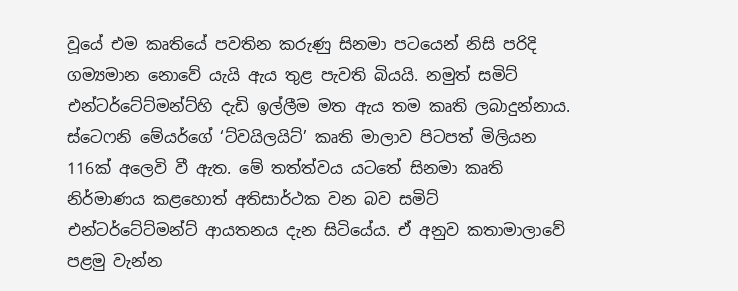වූයේ එම කෘතියේ පවතින කරුණු සිනමා පටයෙන් නිසි පරිදි ගම්‍යමාන නොවේ යැයි ඇය තුළ පැවති බියයි. නමුත් සමිට් එන්ටර්ටේට්මන්ට්හි දැඩි ඉල්ලීම මත ඇය තම කෘති ලබාදුන්නාය. ස්ටෙෆනි මේයර්ගේ ‘ට්වයිලයිට්’ කෘති මාලාව පිටපත් මිලියන 116ක් අලෙවි වී ඇත. මේ තත්ත්වය යටතේ සිනමා කෘති නිර්මාණය කළහොත් අතිසාර්ථක වන බව සමිට් එන්ටර්ටේට්මන්ට් ආයතනය දැන සිටියේය. ඒ අනුව කතාමාලාවේ පළමු වැන්න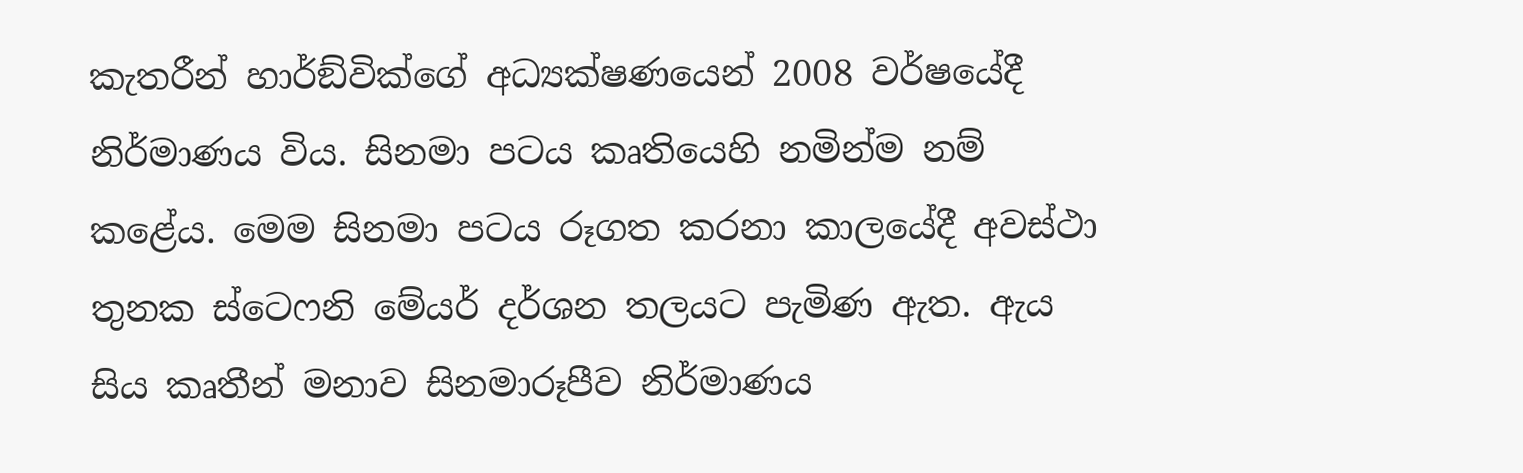කැතරීන් හාර්ඞ්වික්ගේ අධ්‍යක්ෂණයෙන් 2008 වර්ෂයේදී නිර්මාණය විය. සිනමා පටය කෘතියෙහි නමින්ම නම් කළේය. මෙම සිනමා පටය රූගත කරනා කාලයේදී අවස්ථා තුනක ස්ටෙෆනි මේයර් දර්ශන තලයට පැමිණ ඇත. ඇය සිය කෘතීන් මනාව සිනමාරූපීව නිර්මාණය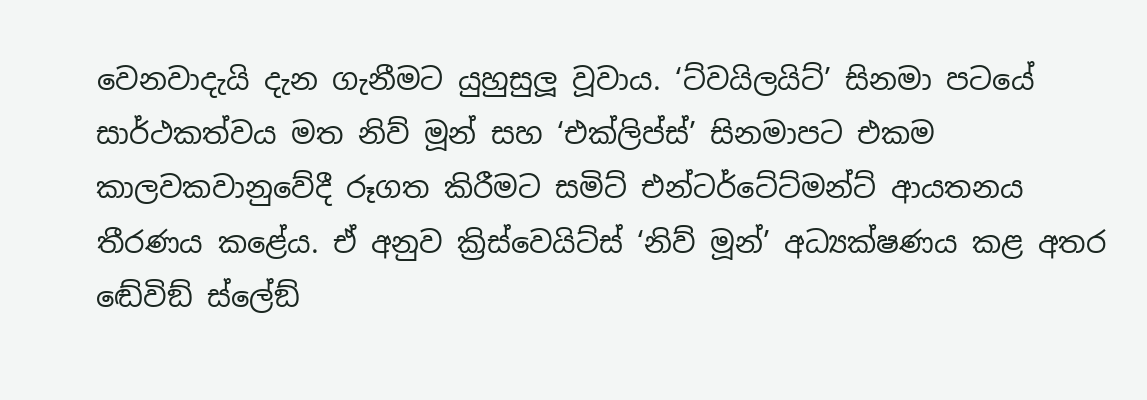වෙනවාදැයි දැන ගැනීමට යුහුසුලූ වූවාය. ‘ට්වයිලයිට්’ සිනමා පටයේ සාර්ථකත්වය මත නිව් මූන් සහ ‘එක්ලිප්ස්’ සිනමාපට එකම කාලවකවානුවේදී රූගත කිරීමට සමිට් එන්ටර්ටේට්මන්ට් ආයතනය තීරණය කළේය. ඒ අනුව ක්‍රිස්වෙයිට්ස් ‘නිව් මූන්’ අධ්‍යක්ෂණය කළ අතර ඬේවිඞ් ස්ලේඞ්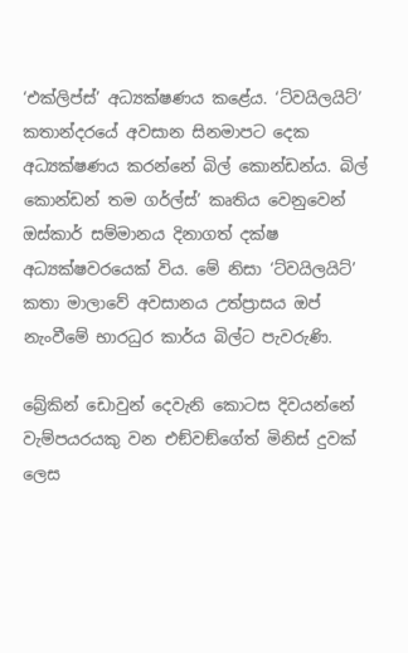‘එක්ලිප්ස්’ අධ්‍යක්ෂණය කළේය. ‘ට්වයිලයිට්’ කතාන්දරයේ අවසාන සිනමාපට දෙක අධ්‍යක්ෂණය කරන්නේ බිල් කොන්ඩන්ය. බිල් කොන්ඩන් තම ගර්ල්ස්’ කෘතිය වෙනුවෙන් ඔස්කාර් සම්මානය දිනාගත් දක්ෂ අධ්‍යක්ෂවරයෙක් විය. මේ නිසා ‘ට්වයිලයිට්’ කතා මාලාවේ අවසානය උත්ප්‍රාසය ඔප් නැංවීමේ භාරධුර කාර්ය බිල්ට පැවරුණි.

බ්‍රේකින් ඩොවුන් දෙවැනි කොටස දිවයන්නේ වැම්පයරයකු වන එඞ්වඞ්ගේත් මිනිස් දුවක් ලෙස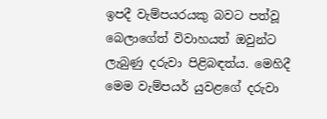ඉපදී වැම්පයරයකු බවට පත්වූ බෙලාගේත් විවාහයත් ඔවුන්ට ලැබුණු දරුවා පිළිබඳත්ය. මෙහිදී මෙම වැම්පයර් යුවළගේ දරුවා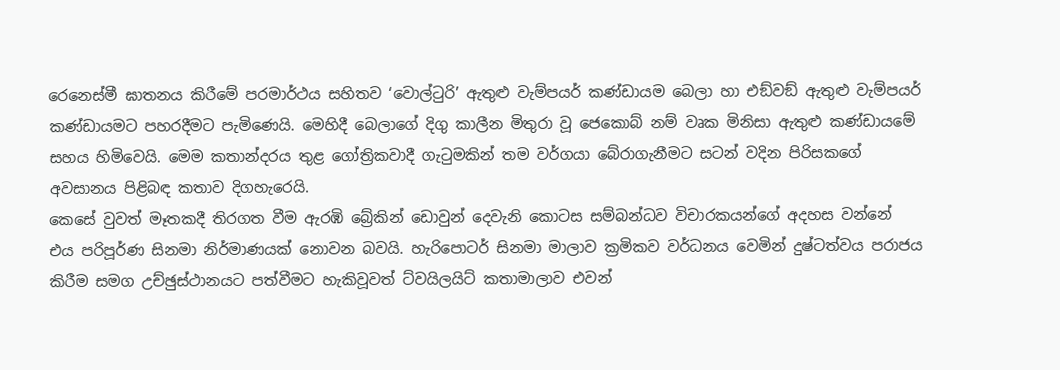රෙනෙස්මී ඝාතනය කිරීමේ පරමාර්ථය සහිතව ‘වොල්ටුරි’ ඇතුළු වැම්පයර් කණ්ඩායම බෙලා හා එඞ්වඞ් ඇතුළු වැම්පයර් කණ්ඩායමට පහරදීමට පැමිණෙයි. මෙහිදී බෙලාගේ දිගු කාලීන මිතුරා වූ ජෙකොබ් නම් වෘක මිනිසා ඇතුළු කණ්ඩායමේ සහය හිමිවෙයි. මෙම කතාන්දරය තුළ ගෝත්‍රිකවාදී ගැටුමකින් තම වර්ගයා බේරාගැනීමට සටන් වදින පිරිසකගේ අවසානය පිළිබඳ කතාව දිගහැරෙයි.
කෙසේ වුවත් මෑතකදී තිරගත වීම ඇරඹි බ්‍රේකින් ඩොවුන් දෙවැනි කොටස සම්බන්ධව විචාරකයන්ගේ අදහස වන්නේ එය පරිපූර්ණ සිනමා නිර්මාණයක් නොවන බවයි. හැරිපොටර් සිනමා මාලාව ක්‍රමිකව වර්ධනය වෙමින් දුෂ්ටත්වය පරාජය කිරීම සමග උච්ඡුස්ථානයට පත්වීමට හැකිවූවත් ට්වයිලයිට් කතාමාලාව එවන්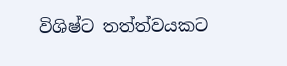විශිෂ්ට තත්ත්වයකට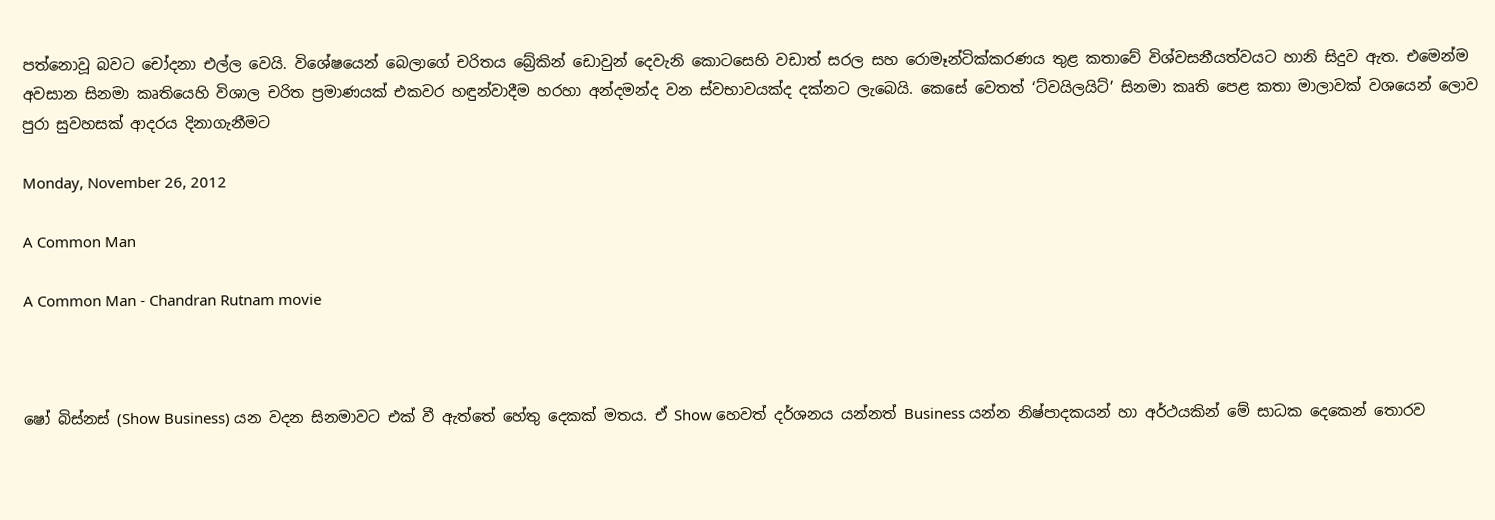පත්නොවූ බවට චෝදනා එල්ල වෙයි. විශේෂයෙන් බෙලාගේ චරිතය බ්‍රේකින් ඩොවුන් දෙවැනි කොටසෙහි වඩාත් සරල සහ රොමෑන්ටික්කරණය තුළ කතාවේ විශ්වසනීයත්වයට හානි සිදුව ඇත. එමෙන්ම අවසාන සිනමා කෘතියෙහි විශාල චරිත ප්‍රමාණයක් එකවර හඳුන්වාදීම හරහා අන්දමන්ද වන ස්වභාවයක්ද දක්නට ලැබෙයි. කෙසේ වෙතත් ‘ට්වයිලයිට්’ සිනමා කෘති පෙළ කතා මාලාවක් වශයෙන් ලොව පුරා සුවහසක් ආදරය දිනාගැනීමට

Monday, November 26, 2012

A Common Man

A Common Man - Chandran Rutnam movie



ෂෝ බිස්නස් (Show Business) යන වදන සිනමාවට එක් වී ඇත්තේ හේතු දෙකක් මතය. ඒ Show හෙවත් දර්ශනය යන්නත් Business යන්න නිෂ්පාදකයන් හා අර්ථයකින් මේ සාධක දෙකෙන් තොරව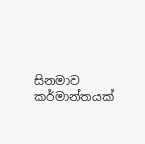සිනමාව කර්මාන්තයක්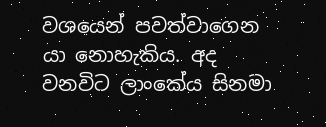වශයෙන් පවත්වාගෙන යා නොහැකිය. අද වනවිට ලාංකේය සිනමා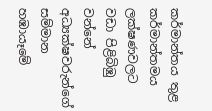කර්මාන්තය තුළ කර්මාන්තමය ලක්ෂණවලට වඩා පිළිබිඹු වන්නේ අධ්‍යක්ෂවරුන්ගේ සම්මාන හඹායෑමේ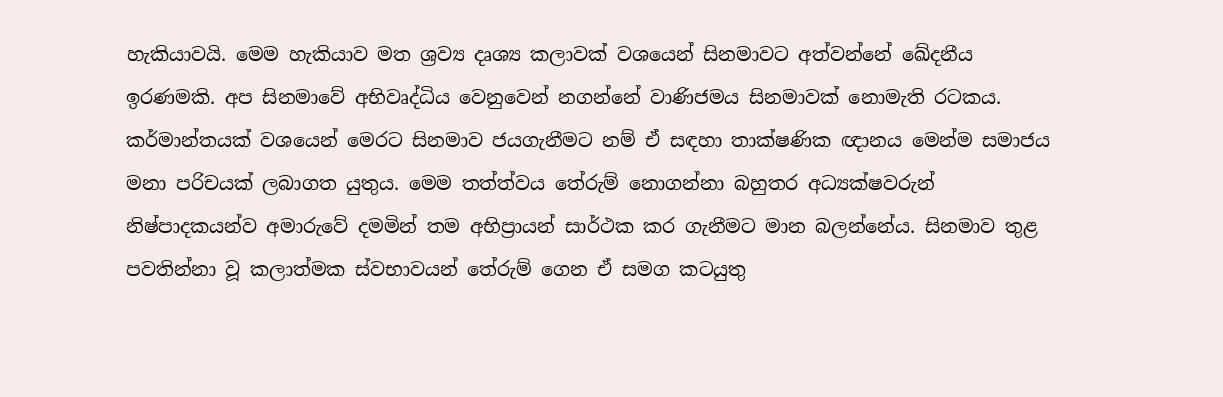හැකියාවයි. මෙම හැකියාව මත ශ්‍රව්‍ය දෘශ්‍ය කලාවක් වශයෙන් සිනමාවට අත්වන්නේ ඛේදනීය ඉරණමකි. අප සිනමාවේ අභිවෘද්ධිය වෙනුවෙන් නගන්නේ වාණිජමය සිනමාවක් නොමැති රටකය. කර්මාන්තයක් වශයෙන් මෙරට සිනමාව ජයගැනීමට නම් ඒ සඳහා තාක්ෂණික ඥානය මෙන්ම සමාජය මනා පරිචයක් ලබාගත යුතුය. මෙම තත්ත්වය තේරුම් නොගන්නා බහුතර අධ්‍යක්ෂවරුන් නිෂ්පාදකයන්ව අමාරුවේ දමමින් තම අභිප්‍රායන් සාර්ථක කර ගැනීමට මාන බලන්නේය. සිනමාව තුළ පවතින්නා වූ කලාත්මක ස්වභාවයන් තේරුම් ගෙන ඒ සමග කටයුතු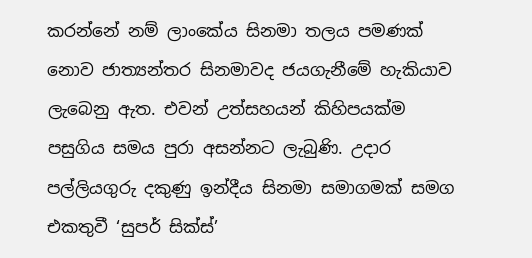කරන්නේ නම් ලාංකේය සිනමා තලය පමණක් නොව ජාත්‍යන්තර සිනමාවද ජයගැනීමේ හැකියාව ලැබෙනු ඇත. එවන් උත්සහයන් කිහිපයක්ම පසුගිය සමය පුරා අසන්නට ලැබුණි. උදාර පල්ලියගුරු දකුණු ඉන්දීය සිනමා සමාගමක් සමග එකතුවී ‘සුපර් සික්ස්’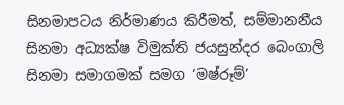සිනමාපටය නිර්මාණය කිරීමත්, සම්මානනීය සිනමා අධ්‍යක්ෂ විමුක්ති ජයසුන්දර බෙංගාලි සිනමා සමාගමක් සමග ‘මෂ්රූම්’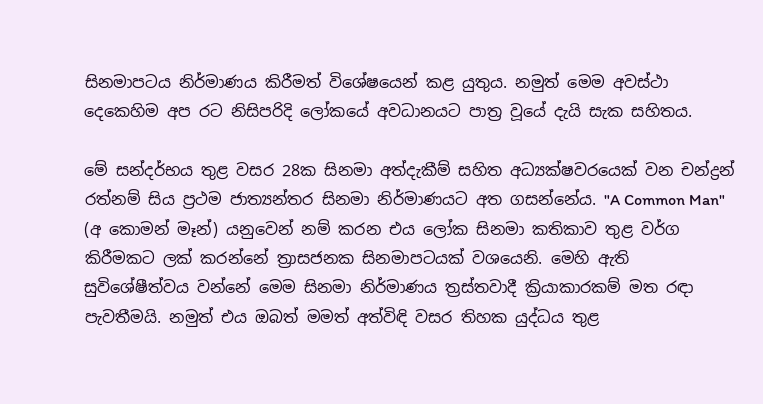සිනමාපටය නිර්මාණය කිරීමත් විශේෂයෙන් කළ යුතුය. නමුත් මෙම අවස්ථා දෙකෙහිම අප රට නිසිපරිදි ලෝකයේ අවධානයට පාත්‍ර වූයේ දැයි සැක සහිතය.

මේ සන්දර්භය තුළ වසර 28ක සිනමා අත්දැකීම් සහිත අධ්‍යක්ෂවරයෙක් වන චන්ද්‍රන් රත්නම් සිය ප්‍රථම ජාත්‍යන්තර සිනමා නිර්මාණයට අත ගසන්නේය. "A Common Man" (අ කොමන් මෑන්) යනුවෙන් නම් කරන එය ලෝක සිනමා කතිකාව තුළ වර්ග කිරීමකට ලක් කරන්නේ ත්‍රාසජනක සිනමාපටයක් වශයෙනි. මෙහි ඇති සුවිශේෂීත්වය වන්නේ මෙම සිනමා නිර්මාණය ත්‍රස්තවාදී ක්‍රියාකාරකම් මත රඳා පැවතීමයි. නමුත් එය ඔබත් මමත් අත්විඳි වසර තිහක යුද්ධය තුළ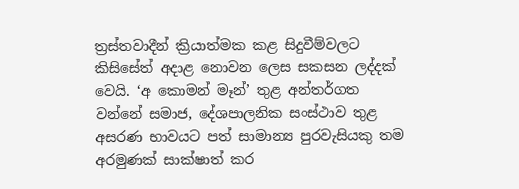ත්‍රස්තවාදීන් ක්‍රියාත්මක කළ සිදුවීම්වලට කිසිසේත් අදාළ නොවන ලෙස සකසන ලද්දක් වෙයි. ‘අ කොමන් මෑන්’ තුළ අන්තර්ගත වන්නේ සමාජ, දේශපාලනික සංස්ථාව තුළ අසරණ භාවයට පත් සාමාන්‍ය පුරවැසියකු තම අරමුණක් සාක්ෂාත් කර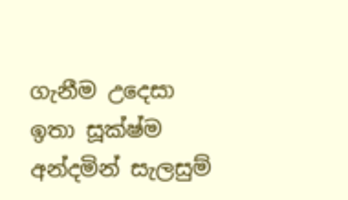ගැනීම උදෙසා ඉතා සූක්ෂ්ම අන්දමින් සැලසුම්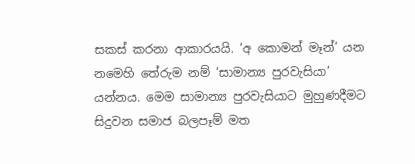සකස් කරනා ආකාරයයි. ‘අ කොමන් මෑන්’ යන නමෙහි තේරුම නම් ‘සාමාන්‍ය පුරවැසියා’ යන්නය. මෙම සාමාන්‍ය පුරවැසියාට මුහුණදීමට සිදුවන සමාජ බලපෑම් මත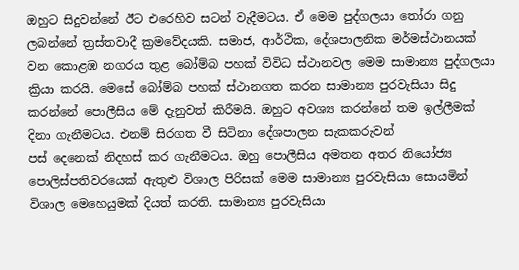ඔහුට සිදුවන්නේ ඊට එරෙහිව සටන් වැදීමටය. ඒ මෙම පුද්ගලයා තෝරා ගනු ලබන්නේ ත්‍රස්තවාදී ක්‍රමවේදයකි. සමාජ, ආර්ථික, දේශපාලනික මර්මස්ථානයක් වන කොළඹ නගරය තුළ බෝම්බ පහක් විවිධ ස්ථානවල මෙම සාමාන්‍ය පුද්ගලයා ක්‍රියා කරයි. මෙසේ බෝම්බ පහක් ස්ථානගත කරන සාමාන්‍ය පුරවැසියා සිදු කරන්නේ පොලීසිය මේ දැනුවත් කිරීමයි. ඔහුට අවශ්‍ය කරන්නේ තම ඉල්ලීමක් දිනා ගැනීමටය. එනම් සිරගත වී සිටිනා දේශපාලන සැකකරුවන්
පස් දෙනෙක් නිදහස් කර ගැනීමටය. ඔහු පොලීසිය අමතන අතර නියෝජ්‍ය පොලිස්පතිවරයෙක් ඇතුළු විශාල පිරිසක් මෙම සාමාන්‍ය පුරවැසියා සොයමින් විශාල මෙහෙයුමක් දියත් කරති. සාමාන්‍ය පුරවැසියා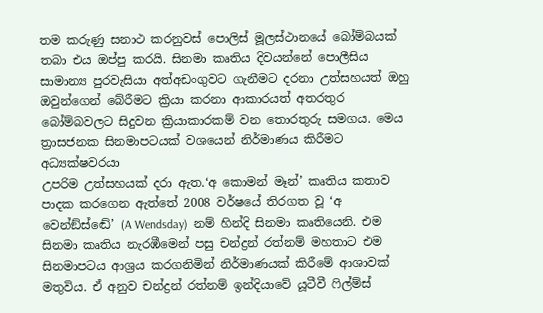තම කරුණු සනාථ කරනුවස් පොලිස් මූලස්ථානයේ බෝම්බයක් තබා එය ඔප්පු කරයි. සිනමා කෘතිය දිවයන්නේ පොලීසිය සාමාන්‍ය පුරවැසියා අත්අඩංගුවට ගැනීමට දරනා උත්සහයත් ඔහු ඔවුන්ගෙන් බේරීමට ක්‍රියා කරනා ආකාරයත් අතරතුර බෝම්බවලට සිදුවන ක්‍රියාකාරකම් වන තොරතුරු සමගය. මෙය ත්‍රාසජනක සිනමාපටයක් වශයෙන් නිර්මාණය කිරීමට අධ්‍යක්ෂවරයා
උපරිම උත්සහයක් දරා ඇත.‘අ කොමන් මෑන්’ කෘතිය කතාව පාදක කරගෙන ඇත්තේ 2008 වර්ෂයේ තිරගත වූ ‘අ වෙන්ඞ්ස්ඬේ’ (A Wendsday)  නම් හින්දි සිනමා කෘතියෙනි. එම සිනමා කෘතිය නැරඹීමෙන් පසු චන්ද්‍රන් රත්නම් මහතාට එම සිනමාපටය ආශ්‍රය කරගනිමින් නිර්මාණයක් කිරීමේ ආශාවක් මතුවිය. ඒ අනුව චන්ද්‍රන් රත්නම් ඉන්දියාවේ යූටීවී ෆිල්ම්ස්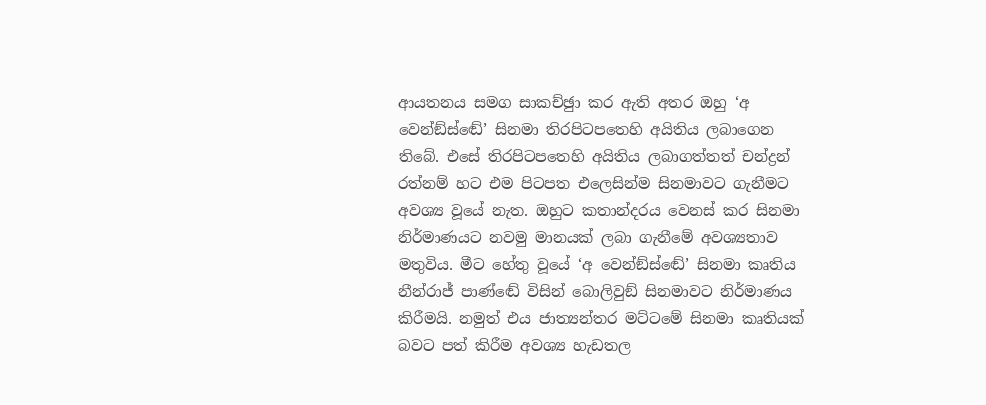ආයතනය සමග සාකච්ඡුා කර ඇති අතර ඔහු ‘අ වෙන්ඞ්ස්ඬේ’ සිනමා තිරපිටපතෙහි අයිතිය ලබාගෙන තිබේ. එසේ තිරපිටපතෙහි අයිතිය ලබාගත්තත් චන්ද්‍රන් රත්නම් හට එම පිටපත එලෙසින්ම සිනමාවට ගැනීමට අවශ්‍ය වූයේ නැත. ඔහුට කතාන්දරය වෙනස් කර සිනමා නිර්මාණයට නවමු මානයක් ලබා ගැනීමේ අවශ්‍යතාව මතුවිය. මීට හේතු වූයේ ‘අ වෙන්ඞ්ස්ඬේ’ සිනමා කෘතිය නීන්රාජ් පාණ්ඬේ විසින් බොලිවුඞ් සිනමාවට නිර්මාණය කිරීමයි. නමුත් එය ජාත්‍යන්තර මට්ටමේ සිනමා කෘතියක් බවට පත් කිරීම අවශ්‍ය හැඩතල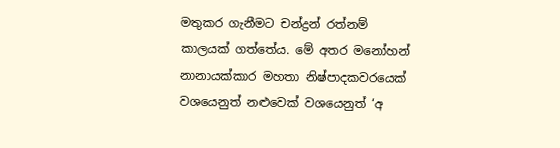මතුකර ගැනීමට චන්ද්‍රන් රත්නම් කාලයක් ගත්තේය. මේ අතර මනෝහන් නානායක්කාර මහතා නිෂ්පාදකවරයෙක්
වශයෙනුත් නළුවෙක් වශයෙනුත් ‘අ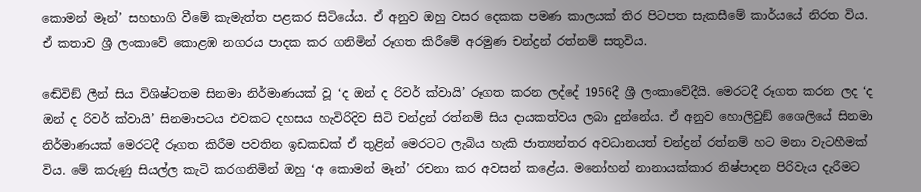කොමන් මෑන්’ සහභාගි වීමේ කැමැත්ත පළකර සිටියේය. ඒ අනුව ඔහු වසර දෙකක පමණ කාලයක් තිර පිටපත සැකසීමේ කාර්යයේ නිරත විය. ඒ කතාව ශ්‍රී ලංකාවේ කොළඹ නගරය පාදක කර ගනිමින් රූගත කිරීමේ අරමුණ චන්ද්‍රන් රත්නම් සතුවිය.

ඬේවිඞ් ලීන් සිය විශිෂ්ටතම සිනමා නිර්මාණයක් වූ ‘ද ඔන් ද රිවර් ක්වායි’ රූගත කරන ලද්දේ 1956දී ශ්‍රී ලංකාවේදීයි. මෙරටදී රූගත කරන ලද ‘ද ඔන් ද රිවර් ක්වායි’ සිනමාපටය එවකට දහසය හැවිරිදිව සිටි චන්ද්‍රන් රත්නම් සිය දායකත්වය ලබා දුන්නේය. ඒ අනුව හොලිවුඞ් ශෛලියේ සිනමා නිර්මාණයක් මෙරටදී රූගත කිරීම පවතින ඉඩකඩක් ඒ තුළින් මෙරටට ලැබිය හැකි ජාත්‍යන්තර අවධානයත් චන්ද්‍රන් රත්නම් හට මනා වැටහීමක් විය. මේ කරුණු සියල්ල කැටි කරගනිමින් ඔහු ‘අ කොමන් මෑන්’ රචනා කර අවසන් කළේය. මනෝහන් නානායක්කාර නිෂ්පාදන පිරිවැය දැරීමට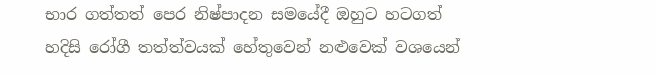භාර ගත්තත් පෙර නිෂ්පාදන සමයේදී ඔහුට හටගත් හදිසි රෝගී තත්ත්වයක් හේතුවෙන් නළුවෙක් වශයෙන්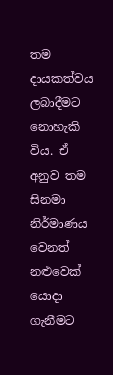තම දායකත්වය ලබාදීමට නොහැකි විය. ඒ අනුව තම සිනමා නිර්මාණය වෙනත් නළුවෙක් යොදා ගැනීමට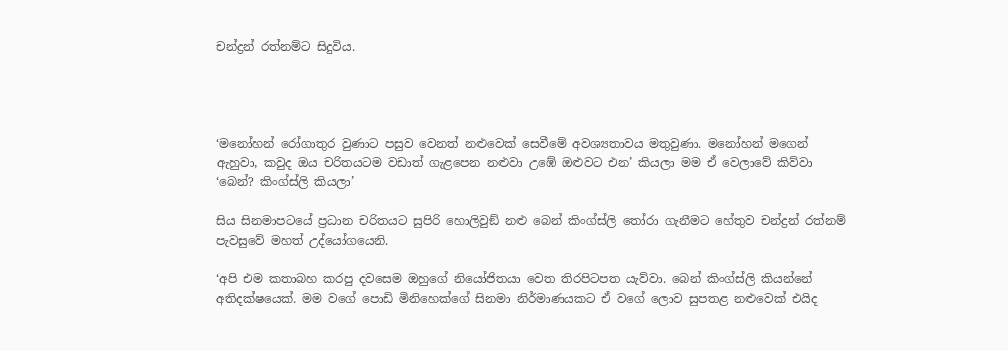චන්ද්‍රන් රත්නම්ට සිදුවිය.




‘මනෝහන් රෝගාතුර වුණාට පසුව වෙනත් නළුවෙක් සෙවීමේ අවශ්‍යතාවය මතුවුණා. මනෝහන් මගෙන් ඇහුවා, කවුද ඔය චරිතයටම වඩාත් ගැළපෙන නළුවා උඹේ ඔළුවට එන’ කියලා මම ඒ වෙලාවේ කිව්වා ‘බෙන්? කිංග්ස්ලි කියලා’

සිය සිනමාපටයේ ප්‍රධාන චරිතයට සුපිරි හොලිවුඞ් නළු බෙන් කිංග්ස්ලි තෝරා ගැනීමට හේතුව චන්ද්‍රන් රත්නම් පැවසුවේ මහත් උද්යෝගයෙනි.

‘අපි එම කතාබහ කරපු දවසෙම ඔහුගේ නියෝජිතයා වෙත තිරපිටපත යැව්වා. බෙන් කිංග්ස්ලි කියන්නේ අතිදක්ෂයෙක්. මම වගේ පොඩි මිනිහෙක්ගේ සිනමා නිර්මාණයකට ඒ වගේ ලොව සුපතළ නළුවෙක් එයිද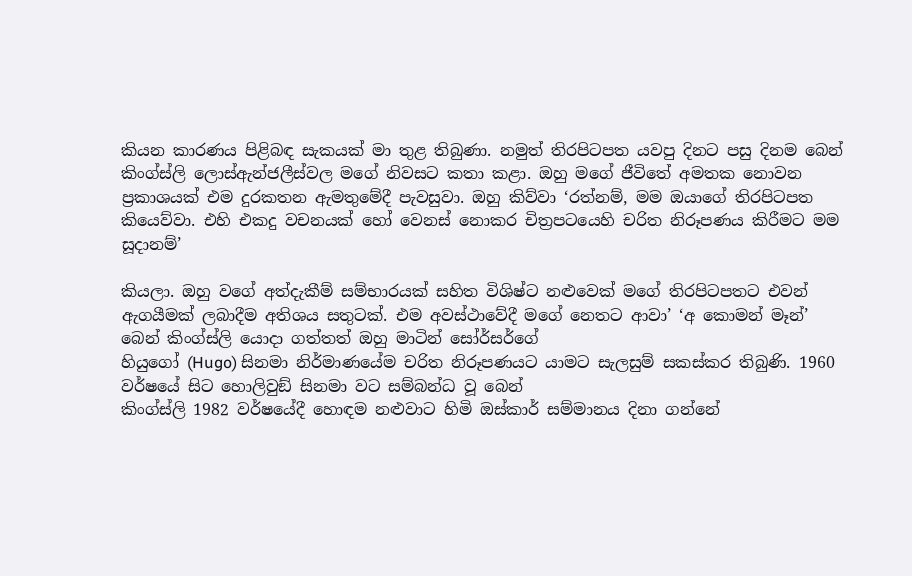කියන කාරණය පිළිබඳ සැකයක් මා තුළ තිබුණා. නමුත් තිරපිටපත යවපු දිනට පසු දිනම බෙන් කිංග්ස්ලි ලොස්ඇන්ජලීස්වල මගේ නිවසට කතා කළා. ඔහු මගේ ජීවිතේ අමතක නොවන ප්‍රකාශයක් එම දුරකතන ඇමතුමේදී පැවසුවා. ඔහු කිව්වා ‘රත්නම්, මම ඔයාගේ තිරපිටපත කියෙව්වා. එහි එකදු වචනයක් හෝ වෙනස් නොකර චිත්‍රපටයෙහි චරිත නිරූපණය කිරීමට මම සූදානම්’

කියලා. ඔහු වගේ අත්දැකීම් සම්භාරයක් සහිත විශිෂ්ට නළුවෙක් මගේ තිරපිටපතට එවන් ඇගයීමක් ලබාදීම අතිශය සතුටක්. එම අවස්ථාවේදී මගේ නෙතට ආවා’ ‘අ කොමන් මෑන්’ බෙන් කිංග්ස්ලි යොදා ගත්තත් ඔහු මාටින් සෝර්සර්ගේ
හියුගෝ (Hugo) සිනමා නිර්මාණයේම චරිත නිරූපණයට යාමට සැලසුම් සකස්කර තිබුණි. 1960 වර්ෂයේ සිට හොලිවුඞ් සිනමා වට සම්බන්ධ වූ බෙන්
කිංග්ස්ලි 1982 වර්ෂයේදී හොඳම නළුවාට හිමි ඔස්කාර් සම්මානය දිනා ගන්නේ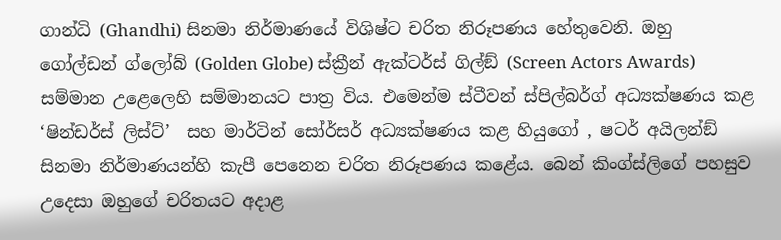ගාන්ධි (Ghandhi) සිනමා නිර්මාණයේ විශිෂ්ට චරිත නිරූපණය හේතුවෙනි. ඔහු ගෝල්ඩන් ග්ලෝබ් (Golden Globe) ස්ක්‍රීන් ඇක්ටර්ස් ගිල්ඞ් (Screen Actors Awards) සම්මාන උළෙලෙහි සම්මානයට පාත්‍ර විය. එමෙන්ම ස්ටීවන් ස්පිල්බර්ග් අධ්‍යක්ෂණය කළ ‘ෂින්ඩර්ස් ලිස්ට්’  සහ මාර්ටින් සෝර්සර් අධ්‍යක්ෂණය කළ හියුගෝ , ෂටර් අයිලන්ඞ්  සිනමා නිර්මාණයන්හි කැපී පෙනෙන චරිත නිරූපණය කළේය. බෙන් කිංග්ස්ලිගේ පහසුව උදෙසා ඔහුගේ චරිතයට අදාළ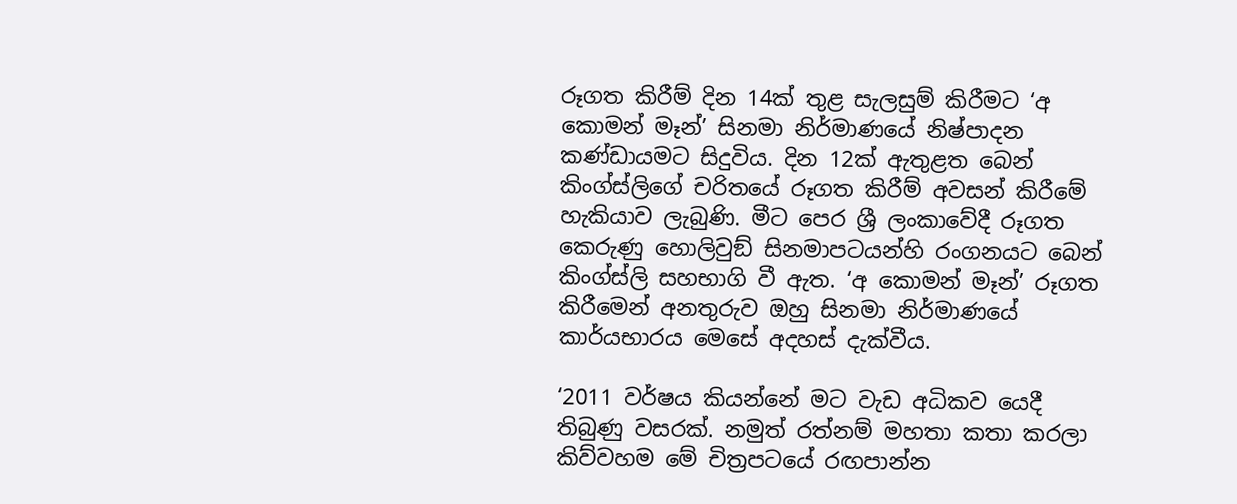රූගත කිරීම් දින 14ක් තුළ සැලසුම් කිරීමට ‘අ කොමන් මෑන්’ සිනමා නිර්මාණයේ නිෂ්පාදන කණ්ඩායමට සිදුවිය. දින 12ක් ඇතුළත බෙන් කිංග්ස්ලිගේ චරිතයේ රූගත කිරීම් අවසන් කිරීමේ හැකියාව ලැබුණි. මීට පෙර ශ්‍රී ලංකාවේදී රූගත කෙරුණු හොලිවුඞ් සිනමාපටයන්හි රංගනයට බෙන් කිංග්ස්ලි සහභාගි වී ඇත. ‘අ කොමන් මෑන්’ රූගත කිරීමෙන් අනතුරුව ඔහු සිනමා නිර්මාණයේ කාර්යභාරය මෙසේ අදහස් දැක්වීය.

‘2011 වර්ෂය කියන්නේ මට වැඩ අධිකව යෙදී තිබුණු වසරක්. නමුත් රත්නම් මහතා කතා කරලා කිව්වහම මේ චිත්‍රපටයේ රඟපාන්න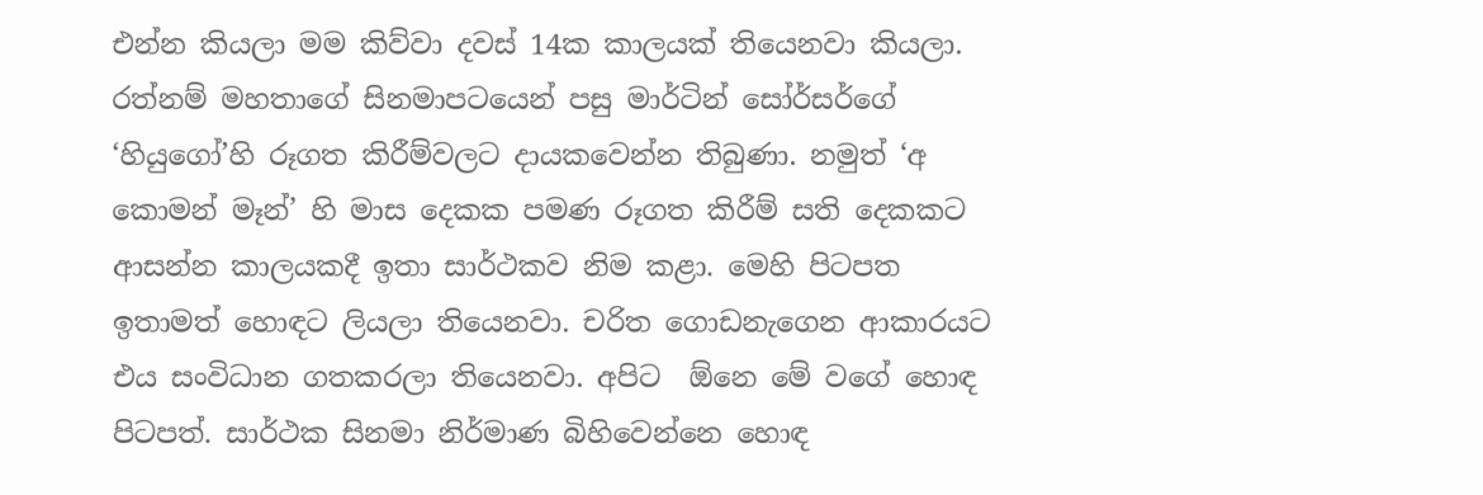එන්න කියලා මම කිව්වා දවස් 14ක කාලයක් තියෙනවා කියලා. රත්නම් මහතාගේ සිනමාපටයෙන් පසු මාර්ටින් සෝර්සර්ගේ ‘හියුගෝ’හි රූගත කිරීම්වලට දායකවෙන්න තිබුණා. නමුත් ‘අ කොමන් මෑන්’ හි මාස දෙකක පමණ රූගත කිරීම් සති දෙකකට ආසන්න කාලයකදී ඉතා සාර්ථකව නිම කළා. මෙහි පිටපත ඉතාමත් හොඳට ලියලා තියෙනවා. චරිත ගොඩනැගෙන ආකාරයට එය සංවිධාන ගතකරලා තියෙනවා. අපිට  ඕනෙ මේ වගේ හොඳ පිටපත්. සාර්ථක සිනමා නිර්මාණ බිහිවෙන්නෙ හොඳ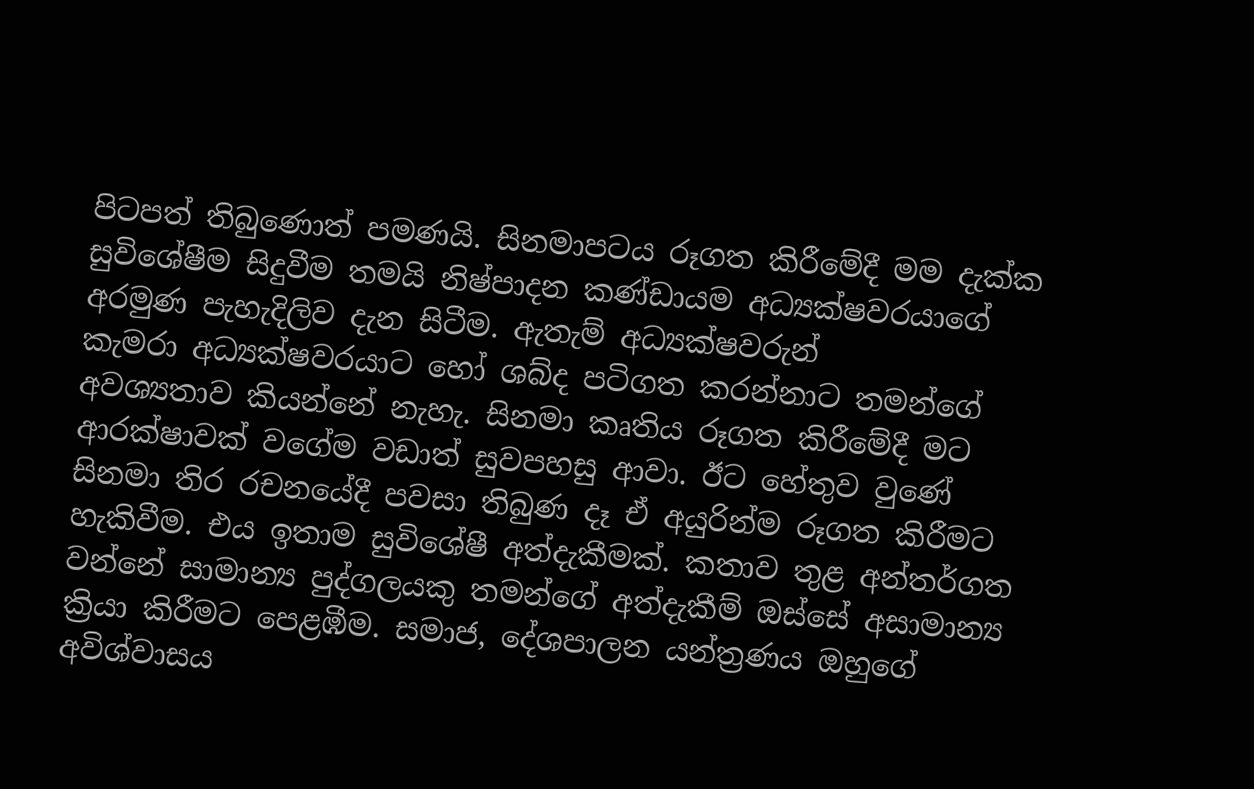පිටපත් තිබුණොත් පමණයි. සිනමාපටය රූගත කිරීමේදී මම දැක්ක සුවිශේෂීම සිදුවීම තමයි නිෂ්පාදන කණ්ඩායම අධ්‍යක්ෂවරයාගේ අරමුණ පැහැදිලිව දැන සිටීම. ඇතැම් අධ්‍යක්ෂවරුන්
කැමරා අධ්‍යක්ෂවරයාට හෝ ශබ්ද පටිගත කරන්නාට තමන්ගේ අවශ්‍යතාව කියන්නේ නැහැ. සිනමා කෘතිය රූගත කිරීමේදී මට ආරක්ෂාවක් වගේම වඩාත් සුවපහසු ආවා. ඊට හේතුව වුණේ සිනමා තිර රචනයේදී පවසා තිබුණ දෑ ඒ අයුරින්ම රූගත කිරීමට හැකිවීම. එය ඉතාම සුවිශේෂී අත්දැකීමක්. කතාව තුළ අන්තර්ගත වන්නේ සාමාන්‍ය පුද්ගලයකු තමන්ගේ අත්දැකීම් ඔස්සේ අසාමාන්‍ය ක්‍රියා කිරීමට පෙළඹීම. සමාජ, දේශපාලන යන්ත්‍රණය ඔහුගේ අවිශ්වාසය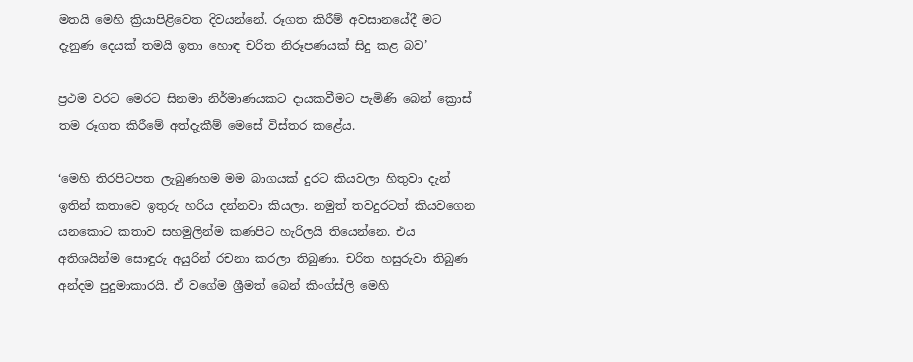මතයි මෙහි ක්‍රියාපිළිවෙත දිවයන්නේ. රූගත කිරීම් අවසානයේදී මට දැනුණ දෙයක් තමයි ඉතා හොඳ චරිත නිරූපණයක් සිදු කළ බව’

ප්‍රථම වරට මෙරට සිනමා නිර්මාණයකට දායකවීමට පැමිණි බෙන් ක්‍රොස් තම රූගත කිරීමේ අත්දැකීම් මෙසේ විස්තර කළේය.

‘මෙහි තිරපිටපත ලැබුණහම මම බාගයක් දුරට කියවලා හිතුවා දැන් ඉතින් කතාවෙ ඉතුරු හරිය දන්නවා කියලා. නමුත් තවදුරටත් කියවගෙන යනකොට කතාව සහමුලින්ම කණපිට හැරිලයි තියෙන්නෙ. එය අතිශයින්ම සොඳුරු අයුරින් රචනා කරලා තිබුණා. චරිත හසුරුවා තිබුණ අන්දම පුදුමාකාරයි. ඒ වගේම ශ්‍රීමත් බෙන් කිංග්ස්ලි මෙහි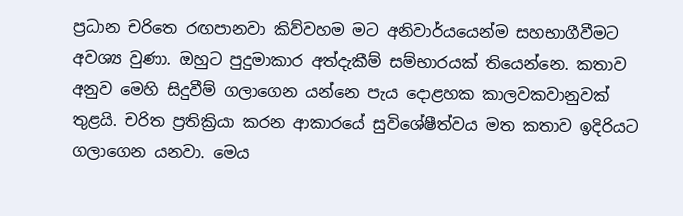ප්‍රධාන චරිතෙ රඟපානවා කිව්වහම මට අනිවාර්යයෙන්ම සහභාගීවීමට අවශ්‍ය වුණා. ඔහුට පුදුමාකාර අත්දැකීම් සම්භාරයක් තියෙන්නෙ. කතාව අනුව මෙහි සිදුවීම් ගලාගෙන යන්නෙ පැය දොළහක කාලවකවානුවක් තුළයි. චරිත ප්‍රතික්‍රියා කරන ආකාරයේ සුවිශේෂීත්වය මත කතාව ඉදිරියට ගලාගෙන යනවා. මෙය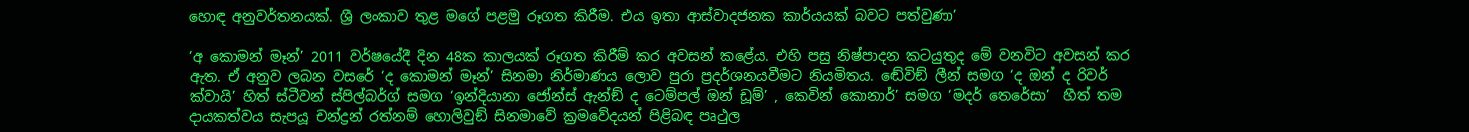හොඳ අනුවර්තනයක්. ශ්‍රී ලංකාව තුළ මගේ පළමු රූගත කිරීම. එය ඉතා ආස්වාදජනක කාර්යයක් බවට පත්වුණා’

‘අ කොමන් මෑන්’ 2011 වර්ෂයේදී දින 48ක කාලයක් රූගත කිරීම් කර අවසන් කළේය. එහි පසු නිෂ්පාදන කටයුතුද මේ වනවිට අවසන් කර ඇත. ඒ අනුව ලබන වසරේ ‘ද කොමන් මෑන්’ සිනමා නිර්මාණය ලොව පුරා ප්‍රදර්ශනයවීමට නියමිතය. ඬේවිඞ් ලීන් සමග ‘ද ඔන් ද රිවර් ක්වායි’ හිත් ස්ටීවන් ස්පිල්බර්ග් සමග ‘ඉන්දියානා ජෝන්ස් ඇන්ඞ් ද ටෙම්පල් ඔන් ඩූම්’ , කෙවින් කොනාර්’ සමග ‘මදර් තෙරේසා’  හීත් තම දායකත්වය සැපයූ චන්ද්‍රන් රත්නම් හොලිවුඞ් සිනමාවේ ක්‍රමවේදයන් පිළිබඳ පෘථුල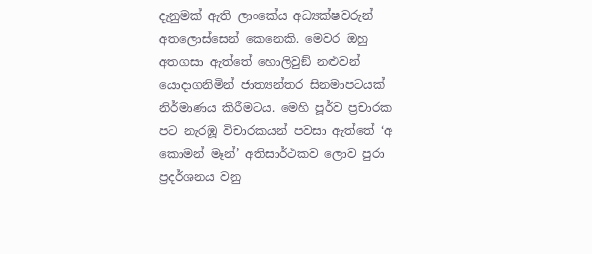දැනුමක් ඇති ලාංකේය අධ්‍යක්ෂවරුන් අතලොස්සෙන් කෙනෙකි. මෙවර ඔහු අතගසා ඇත්තේ හොලිවුඞ් නළුවන් යොදාගනිමින් ජාත්‍යන්තර සිනමාපටයක් නිර්මාණය කිරීමටය. මෙහි පූර්ව ප්‍රචාරක පට නැරඹූ විචාරකයන් පවසා ඇත්තේ ‘අ කොමන් මෑන්’ අතිසාර්ථකව ලොව පුරා ප්‍රදර්ශනය වනු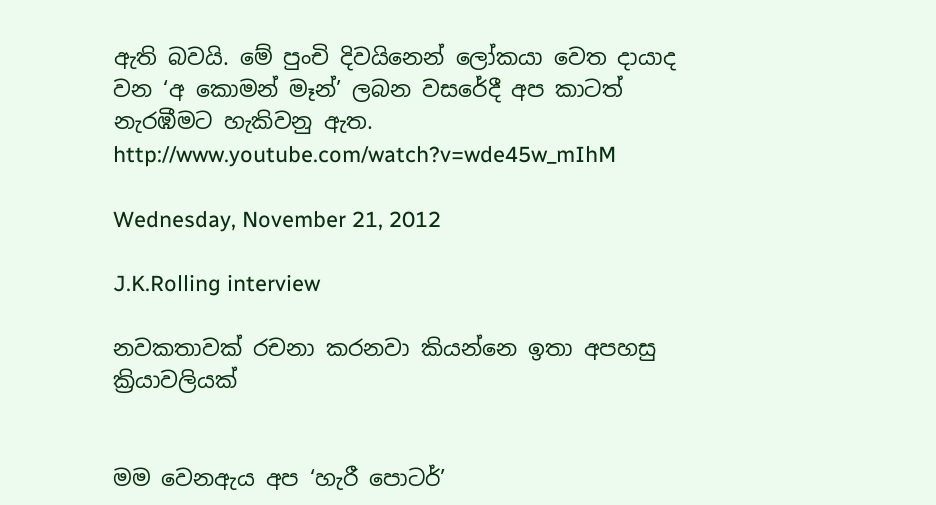ඇති බවයි. මේ පුංචි දිවයිනෙන් ලෝකයා වෙත දායාද වන ‘අ කොමන් මෑන්’ ලබන වසරේදී අප කාටත් නැරඹීමට හැකිවනු ඇත.
http://www.youtube.com/watch?v=wde45w_mIhM

Wednesday, November 21, 2012

J.K.Rolling interview

නවකතාවක් රචනා කරනවා කියන්නෙ ඉතා අපහසු ක්‍රියාවලියක්


මම වෙනඇය අප ‘හැරී පොටර්’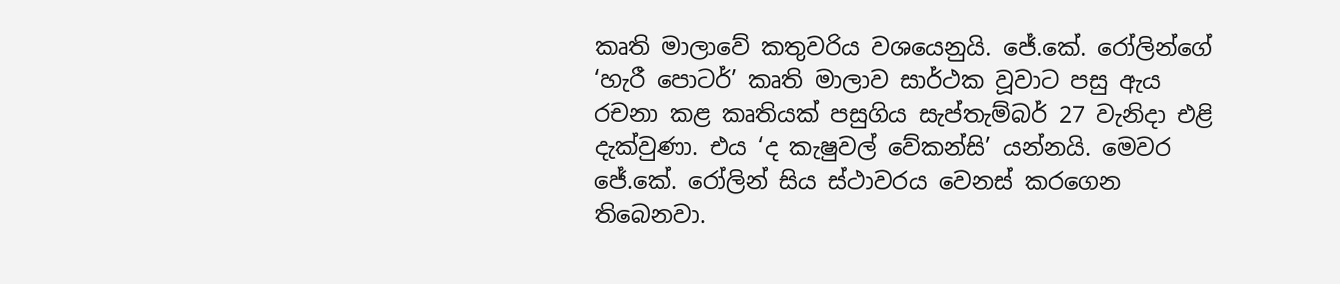කෘති මාලාවේ කතුවරිය වශයෙනුයි. ජේ.කේ. රෝලින්ගේ
‘හැරී පොටර්’ කෘති මාලාව සාර්ථක වූවාට පසු ඇය රචනා කළ කෘතියක් පසුගිය සැප්තැම්බර් 27 වැනිදා එළි දැක්වුණා. එය ‘ද කැෂුවල් වේකන්සි’ යන්නයි. මෙවර ජේ.කේ. රෝලින් සිය ස්ථාවරය වෙනස් කරගෙන තිබෙනවා.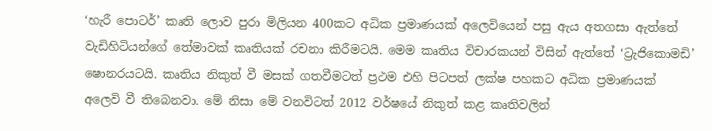‘හැරී පොටර්’ කෘති ලොව පුරා මිලියන 400කට අධික ප්‍රමාණයක් අලෙවියෙන් පසු ඇය අතගසා ඇත්තේ වැඩිහිටියන්ගේ තේමාවක් කෘතියක් රචනා කිරීමටයි. මෙම කෘතිය විචාරකයන් විසින් ඇත්තේ ‘ට්‍රැජිකොමඩි’ ෂොනරයටයි. කෘතිය නිකුත් වී මසක් ගතවීමටත් ප්‍රථම එහි පිටපත් ලක්ෂ පහකට අධික ප්‍රමාණයක් අලෙවි වී තිබෙනවා. මේ නිසා මේ වනවිටත් 2012 වර්ෂයේ නිකුත් කළ කෘතිවලින්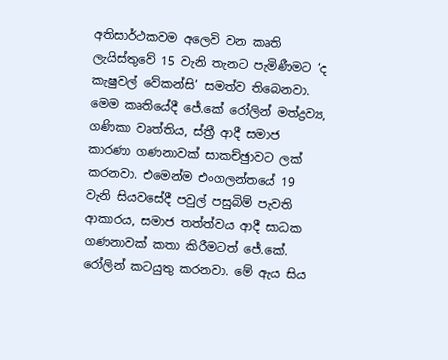අතිසාර්ථකවම අලෙවි වන කෘති ලැයිස්තුවේ 15 වැනි තැනට පැමිණීමට ‘ද කැෂුවල් වේකන්සි’ සමත්ව තිබෙනවා. මෙම කෘතියේදී ජේ.කේ රෝලින් මත්ද්‍රව්‍ය, ගණිකා වෘත්තිය, ස්ත්‍රී ආදී සමාජ කාරණා ගණනාවක් සාකච්ඡුාවට ලක් කරනවා. එමෙන්ම එංගලන්තයේ 19 වැනි සියවසේදී පවුල් පසුබිම් පැවති ආකාරය, සමාජ තත්ත්වය ආදී සාධක ගණනාවක් කතා කිරීමටත් ජේ.කේ. රෝලින් කටයුතු කරනවා. මේ ඇය සිය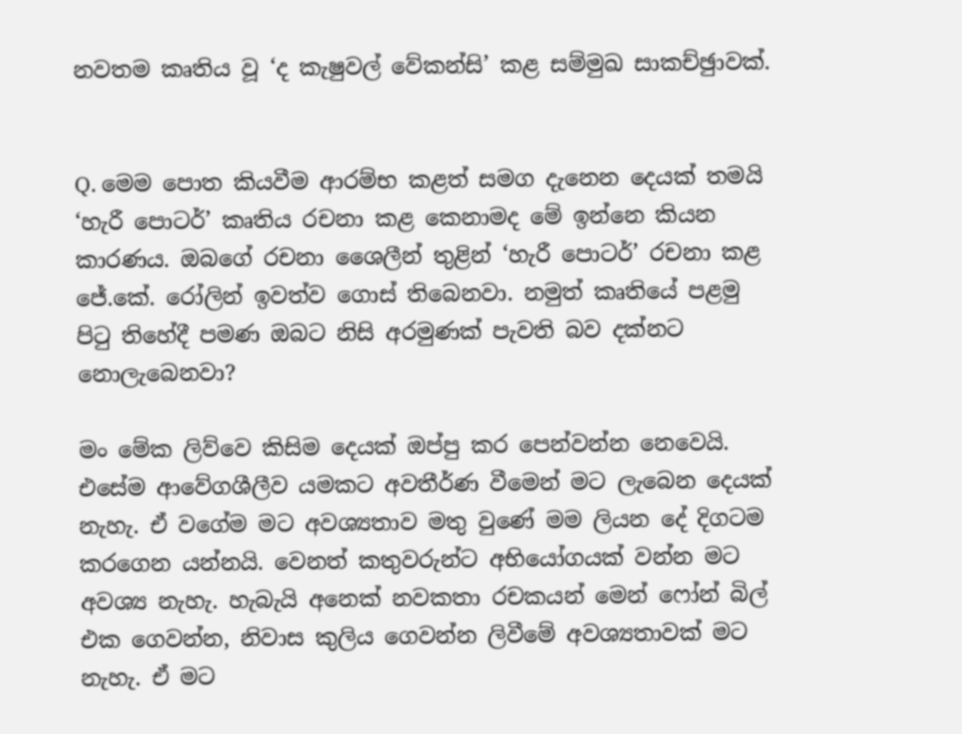නවතම කෘතිය වූ ‘ද කැෂුවල් වේකන්සි’ කළ සම්මුඛ සාකච්ඡුාවක්.


Q. මෙම පොත කියවීම ආරම්භ කළත් සමග දැනෙන දෙයක් තමයි ‘හැරී පොටර්’ කෘතිය රචනා කළ කෙනාමද මේ ඉන්නෙ කියන කාරණය. ඔබගේ රචනා ශෛලීන් තුළින් ‘හැරී පොටර්’ රචනා කළ ජේ.කේ. රෝලින් ඉවත්ව ගොස් තිබෙනවා. නමුත් කෘතියේ පළමු පිටු තිහේදී පමණ ඔබට නිසි අරමුණක් පැවති බව දක්නට නොලැබෙනවා?

මං මේක ලිව්වෙ කිසිම දෙයක් ඔප්පු කර පෙන්වන්න නෙවෙයි. එසේම ආවේගශීලීව යමකට අවතීර්ණ වීමෙන් මට ලැබෙන දෙයක් නැහැ. ඒ වගේම මට අවශ්‍යතාව මතු වුණේ මම ලියන දේ දිගටම කරගෙන යන්නයි. වෙනත් කතුවරුන්ට අභියෝගයක් වන්න මට අවශ්‍ය නැහැ. හැබැයි අනෙක් නවකතා රචකයන් මෙන් ෆෝන් බිල් එක ගෙවන්න, නිවාස කුලිය ගෙවන්න ලිවීමේ අවශ්‍යතාවක් මට නැහැ. ඒ මට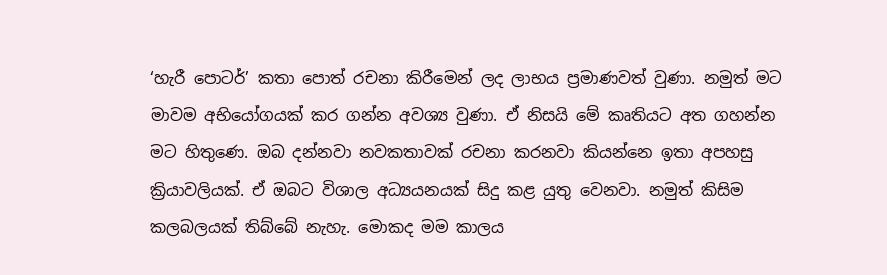‘හැරී පොටර්’ කතා පොත් රචනා කිරීමෙන් ලද ලාභය ප්‍රමාණවත් වුණා. නමුත් මට මාවම අභියෝගයක් කර ගන්න අවශ්‍ය වුණා. ඒ නිසයි මේ කෘතියට අත ගහන්න මට හිතුණෙ. ඔබ දන්නවා නවකතාවක් රචනා කරනවා කියන්නෙ ඉතා අපහසු ක්‍රියාවලියක්. ඒ ඔබට විශාල අධ්‍යයනයක් සිදු කළ යුතු වෙනවා. නමුත් කිසිම කලබලයක් තිබ්බේ නැහැ. මොකද මම කාලය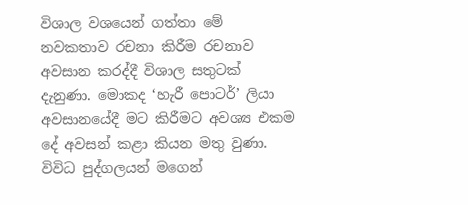විශාල වශයෙන් ගත්තා මේ නවකතාව රචනා කිරීම රචනාව අවසාන කරද්දී විශාල සතුටක් දැනුණා. මොකද ‘හැරී පොටර්’ ලියා අවසානයේදී මට කිරීමට අවශ්‍ය එකම දේ අවසන් කළා කියන මතු වුණා. විවිධ පුද්ගලයන් මගෙන්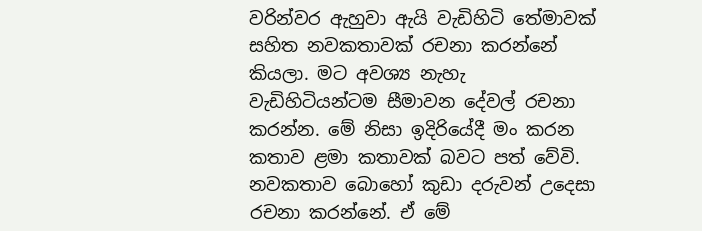වරින්වර ඇහුවා ඇයි වැඩිහිටි තේමාවක් සහිත නවකතාවක් රචනා කරන්නේ කියලා. මට අවශ්‍ය නැහැ වැඩිහිටියන්ටම සීමාවන දේවල් රචනා කරන්න. මේ නිසා ඉදිරියේදී මං කරන කතාව ළමා කතාවක් බවට පත් වේවි. නවකතාව බොහෝ කුඩා දරුවන් උදෙසා රචනා කරන්නේ. ඒ මේ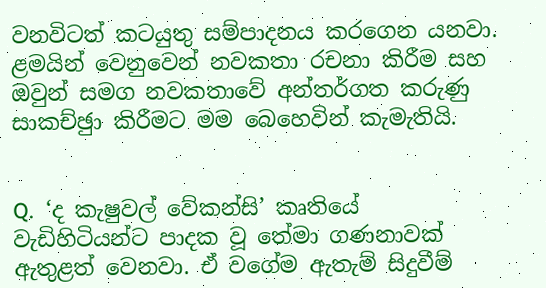වනවිටත් කටයුතු සම්පාදනය කරගෙන යනවා. ළමයින් වෙනුවෙන් නවකතා රචනා කිරීම සහ ඔවුන් සමග නවකතාවේ අන්තර්ගත කරුණු සාකච්ඡුා කිරීමට මම බෙහෙවින් කැමැතියි.


Q.  ‘ද කැෂුවල් වේකන්සි’ කෘතියේ වැඩිහිටියන්ට පාදක වූ තේමා ගණනාවක් ඇතුළත් වෙනවා. ඒ වගේම ඇතැම් සිදුවීම්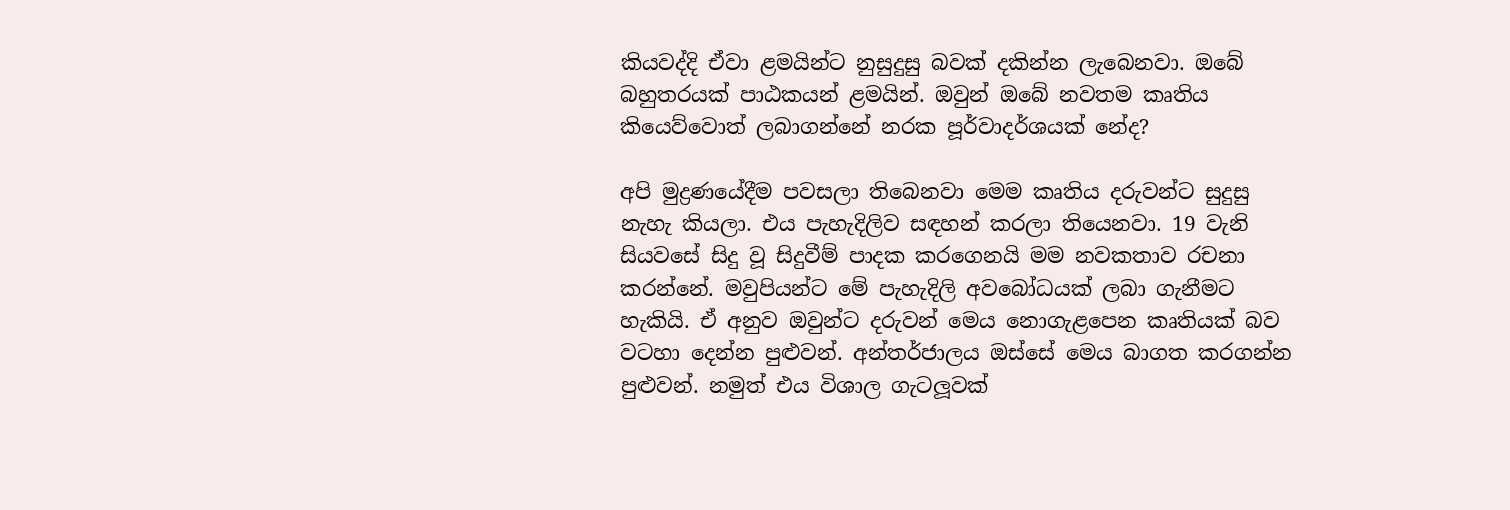කියවද්දි ඒවා ළමයින්ට නුසුදුසු බවක් දකින්න ලැබෙනවා. ඔබේ බහුතරයක් පාඨකයන් ළමයින්. ඔවුන් ඔබේ නවතම කෘතිය කියෙව්වොත් ලබාගන්නේ නරක පූර්වාදර්ශයක් නේද?

අපි මුද්‍රණයේදීම පවසලා තිබෙනවා මෙම කෘතිය දරුවන්ට සුදුසු නැහැ කියලා. එය පැහැදිලිව සඳහන් කරලා තියෙනවා. 19 වැනි සියවසේ සිදු වූ සිදුවීම් පාදක කරගෙනයි මම නවකතාව රචනා කරන්නේ. මවුපියන්ට මේ පැහැදිලි අවබෝධයක් ලබා ගැනීමට හැකියි. ඒ අනුව ඔවුන්ට දරුවන් මෙය නොගැළපෙන කෘතියක් බව වටහා දෙන්න පුළුවන්. අන්තර්ජාලය ඔස්සේ මෙය බාගත කරගන්න පුළුවන්. නමුත් එය විශාල ගැටලූවක්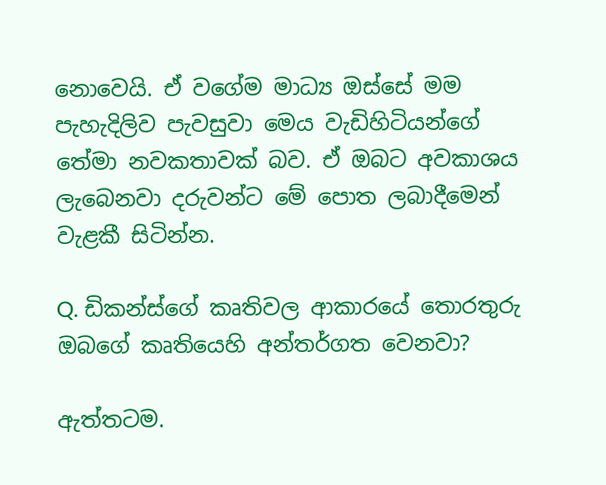නොවෙයි. ඒ වගේම මාධ්‍ය ඔස්සේ මම පැහැදිලිව පැවසුවා මෙය වැඩිහිටියන්ගේ තේමා නවකතාවක් බව. ඒ ඔබට අවකාශය ලැබෙනවා දරුවන්ට මේ පොත ලබාදීමෙන් වැළකී සිටින්න.

Q. ඩිකන්ස්ගේ කෘතිවල ආකාරයේ තොරතුරු ඔබගේ කෘතියෙහි අන්තර්ගත වෙනවා?

ඇත්තටම.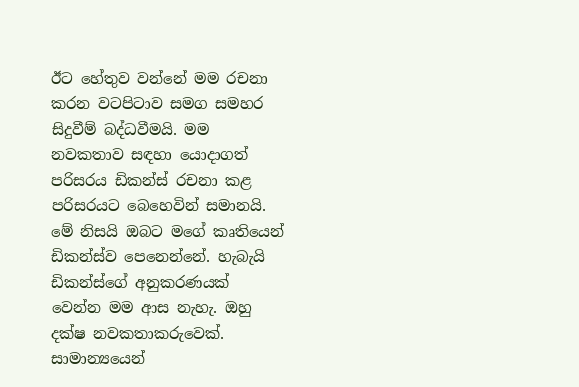ඊට හේතුව වන්නේ මම රචනා කරන වටපිටාව සමග සමහර සිදුවීම් බද්ධවීමයි. මම නවකතාව සඳහා යොදාගත් පරිසරය ඩිකන්ස් රචනා කළ පරිසරයට බෙහෙවින් සමානයි. මේ නිසයි ඔබට මගේ කෘතියෙන් ඩිකන්ස්ව පෙනෙන්නේ. හැබැයි ඩිකන්ස්ගේ අනුකරණයක් වෙන්න මම ආස නැහැ. ඔහු දක්ෂ නවකතාකරුවෙක්. සාමාන්‍යයෙන්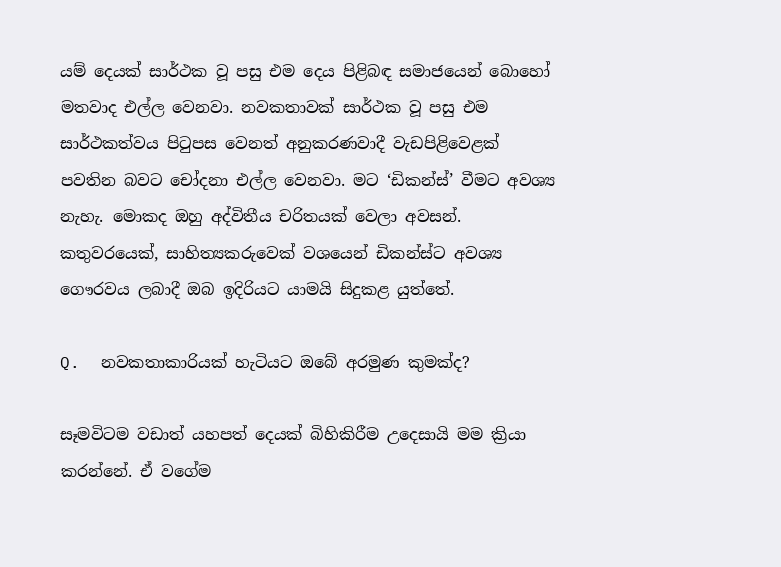යම් දෙයක් සාර්ථක වූ පසු එම දෙය පිළිබඳ සමාජයෙන් බොහෝ මතවාද එල්ල වෙනවා. නවකතාවක් සාර්ථක වූ පසු එම සාර්ථකත්වය පිටුපස වෙනත් අනුකරණවාදී වැඩපිළිවෙළක් පවතින බවට චෝදනා එල්ල වෙනවා. මට ‘ඩිකන්ස්’ වීමට අවශ්‍ය නැහැ. මොකද ඔහු අද්විතීය චරිතයක් වෙලා අවසන්. කතුවරයෙක්, සාහිත්‍යකරුවෙක් වශයෙන් ඩිකන්ස්ට අවශ්‍ය ගෞරවය ලබාදී ඔබ ඉදිරියට යාමයි සිදුකළ යුත්තේ.

Q.  නවකතාකාරියක් හැටියට ඔබේ අරමුණ කුමක්ද?

සෑමවිටම වඩාත් යහපත් දෙයක් බිහිකිරීම උදෙසායි මම ක්‍රියා කරන්නේ. ඒ වගේම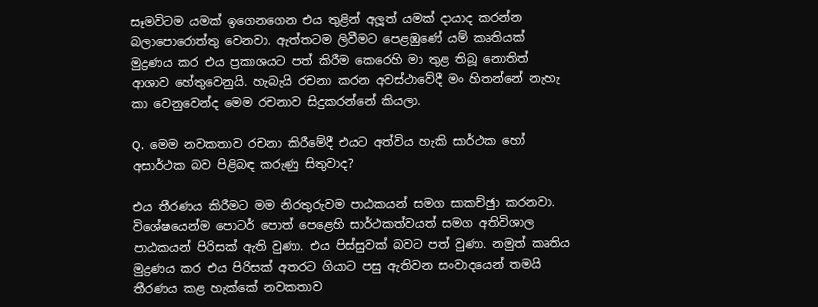සෑමවිටම යමක් ඉගෙනගෙන එය තුළින් අලූත් යමක් දායාද කරන්න බලාපොරොත්තු වෙනවා. ඇත්තටම ලිවීමට පෙළඹුණේ යම් කෘතියක් මුද්‍රණය කර එය ප්‍රකාශයට පත් කිරීම කෙරෙහි මා තුළ තිබූ නොතිත් ආශාව හේතුවෙනුයි. හැබැයි රචනා කරන අවස්ථාවේදී මං හිතන්නේ නැහැ කා වෙනුවෙන්ද මෙම රචනාව සිදුකරන්නේ කියලා.

Q.  මෙම නවකතාව රචනා කිරීමේදී එයට අත්විය හැකි සාර්ථක හෝ අසාර්ථක බව පිළිබඳ කරුණු සිතුවාද?

එය තීරණය කිරීමට මම නිරතුරුවම පාඨකයන් සමග සාකච්ඡුා කරනවා. විශේෂයෙන්ම පොටර් පොත් පෙළෙහි සාර්ථකත්වයත් සමග අතිවිශාල පාඨකයන් පිරිසක් ඇති වුණා. එය පිස්සුවක් බවට පත් වුණා. නමුත් කෘතිය මුද්‍රණය කර එය පිරිසක් අතරට ගියාට පසු ඇතිවන සංවාදයෙන් තමයි තීරණය කළ හැක්කේ නවකතාව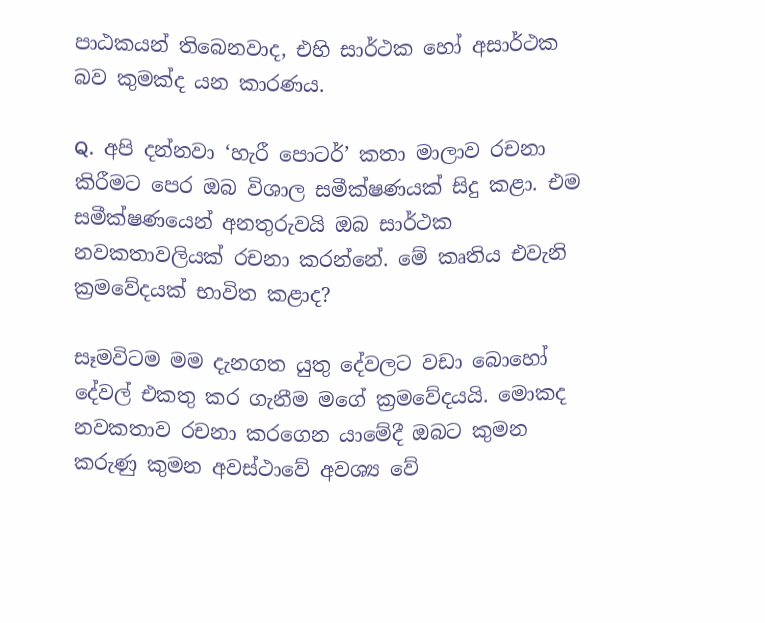පාඨකයන් තිබෙනවාද, එහි සාර්ථක හෝ අසාර්ථක බව කුමක්ද යන කාරණය.

Q.  අපි දන්නවා ‘හැරී පොටර්’ කතා මාලාව රචනා කිරීමට පෙර ඔබ විශාල සමීක්ෂණයක් සිදු කළා. එම සමීක්ෂණයෙන් අනතුරුවයි ඔබ සාර්ථක නවකතාවලියක් රචනා කරන්නේ. මේ කෘතිය එවැනි ක්‍රමවේදයක් භාවිත කළාද?

සෑමවිටම මම දැනගත යුතු දේවලට වඩා බොහෝ දේවල් එකතු කර ගැනීම මගේ ක්‍රමවේදයයි. මොකද නවකතාව රචනා කරගෙන යාමේදී ඔබට කුමන කරුණු කුමන අවස්ථාවේ අවශ්‍ය වේ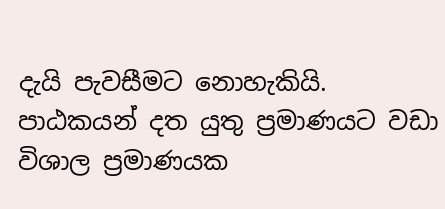දැයි පැවසීමට නොහැකියි. පාඨකයන් දත යුතු ප්‍රමාණයට වඩා විශාල ප්‍රමාණයක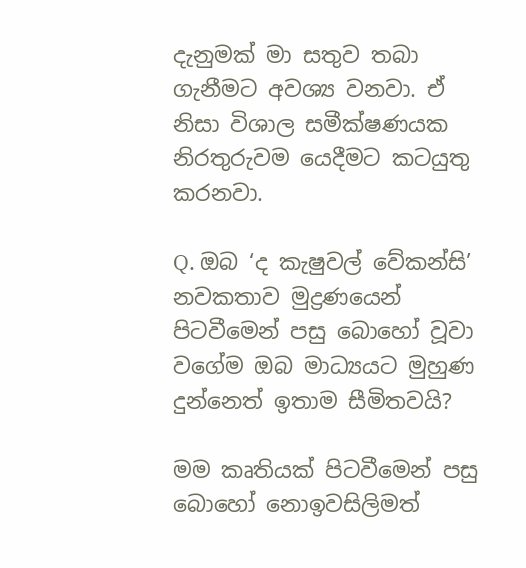දැනුමක් මා සතුව තබා ගැනීමට අවශ්‍ය වනවා. ඒ නිසා විශාල සමීක්ෂණයක නිරතුරුවම යෙදීමට කටයුතු කරනවා.

Q. ඔබ ‘ද කැෂුවල් වේකන්සි’ නවකතාව මුද්‍රණයෙන් පිටවීමෙන් පසු බොහෝ වූවා වගේම ඔබ මාධ්‍යයට මුහුණ දුන්නෙත් ඉතාම සීමිතවයි?

මම කෘතියක් පිටවීමෙන් පසු බොහෝ නොඉවසිලිමත්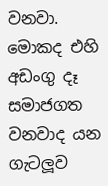වනවා. මොකද එහි අඩංගු දෑ සමාජගත වනවාද යන ගැටලූව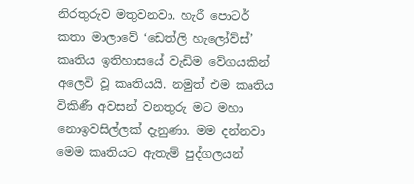නිරතුරුව මතුවනවා. හැරී පොටර් කතා මාලාවේ ‘ඩෙත්ලි හැලෝව්ස්’  කෘතිය ඉතිහාසයේ වැඩිම වේගයකින් අලෙවි වූ කෘතියයි. නමුත් එම කෘතිය විකිණී අවසන් වනතුරු මට මහා නොඉවසිල්ලක් දැනුණා. මම දන්නවා මෙම කෘතියට ඇතැම් පුද්ගලයන්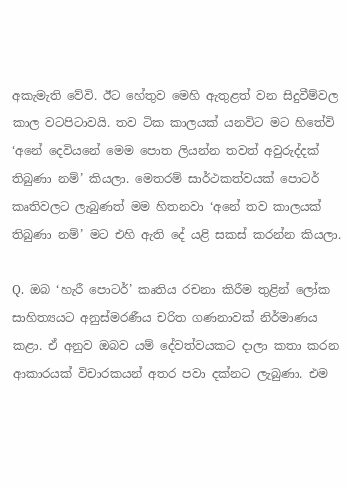අකැමැති වේවි. ඊට හේතුව මෙහි ඇතුළත් වන සිදුවීම්වල කාල වටපිටාවයි. තව ටික කාලයක් යනවිට මට හිතේවි ‘අනේ දෙවියනේ මෙම පොත ලියන්න තවත් අවුරුද්දක් තිබුණා නම්’ කියලා. මෙතරම් සාර්ථකත්වයක් පොටර් කෘතිවලට ලැබුණත් මම හිතනවා ‘අනේ තව කාලයක් තිබුණා නම්’ මට එහි ඇති දේ යළි සකස් කරන්න කියලා.

Q.  ඔබ ‘හැරී පොටර්’ කෘතිය රචනා කිරීම තුළින් ලෝක සාහිත්‍යයට අනුස්මරණීය චරිත ගණනාවක් නිර්මාණය කළා. ඒ අනුව ඔබව යම් දේවත්වයකට දාලා කතා කරන ආකාරයක් විචාරකයන් අතර පවා දක්නට ලැබුණා. එම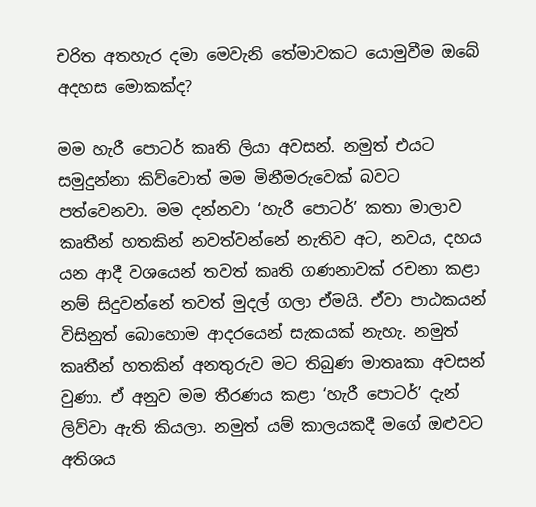චරිත අතහැර දමා මෙවැනි තේමාවකට යොමුවීම ඔබේ අදහස මොකක්ද?

මම හැරී පොටර් කෘති ලියා අවසන්. නමුත් එයට සමුදුන්නා කිව්වොත් මම මිනීමරුවෙක් බවට පත්වෙනවා. මම දන්නවා ‘හැරී පොටර්’ කතා මාලාව කෘතීන් හතකින් නවත්වන්නේ නැතිව අට, නවය, දහය යන ආදී වශයෙන් තවත් කෘති ගණනාවක් රචනා කළා නම් සිදුවන්නේ තවත් මුදල් ගලා ඒමයි. ඒවා පාඨකයන් විසිනුත් බොහොම ආදරයෙන් සැකයක් නැහැ. නමුත් කෘතීන් හතකින් අනතුරුව මට තිබුණ මාතෘකා අවසන් වුණා. ඒ අනුව මම තීරණය කළා ‘හැරී පොටර්’ දැන් ලිව්වා ඇති කියලා. නමුත් යම් කාලයකදී මගේ ඔළුවට අතිශය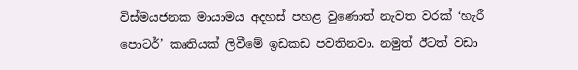විස්මයජනක මායාමය අදහස් පහළ වුණොත් නැවත වරක් ‘හැරී පොටර්’ කෘතියක් ලිවීමේ ඉඩකඩ පවතිනවා. නමුත් ඊටත් වඩා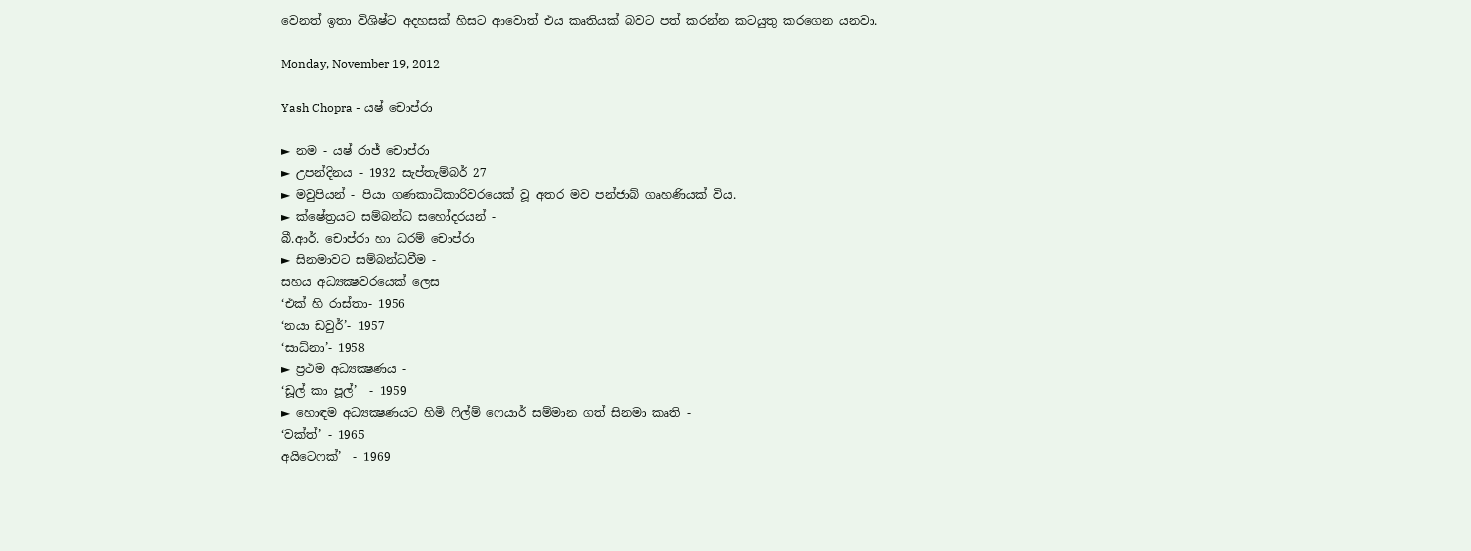වෙනත් ඉතා විශිෂ්ට අදහසක් හිසට ආවොත් එය කෘතියක් බවට පත් කරන්න කටයුතු කරගෙන යනවා.

Monday, November 19, 2012

Yash Chopra - යෂ් චොප්රා

► නම - යෂ් රාජ් චොප්රා
► උපන්දිනය - 1932 සැප්තැම්බර් 27
► මවුපියන් - පියා ගණකාධිකාරිවරයෙක් වූ අතර මව පන්ජාබ් ගෘහණියක් විය.
► ක්ෂේත්‍රයට සම්බන්ධ සහෝදරයන් -
බී.ආර්. චොප්රා හා ධරම් චොප්රා
► සිනමාවට සම්බන්ධවීම -
සහය අධ්‍යක්‍ෂවරයෙක් ලෙස
‘එක් හි රාස්තා- 1956
‘නයා ඩවුර්’- 1957
‘සාධ්නා’- 1958
► ප්‍රථම අධ්‍යක්‍ෂණය -
‘ඩූල් කා පූල්’  - 1959
► හොඳම අධ්‍යක්‍ෂණයට හිමි ෆිල්ම් ෆෙයාර් සම්මාන ගත් සිනමා කෘති -
‘වක්ත්’ - 1965
අයිටෙෆක්’  - 1969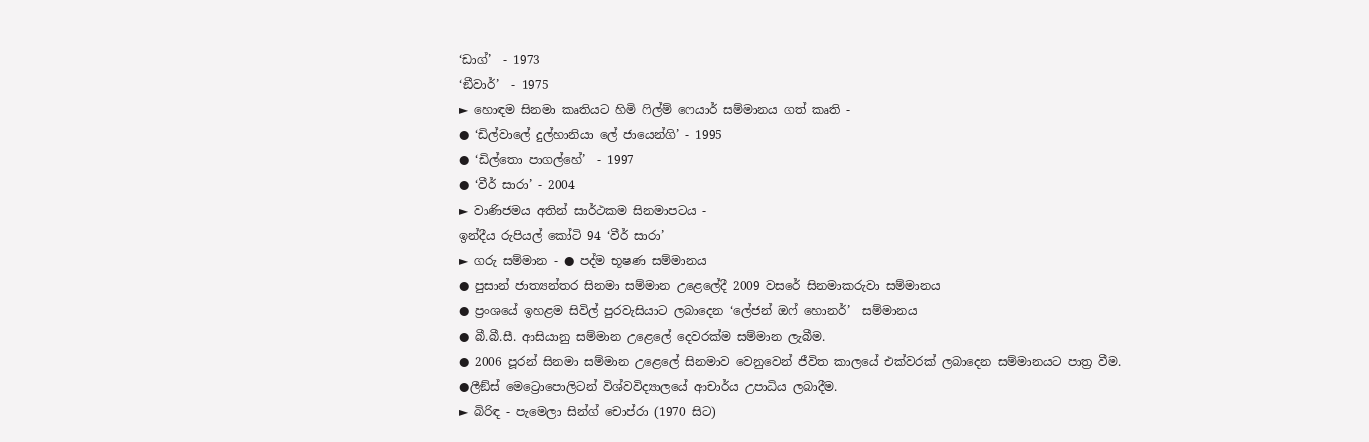‘ඩාග්’  - 1973
‘ඞීවාර්’  - 1975
► හොඳම සිනමා කෘතියට හිමි ෆිල්ම් ෆෙයාර් සම්මානය ගත් කෘති -
● ‘ඩිල්වාලේ දුල්හානියා ලේ ජායෙන්ගි’ - 1995
● ‘ඩිල්තො පාගල්හේ’  - 1997
● ‘වීර් සාරා’ - 2004
► වාණිජමය අතින් සාර්ථකම සිනමාපටය -
ඉන්දීය රුපියල් කෝටි 94 ‘වීර් සාරා’
► ගරු සම්මාන - ● පද්ම භූෂණ සම්මානය
● පුසාන් ජාත්‍යන්තර සිනමා සම්මාන උළෙලේදී 2009 වසරේ සිනමාකරුවා සම්මානය
● ප්‍රංශයේ ඉහළම සිවිල් පුරවැසියාට ලබාදෙන ‘ලේජන් ඔෆ් හොනර්’  සම්මානය
● බී.බී.සී. ආසියානු සම්මාන උළෙලේ දෙවරක්ම සම්මාන ලැබීම.
● 2006 පූරන් සිනමා සම්මාන උළෙලේ සිනමාව වෙනුවෙන් ජීවිත කාලයේ එක්වරක් ලබාදෙන සම්මානයට පාත්‍ර වීම.
●ලීඞ්ස් මෙට්‍රොපොලිටන් විශ්වවිද්‍යාලයේ ආචාර්ය උපාධිය ලබාදීම.
► බිරිඳ - පැමෙලා සින්ග් චොප්රා (1970 සිට)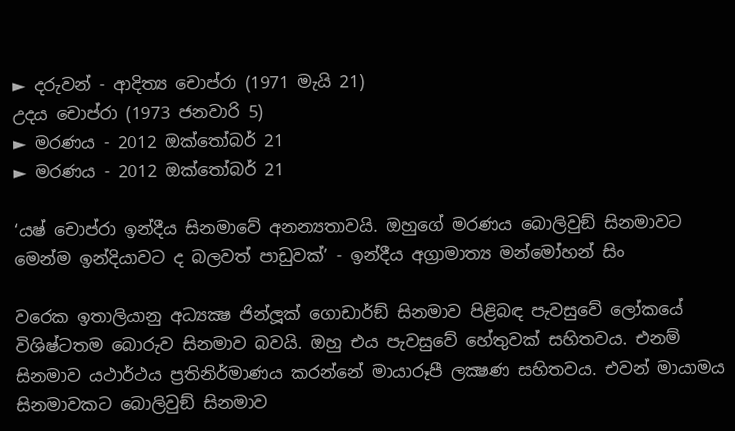► දරුවන් - ආදිත්‍ය චොප්රා (1971 මැයි 21)
උදය චොප්රා (1973 ජනවාරි 5)
► මරණය - 2012 ඔක්තෝබර් 21
► මරණය - 2012 ඔක්තෝබර් 21

‘යෂ් චොප්රා ඉන්දීය සිනමාවේ අනන්‍යතාවයි. ඔහුගේ මරණය බොලිවුඞ් සිනමාවට මෙන්ම ඉන්දියාවට ද බලවත් පාඩුවක්’ - ඉන්දීය අග්‍රාමාත්‍ය මන්මෝහන් සිං

වරෙක ඉතාලියානු අධ්‍යක්‍ෂ ජින්ලූක් ගොඩාර්ඞ් සිනමාව පිළිබඳ පැවසුවේ ලෝකයේ විශිෂ්ටතම බොරුව සිනමාව බවයි. ඔහු එය පැවසුවේ හේතුවක් සහිතවය. එනම් සිනමාව යථාර්ථය ප්‍රතිනිර්මාණය කරන්නේ මායාරූපී ලක්‍ෂණ සහිතවය. එවන් මායාමය සිනමාවකට බොලිවුඞ් සිනමාව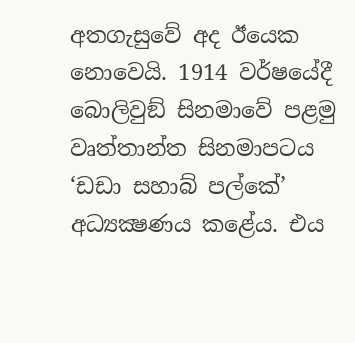අතගැසුවේ අද ඊයෙක නොවෙයි. 1914 වර්ෂයේදී බොලිවුඞ් සිනමාවේ පළමු වෘත්තාන්ත සිනමාපටය ‘ඩඩා සහාබ් පල්කේ’ අධ්‍යක්‍ෂණය කළේය. එය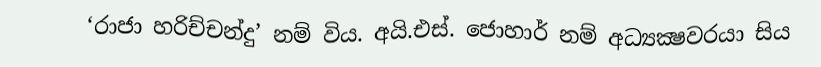‘රාජා හරිච්චන්දු’ නම් විය. අයි.එස්. ජොහාර් නම් අධ්‍යක්‍ෂවරයා සිය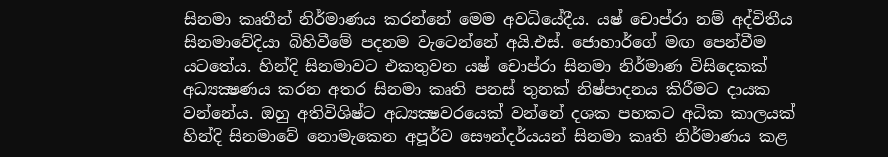සිනමා කෘතීන් නිර්මාණය කරන්නේ මෙම අවධියේදීය. යෂ් චොප්රා නම් අද්විතීය සිනමාවේදියා බිහිවීමේ පදනම වැටෙන්නේ අයි.එස්. ජොහාර්ගේ මඟ පෙන්වීම යටතේය. හින්දි සිනමාවට එකතුවන යෂ් චොප්රා සිනමා නිර්මාණ විසිදෙකක් අධ්‍යක්‍ෂණය කරන අතර සිනමා කෘති පනස් තුනක් නිෂ්පාදනය කිරීමට දායක වන්නේය. ඔහු අතිවිශිෂ්ට අධ්‍යක්‍ෂවරයෙක් වන්නේ දශක පහකට අධික කාලයක් හින්දි සිනමාවේ නොමැකෙන අපූර්ව සෞන්දර්යයන් සිනමා කෘති නිර්මාණය කළ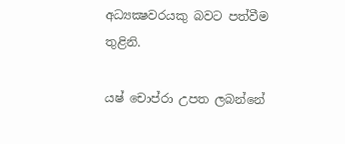අධ්‍යක්‍ෂවරයකු බවට පත්වීම තුළිනි.

යෂ් චොප්රා උපත ලබන්නේ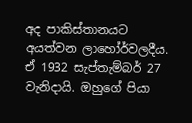අද පාකිස්තානයට අයත්වන ලාහෝර්වලදීය. ඒ 1932 සැප්තැම්බර් 27 වැනිදායි. ඔහුගේ පියා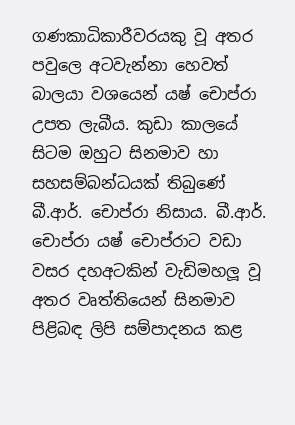ගණකාධිකාරීවරයකු වූ අතර පවුලෙ අටවැන්නා හෙවත් බාලයා වශයෙන් යෂ් චොප්රා උපත ලැබීය. කුඩා කාලයේ සිටම ඔහුට සිනමාව හා සහසම්බන්ධයක් තිබුණේ බී.ආර්. චොප්රා නිසාය. බී.ආර්. චොප්රා යෂ් චොප්රාට වඩා වසර දහඅටකින් වැඩිමහලූ වූ අතර වෘත්තියෙන් සිනමාව පිළිබඳ ලිපි සම්පාදනය කළ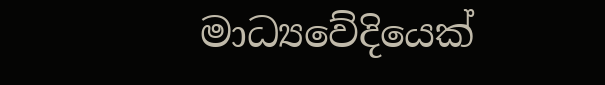මාධ්‍යවේදියෙක්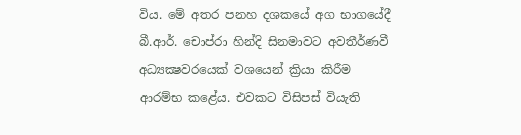විය. මේ අතර පනහ දශකයේ අග භාගයේදී බී.ආර්. චොප්රා හින්දි සිනමාවට අවතීර්ණවී අධ්‍යක්‍ෂවරයෙක් වශයෙන් ක්‍රියා කිරීම ආරම්භ කළේය. එවකට විසිපස් වියැති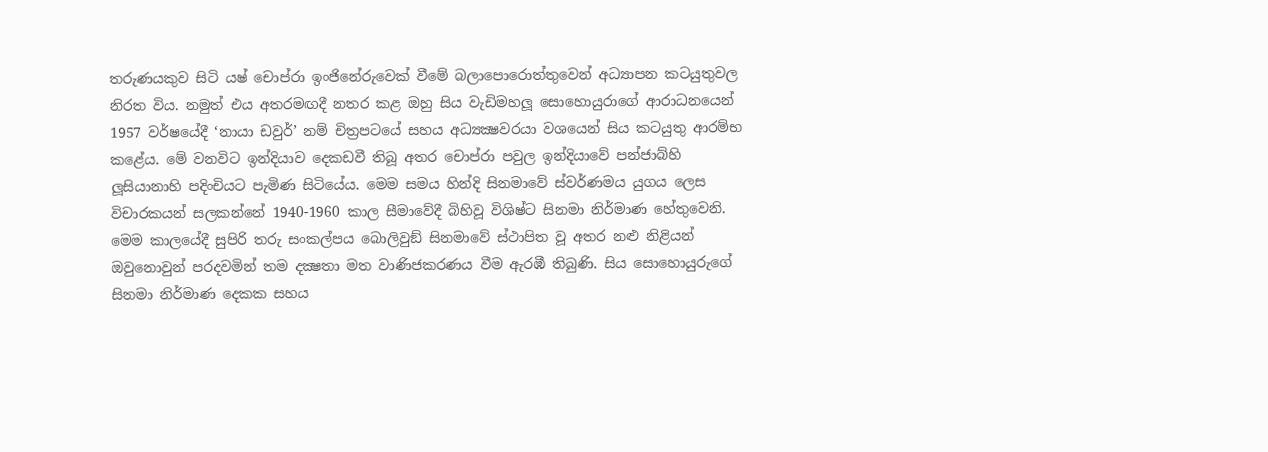තරුණයකුව සිටි යෂ් චොප්රා ඉංජිනේරුවෙක් වීමේ බලාපොරොත්තුවෙන් අධ්‍යාපන කටයුතුවල නිරත විය. නමුත් එය අතරමඟදී නතර කළ ඔහු සිය වැඩිමහලූ සොහොයුරාගේ ආරාධනයෙන් 1957 වර්ෂයේදී ‘නායා ඩවුර්’ නම් චිත්‍රපටයේ සහය අධ්‍යක්‍ෂවරයා වශයෙන් සිය කටයුතු ආරම්භ කළේය. මේ වනවිට ඉන්දියාව දෙකඩවී තිබූ අතර චොප්රා පවුල ඉන්දියාවේ පන්ජාබ්හි ලූසියානාහි පදිංචියට පැමිණ සිටියේය. මෙම සමය හින්දි සිනමාවේ ස්වර්ණමය යුගය ලෙස විචාරකයන් සලකන්නේ 1940-1960 කාල සීමාවේදී බිහිවූ විශිෂ්ට සිනමා නිර්මාණ හේතුවෙනි. මෙම කාලයේදී සුපිරි තරු සංකල්පය බොලිවුඞ් සිනමාවේ ස්ථාපිත වූ අතර නළු නිළියන් ඔවුනොවුන් පරදවමින් තම දක්‍ෂතා මත වාණිජකරණය වීම ඇරඹී තිබුණි. සිය සොහොයුරුගේ සිනමා නිර්මාණ දෙකක සහය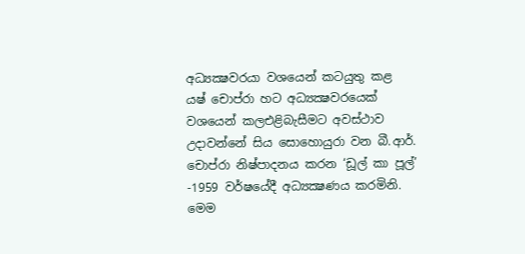අධ්‍යක්‍ෂවරයා වශයෙන් කටයුතු කළ යෂ් චොප්රා හට අධ්‍යක්‍ෂවරයෙක් වශයෙන් කලඑළිබැසීමට අවස්ථාව උදාවන්නේ සිය සොහොයුරා වන බී.ආර්. චොප්රා නිෂ්පාදනය කරන ‘ඩූල් කා පූල්’ -1959 වර්ෂයේදී අධ්‍යක්‍ෂණය කරමිනි. මෙම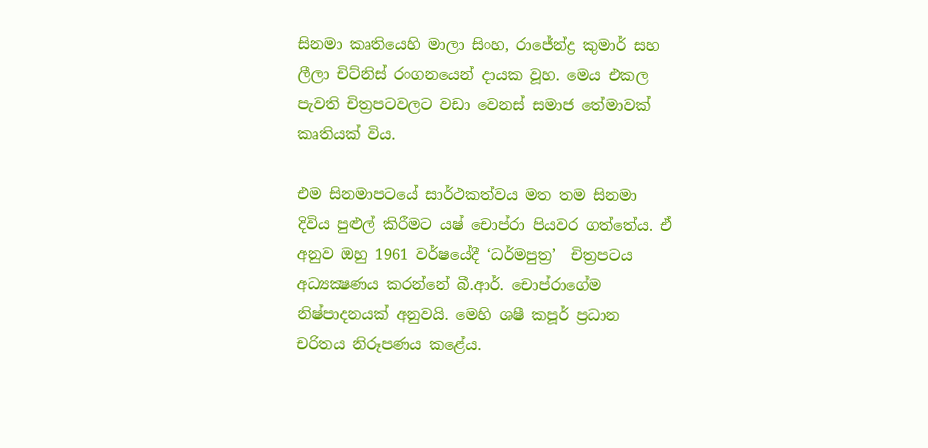සිනමා කෘතියෙහි මාලා සිංහ, රාජේන්ද්‍ර කුමාර් සහ ලීලා චිට්නිස් රංගනයෙන් දායක වූහ. මෙය එකල පැවති චිත්‍රපටවලට වඩා වෙනස් සමාජ තේමාවක් කෘතියක් විය.

එම සිනමාපටයේ සාර්ථකත්වය මත තම සිනමා දිවිය පුළුල් කිරීමට යෂ් චොප්රා පියවර ගත්තේය. ඒ අනුව ඔහු 1961 වර්ෂයේදී ‘ධර්මපුත්‍ර’  චිත්‍රපටය අධ්‍යක්‍ෂණය කරන්නේ බී.ආර්. චොප්රාගේම නිෂ්පාදනයක් අනුවයි. මෙහි ශෂී කපූර් ප්‍රධාන චරිතය නිරූපණය කළේය.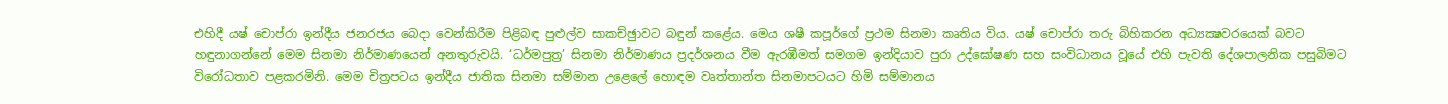එහිදී යෂ් චොප්රා ඉන්දීය ජනරජය බෙදා වෙන්කිරීම පිළිබඳ පුළුල්ව සාකච්ඡුාවට බඳුන් කළේය. මෙය ශෂී කපූර්ගේ ප්‍රථම සිනමා කෘතිය විය. යෂ් චොප්රා තරු බිහිකරන අධ්‍යක්‍ෂවරයෙක් බවට හඳුනාගන්නේ මෙම සිනමා නිර්මාණයෙන් අනතුරුවයි. ‘ධර්මපුත්‍ර’ සිනමා නිර්මාණය ප්‍රදර්ශනය වීම ඇරඹීමත් සමගම ඉන්දියාව පුරා උද්ඝෝෂණ සහ සංවිධානය වූයේ එහි පැවති දේශපාලනික පසුබිමට විරෝධතාව පළකරමිනි. මෙම චිත්‍රපටය ඉන්දීය ජාතික සිනමා සම්මාන උළෙලේ හොඳම වෘත්තාන්ත සිනමාපටයට හිමි සම්මානය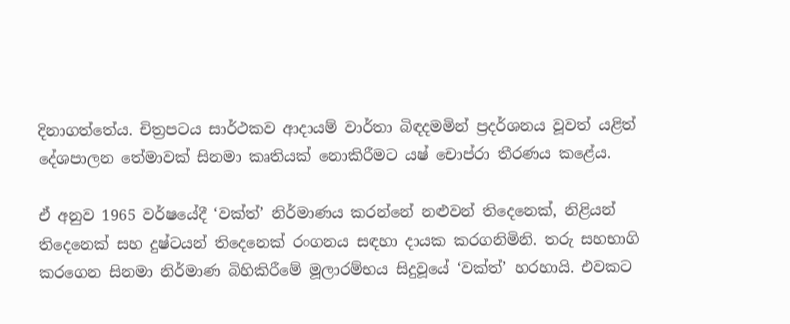දිනාගත්තේය. චිත්‍රපටය සාර්ථකව ආදායම් වාර්තා බිඳදමමින් ප්‍රදර්ශනය වූවත් යළිත් දේශපාලන තේමාවක් සිනමා කෘතියක් නොකිරීමට යෂ් චොප්රා තීරණය කළේය.

ඒ අනුව 1965 වර්ෂයේදී ‘වක්ත්’ නිර්මාණය කරන්නේ නළුවන් තිදෙනෙක්, නිළියන් තිදෙනෙක් සහ දුෂ්ටයන් තිදෙනෙක් රංගනය සඳහා දායක කරගනිමිනි. තරු සහභාගි කරගෙන සිනමා නිර්මාණ බිහිකිරීමේ මූලාරම්භය සිදුවූයේ ‘වක්ත්’ හරහායි. එවකට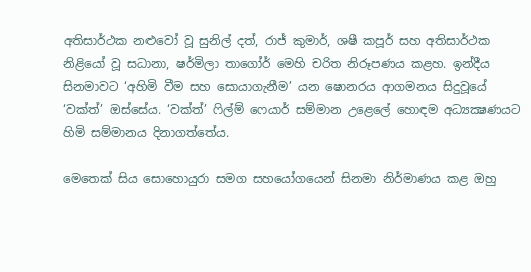අතිසාර්ථක නළුවෝ වූ සුනිල් දත්, රාජ් කුමාර්, ශෂී කපූර් සහ අතිසාර්ථක නිළියෝ වූ සධානා, ෂර්මිලා තාගෝර් මෙහි චරිත නිරූපණය කළහ. ඉන්දීය සිනමාවට ‘අහිමි වීම සහ සොයාගැනීම’ යන ෂොනරය ආගමනය සිදුවූයේ ‘වක්ත්’ ඔස්සේය. ‘වක්ත්’ ෆිල්ම් ෆෙයාර් සම්මාන උළෙලේ හොඳම අධ්‍යක්‍ෂණයට හිමි සම්මානය දිනාගත්තේය.

මෙතෙක් සිය සොහොයුරා සමග සහයෝගයෙන් සිනමා නිර්මාණය කළ ඔහු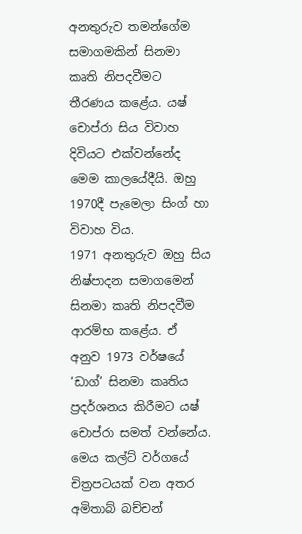අනතුරුව තමන්ගේම සමාගමකින් සිනමා කෘති නිපදවීමට තීරණය කළේය. යෂ් චොප්රා සිය විවාහ දිවියට එක්වන්නේද මෙම කාලයේදීයි. ඔහු 1970දී පැමෙලා සිංග් හා විවාහ විය.
1971 අනතුරුව ඔහු සිය නිෂ්පාදන සමාගමෙන් සිනමා කෘති නිපදවීම ආරම්භ කළේය. ඒ අනුව 1973 වර්ෂයේ ‘ඩාග්’ සිනමා කෘතිය ප්‍රදර්ශනය කිරීමට යෂ් චොප්රා සමත් වන්නේය. මෙය කල්ට් වර්ගයේ චිත්‍රපටයක් වන අතර අමිතාබ් බච්චන්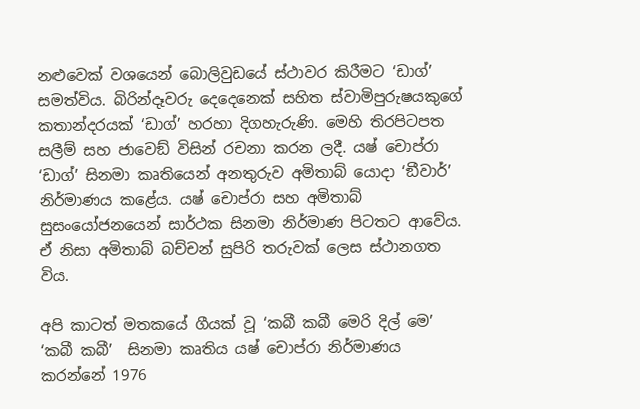නළුවෙක් වශයෙන් බොලිවුඩයේ ස්ථාවර කිරීමට ‘ඩාග්’ සමත්විය. බිරින්දෑවරු දෙදෙනෙක් සහිත ස්වාමිපුරුෂයකුගේ කතාන්දරයක් ‘ඩාග්’ හරහා දිගහැරුණි. මෙහි තිරපිටපත සලීම් සහ ජාවෙඞ් විසින් රචනා කරන ලදී. යෂ් චොප්රා ‘ඩාග්’ සිනමා කෘතියෙන් අනතුරුව අමිතාබ් යොදා ‘ඞීවාර්’  නිර්මාණය කළේය. යෂ් චොප්රා සහ අමිතාබ් සුසංයෝජනයෙන් සාර්ථක සිනමා නිර්මාණ පිටතට ආවේය. ඒ නිසා අමිතාබ් බච්චන් සුපිරි තරුවක් ලෙස ස්ථානගත විය.

අපි කාටත් මතකයේ ගීයක් වූ ‘කබී කබී මෙරි දිල් මෙ’ ‘කබී කබී’  සිනමා කෘතිය යෂ් චොප්රා නිර්මාණය කරන්නේ 1976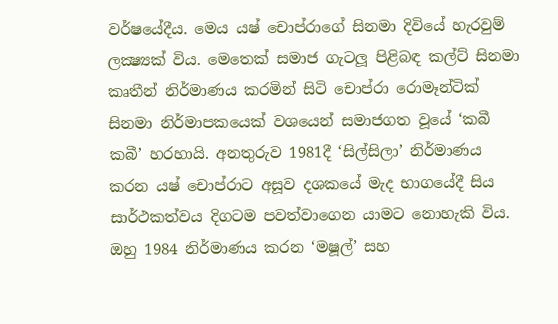වර්ෂයේදීය. මෙය යෂ් චොප්රාගේ සිනමා දිවියේ හැරවුම් ලක්‍ෂ්‍යක් විය. මෙතෙක් සමාජ ගැටලූ පිළිබඳ කල්ට් සිනමා කෘතීන් නිර්මාණය කරමින් සිටි චොප්රා රොමෑන්ටික් සිනමා නිර්මාපකයෙක් වශයෙන් සමාජගත වූයේ ‘කබී කබී’ හරහායි. අනතුරුව 1981දී ‘සිල්සිලා’ නිර්මාණය කරන යෂ් චොප්රාට අසූව දශකයේ මැද භාගයේදී සිය සාර්ථකත්වය දිගටම පවත්වාගෙන යාමට නොහැකි විය. ඔහු 1984 නිර්මාණය කරන ‘මෂූල්’ සහ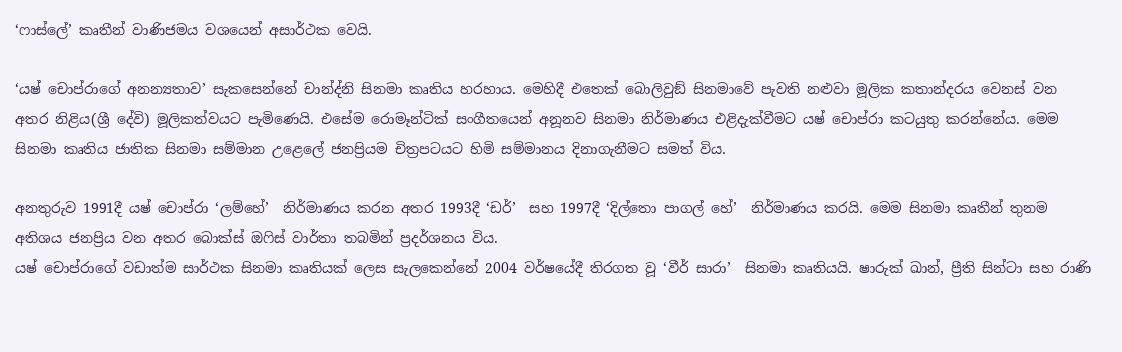‘ෆාස්ලේ’ කෘතීන් වාණිජමය වශයෙන් අසාර්ථක වෙයි.

‘යෂ් චොප්රාගේ අනන්‍යතාව’ සැකසෙන්නේ චාන්ද්නි සිනමා කෘතිය හරහාය. මෙහිදී එතෙක් බොලිවුඞ් සිනමාවේ පැවති නළුවා මූලික කතාන්දරය වෙනස් වන අතර නිළිය(ශ්‍රී දේවි) මූලිකත්වයට පැමිණෙයි. එසේම රොමෑන්ටික් සංගීතයෙන් අනූනව සිනමා නිර්මාණය එළිදැක්වීමට යෂ් චොප්රා කටයුතු කරන්නේය. මෙම සිනමා කෘතිය ජාතික සිනමා සම්මාන උළෙලේ ජනප්‍රියම චිත්‍රපටයට හිමි සම්මානය දිනාගැනීමට සමත් විය.

අනතුරුව 1991දී යෂ් චොප්රා ‘ලම්හේ’  නිර්මාණය කරන අතර 1993දී ‘ඩර්’  සහ 1997දී ‘දිල්තො පාගල් හේ’  නිර්මාණය කරයි. මෙම සිනමා කෘතීන් තුනම අතිශය ජනප්‍රිය වන අතර බොක්ස් ඔෆිස් වාර්තා තබමින් ප්‍රදර්ශනය විය.
යෂ් චොප්රාගේ වඩාත්ම සාර්ථක සිනමා කෘතියක් ලෙස සැලකෙන්නේ 2004 වර්ෂයේදී තිරගත වූ ‘වීර් සාරා’  සිනමා කෘතියයි. ෂාරුක් ඛාන්, ප්‍රීති සින්ටා සහ රාණි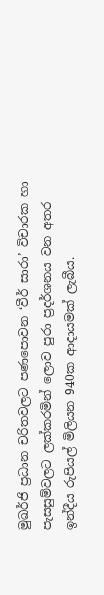මුඛර්ජි ප්‍රධාන චරිතවලට පණපොවන ‘වීර් සාරා’ විචාරක හා පැසසුම්වලට ලක්කරමින් ලොව පුරා ප්‍රදර්ශනය වන අතර ඉන්දීය රුපියල් මිලියන 940ක ආදායමක් ලැබීය.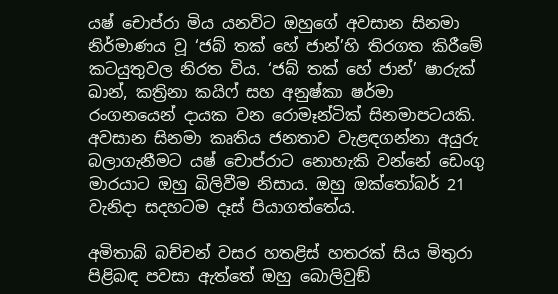යෂ් චොප්රා මිය යනවිට ඔහුගේ අවසාන සිනමා නිර්මාණය වූ ‘ජබ් තක් හේ ජාන්’හි තිරගත කිරීමේ කටයුතුවල නිරත විය. ‘ජබ් තක් හේ ජාන්’ ෂාරුක් ඛාන්, කත්‍රිනා කයිෆ් සහ අනුෂ්කා ෂර්මා රංගනයෙන් දායක වන රොමෑන්ටික් සිනමාපටයකි. අවසාන සිනමා කෘතිය ජනතාව වැළඳගන්නා අයුරු බලාගැනීමට යෂ් චොප්රාට නොහැකි වන්නේ ඩෙංගු මාරයාට ඔහු බිලිවීම නිසාය. ඔහු ඔක්තෝබර් 21 වැනිදා සදහටම දෑස් පියාගත්තේය.

අමිතාබ් බච්චන් වසර හතළිස් හතරක් සිය මිතුරා පිළිබඳ පවසා ඇත්තේ ඔහු බොලිවුඞ්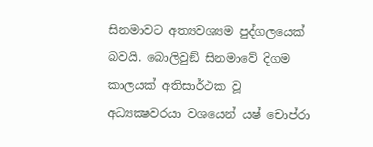සිනමාවට අත්‍යවශ්‍යම පුද්ගලයෙක් බවයි. බොලිවුඞ් සිනමාවේ දිගම කාලයක් අතිසාර්ථක වූ අධ්‍යක්‍ෂවරයා වශයෙන් යෂ් චොප්රා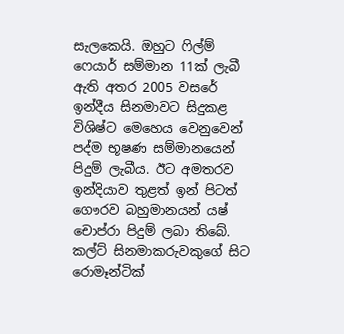සැලකෙයි. ඔහුට ෆිල්ම් ෆෙයාර් සම්මාන 11ක් ලැබී ඇති අතර 2005 වසරේ ඉන්දීය සිනමාවට සිදුකළ විශිෂ්ට මෙහෙය වෙනුවෙන් පද්ම භූෂණ සම්මානයෙන් පිදුම් ලැබීය. ඊට අමතරව ඉන්දියාව තුළත් ඉන් පිටත් ගෞරව බහුමානයන් යෂ් චොප්රා පිදුම් ලබා තිබේ. කල්ට් සිනමාකරුවකුගේ සිට රොමෑන්ටික්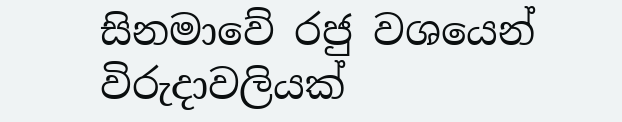සිනමාවේ රජු වශයෙන් විරුදාවලියක්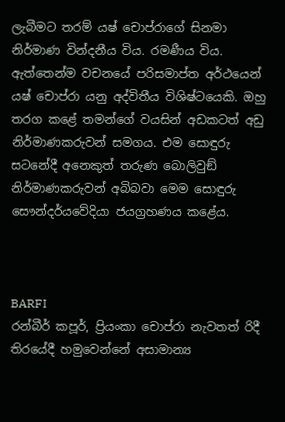ලැබීමට තරම් යෂ් චොප්රාගේ සිනමා නිර්මාණ වින්දනීය විය. රමණීය විය. ඇත්තෙන්ම වචනයේ පරිසමාප්ත අර්ථයෙන් යෂ් චොප්රා යනු අද්විතීය විශිෂ්ටයෙකි. ඔහු තරග කළේ තමන්ගේ වයසින් අඩකටත් අඩු නිර්මාණකරුවන් සමගය. එම සොඳුරු සටනේදී අනෙකුත් තරුණ බොලිවුඞ් නිර්මාණකරුවන් අබිබවා මෙම සොඳුරු සෞන්දර්යවේදියා ජයග්‍රහණය කළේය.



BARFI
රන්බීර් කපූර්, ප්‍රියංකා චොප්රා නැවතත් රිදී තිරයේදී හමුවෙන්නේ අසාමාන්‍ය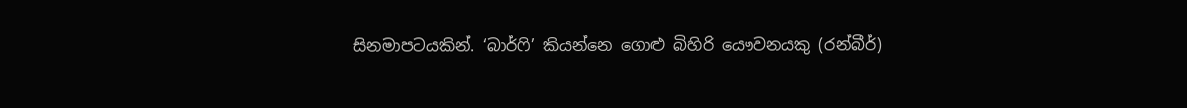සිනමාපටයකින්. ‘බාර්ෆි’ කියන්නෙ ගොළු බිහිරි යෞවනයකු (රන්බීර්)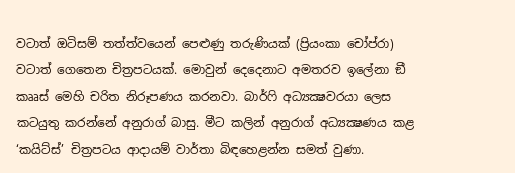වටාත් ඔටිසම් තත්ත්වයෙන් පෙළුණු තරුණියක් (ප්‍රියංකා චෝප්රා) වටාත් ගෙතෙන චිත්‍රපටයක්. මොවුන් දෙදෙනාට අමතරව ඉලේනා ඞී කෲස් මෙහි චරිත නිරූපණය කරනවා. බාර්ෆි අධ්‍යක්‍ෂවරයා ලෙස කටයුතු කරන්නේ අනුරාග් බාසු. මීට කලින් අනුරාග් අධ්‍යක්‍ෂණය කළ ‘කයිට්ස්’ චිත්‍රපටය ආදායම් වාර්තා බිඳහෙළන්න සමත් වුණා.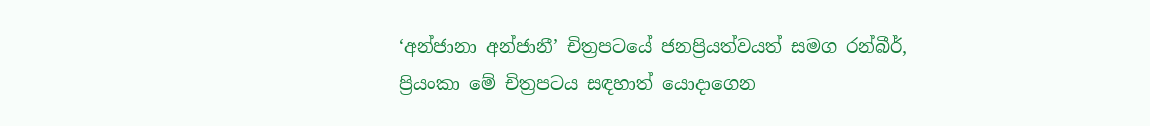‘අන්ජානා අන්ජානී’ චිත්‍රපටයේ ජනප්‍රියත්වයත් සමග රන්බීර්, ප්‍රියංකා මේ චිත්‍රපටය සඳහාත් යොදාගෙන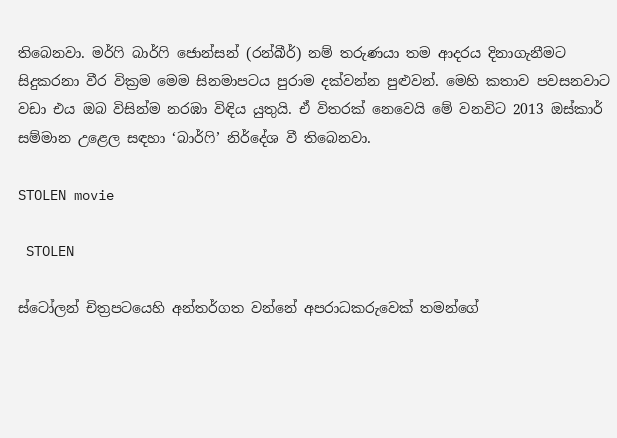තිබෙනවා. මර්ෆි බාර්ෆි ජොන්සන් (රන්බීර්) නම් තරුණයා තම ආදරය දිනාගැනීමට සිදුකරනා වීර වික්‍රම මෙම සිනමාපටය පුරාම දක්වන්න පුළුවන්. මෙහි කතාව පවසනවාට වඩා එය ඔබ විසින්ම නරඹා විඳිය යුතුයි. ඒ විතරක් නෙවෙයි මේ වනවිට 2013 ඔස්කාර් සම්මාන උළෙල සඳහා ‘බාර්ෆි’ නිර්දේශ වී තිබෙනවා.

STOLEN movie

 STOLEN

ස්ටෝලන් චිත්‍රපටයෙහි අන්තර්ගත වන්නේ අපරාධකරුවෙක් තමන්ගේ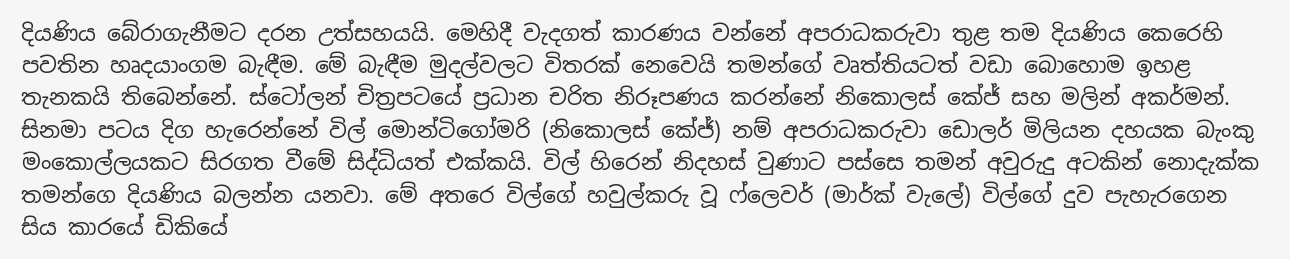දියණිය බේරාගැනීමට දරන උත්සහයයි. මෙහිදී වැදගත් කාරණය වන්නේ අපරාධකරුවා තුළ තම දියණිය කෙරෙහි පවතින හෘදයාංගම බැඳීම. මේ බැඳීම මුදල්වලට විතරක් නෙවෙයි තමන්ගේ වෘත්තියටත් වඩා බොහොම ඉහළ තැනකයි තිබෙන්නේ. ස්ටෝලන් චිත්‍රපටයේ ප්‍රධාන චරිත නිරූපණය කරන්නේ නිකොලස් කේජ් සහ මලින් අකර්මන්. සිනමා පටය දිග හැරෙන්නේ විල් මොන්ටිගෝමරි (නිකොලස් කේජ්) නම් අපරාධකරුවා ඩොලර් මිලියන දහයක බැංකු මංකොල්ලයකට සිරගත වීමේ සිද්ධියත් එක්කයි. විල් හිරෙන් නිදහස් වුණාට පස්සෙ තමන් අවුරුදු අටකින් නොදැක්ක තමන්ගෙ දියණිය බලන්න යනවා. මේ අතරෙ විල්ගේ හවුල්කරු වූ ෆ්ලෙවර් (මාර්ක් වැලේ) විල්ගේ දුව පැහැරගෙන සිය කාරයේ ඩිකියේ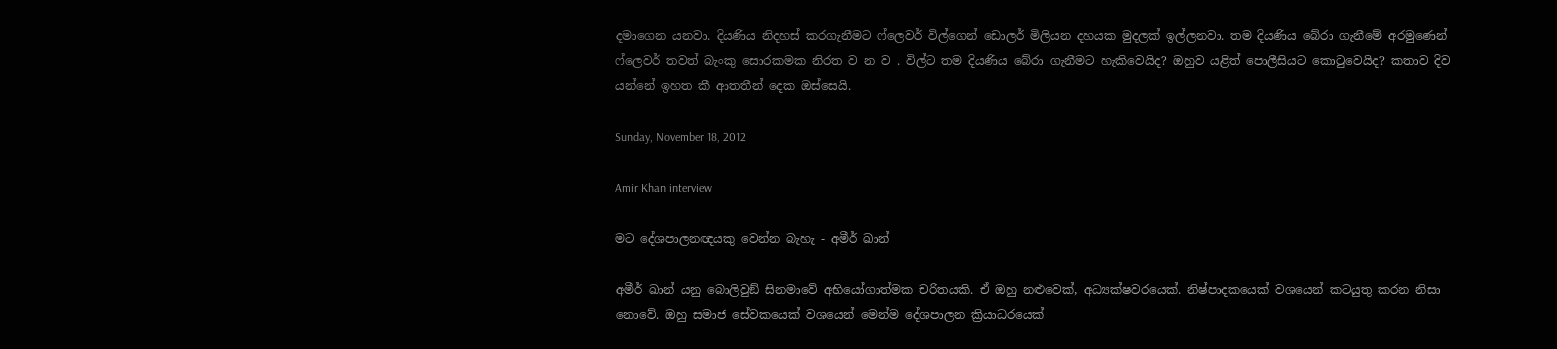දමාගෙන යනවා. දියණිය නිදහස් කරගැනීමට ෆ්ලෙවර් විල්ගෙන් ඩොලර් මිලියන දහයක මුදලක් ඉල්ලනවා. තම දියණිය බේරා ගැනීමේ අරමුණෙන් ෆ්ලෙවර් තවත් බැංකු සොරකමක නිරත ව න ව . විල්ට තම දියණිය බේරා ගැනීමට හැකිවෙයිද? ඔහුව යළිත් පොලීසියට කොටුවෙයිද? කතාව දිව යන්නේ ඉහත කී ආතතීන් දෙක ඔස්සෙයි.

Sunday, November 18, 2012

Amir Khan interview

මට දේශපාලනඥයකු වෙන්න බැහැ - අමීර් ඛාන්

අමීර් ඛාන් යනු බොලිවුඞ් සිනමාවේ අභියෝගාත්මක චරිතයකි. ඒ ඔහු නළුවෙක්, අධ්‍යක්ෂවරයෙක්. නිෂ්පාදකයෙක් වශයෙන් කටයුතු කරන නිසා නොවේ. ඔහු සමාජ සේවකයෙක් වශයෙන් මෙන්ම දේශපාලන ක්‍රියාධරයෙක්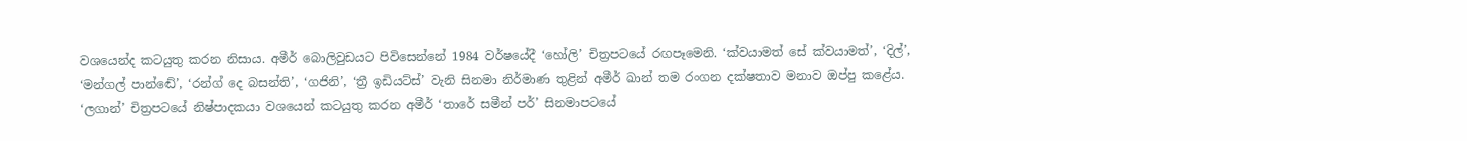වශයෙන්ද කටයුතු කරන නිසාය. අමීර් බොලිවුඩයට පිවිසෙන්නේ 1984 වර්ෂයේදී ‘හෝලි’ චිත්‍රපටයේ රඟපෑමෙනි. ‘ක්වයාමත් සේ ක්වයාමත්’, ‘දිල්’, ‘මන්ගල් පාන්ඬේ’, ‘රන්ග් දෙ බසන්ති’, ‘ගජිනි’, ‘ත්‍රී ඉඩියට්ස්’ වැනි සිනමා නිර්මාණ තුළින් අමීර් ඛාන් තම රංගන දක්ෂතාව මනාව ඔප්පු කළේය. ‘ලගාන්’ චිත්‍රපටයේ නිෂ්පාදකයා වශයෙන් කටයුතු කරන අමීර් ‘තාරේ සමීන් පර්’ සිනමාපටයේ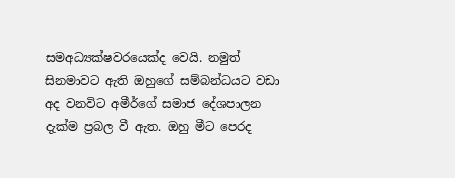සමඅධ්‍යක්ෂවරයෙක්ද වෙයි. නමුත් සිනමාවට ඇති ඔහුගේ සම්බන්ධයට වඩා අද වනවිට අමීර්ගේ සමාජ දේශපාලන දැක්ම ප්‍රබල වී ඇත. ඔහු මීට පෙරද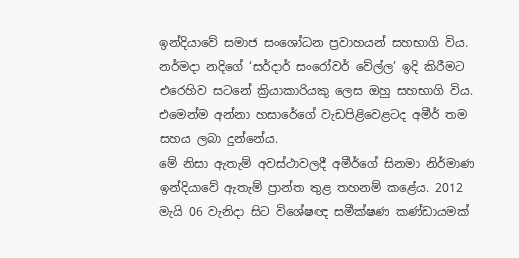ඉන්දියාවේ සමාජ සංශෝධන ප්‍රවාහයන් සහභාගි විය. නර්මදා නදිගේ ‘සර්දාර් සංරෝවර් වේල්ල’ ඉදි කිරීමට එරෙහිව සටනේ ක්‍රියාකාරියකු ලෙස ඔහු සහභාගි විය. එමෙන්ම අන්නා හසාරේගේ වැඩපිළිවෙළටද අමීර් තම සහය ලබා දුන්නේය.
මේ නිසා ඇතැම් අවස්ථාවලදී අමීර්ගේ සිනමා නිර්මාණ ඉන්දියාවේ ඇතැම් ප්‍රාන්ත තුළ තහනම් කළේය. 2012 මැයි 06 වැනිදා සිට විශේෂඥ සමීක්ෂණ කණ්ඩායමක්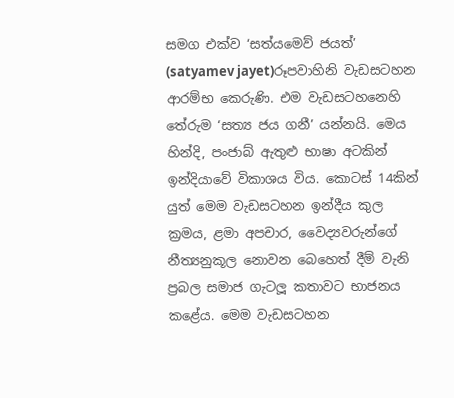සමග එක්ව ‘සත්යමෙව් ජයත්’ (satyamev jayet)රූපවාහිනි වැඩසටහන ආරම්භ කෙරුණි. එම වැඩසටහනෙහි තේරුම ‘සත්‍ය ජය ගනී’ යන්නයි. මෙය හින්දි, පංජාබ් ඇතුළු භාෂා අටකින් ඉන්දියාවේ විකාශය විය. කොටස් 14කින් යුත් මෙම වැඩසටහන ඉන්දීය කුල ක්‍රමය, ළමා අපචාර, වෛද්‍යවරුන්ගේ නීත්‍යනුකූල නොවන බෙහෙත් දීම් වැනි ප්‍රබල සමාජ ගැටලූ කතාවට භාජනය කළේය. මෙම වැඩසටහන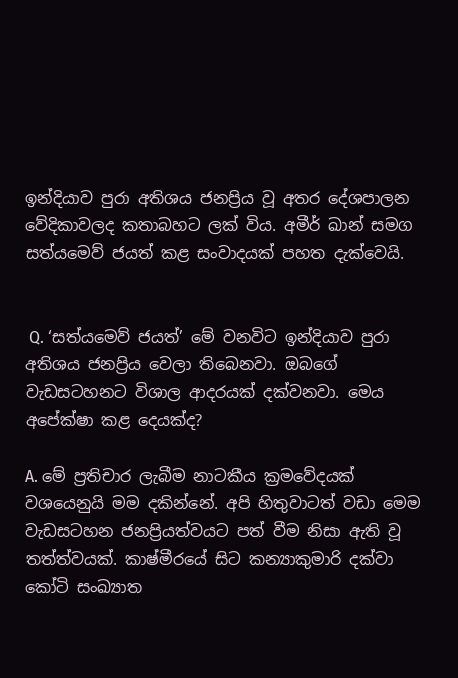ඉන්දියාව පුරා අතිශය ජනප්‍රිය වූ අතර දේශපාලන වේදිකාවලද කතාබහට ලක් විය. අමීර් ඛාන් සමග සත්යමෙව් ජයත් කළ සංවාදයක් පහත දැක්වෙයි.


 Q. ‘සත්යමෙව් ජයත්’ මේ වනවිට ඉන්දියාව පුරා අතිශය ජනප්‍රිය වෙලා තිබෙනවා. ඔබගේ වැඩසටහනට විශාල ආදරයක් දක්වනවා. මෙය අපේක්ෂා කළ දෙයක්ද?

A. මේ ප්‍රතිචාර ලැබීම නාටකීය ක්‍රමවේදයක් වශයෙනුයි මම දකින්නේ. අපි හිතුවාටත් වඩා මෙම වැඩසටහන ජනප්‍රියත්වයට පත් වීම නිසා ඇති වූ තත්ත්වයක්. කාෂ්මීරයේ සිට කන්‍යාකුමාරි දක්වා කෝටි සංඛ්‍යාත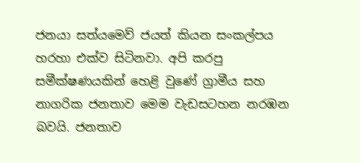ජනයා සත්යමෙව් ජයත් කියන සංකල්පය හරහා එක්ව සිටිනවා. අපි කරපු සමීක්ෂණයකින් හෙළි වුණේ ග්‍රාමීය සහ නාගරික ජනතාව මෙම වැඩසටහන නරඹන බවයි. ජනතාව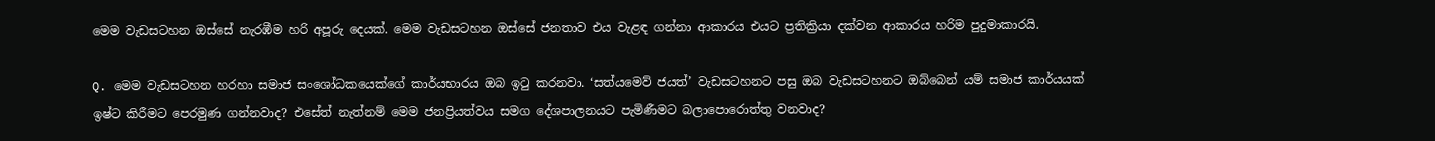මෙම වැඩසටහන ඔස්සේ නැරඹීම හරි අපූරු දෙයක්. මෙම වැඩසටහන ඔස්සේ ජනතාව එය වැළඳ ගන්නා ආකාරය එයට ප්‍රතික්‍රියා දක්වන ආකාරය හරිම පුදුමාකාරයි.

Q. මෙම වැඩසටහන හරහා සමාජ සංශෝධකයෙක්ගේ කාර්යභාරය ඔබ ඉටු කරනවා. ‘සත්යමෙව් ජයත්’ වැඩසටහනට පසු ඔබ වැඩසටහනට ඔබ්බෙන් යම් සමාජ කාර්යයක් ඉෂ්ට කිරීමට පෙරමුණ ගන්නවාද? එසේත් නැත්නම් මෙම ජනප්‍රියත්වය සමග දේශපාලනයට පැමිණීමට බලාපොරොත්තු වනවාද?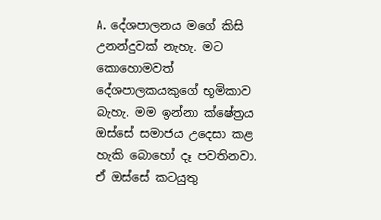A. දේශපාලනය මගේ කිසි උනන්දුවක් නැහැ. මට කොහොමවත් දේශපාලකයකුගේ භූමිකාව බැහැ. මම ඉන්නා ක්ෂේත්‍රය ඔස්සේ සමාජය උදෙසා කළ හැකි බොහෝ දෑ පවතිනවා. ඒ ඔස්සේ කටයුතු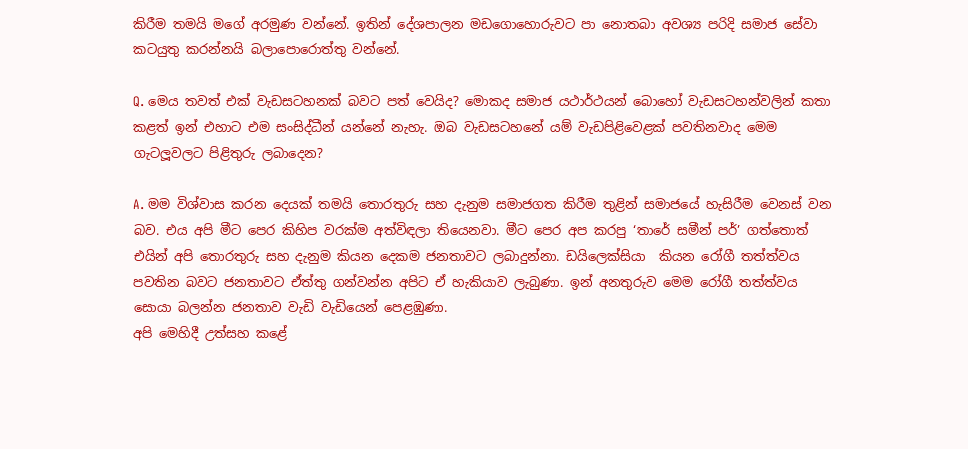කිරීම තමයි මගේ අරමුණ වන්නේ. ඉතින් දේශපාලන මඩගොහොරුවට පා නොතබා අවශ්‍ය පරිදි සමාජ සේවා කටයුතු කරන්නයි බලාපොරොත්තු වන්නේ.

Q. මෙය තවත් එක් වැඩසටහනක් බවට පත් වෙයිද? මොකද සමාජ යථාර්ථයන් බොහෝ වැඩසටහන්වලින් කතා කළත් ඉන් එහාට එම සංසිද්ධීන් යන්නේ නැහැ. ඔබ වැඩසටහනේ යම් වැඩපිළිවෙළක් පවතිනවාද මෙම ගැටලූවලට පිළිතුරු ලබාදෙන?

A. මම විශ්වාස කරන දෙයක් තමයි තොරතුරු සහ දැනුම සමාජගත කිරීම තුළින් සමාජයේ හැසිරීම වෙනස් වන බව. එය අපි මීට පෙර කිහිප වරක්ම අත්විඳලා තියෙනවා. මීට පෙර අප කරපු ‘තාරේ සමීන් පර්’ ගත්තොත් එයින් අපි තොරතුරු සහ දැනුම කියන දෙකම ජනතාවට ලබාදුන්නා. ඩයිලෙක්සියා  කියන රෝගී තත්ත්වය පවතින බවට ජනතාවට ඒත්තු ගන්වන්න අපිට ඒ හැකියාව ලැබුණා. ඉන් අනතුරුව මෙම රෝගී තත්ත්වය සොයා බලන්න ජනතාව වැඩි වැඩියෙන් පෙළඹුණා.
අපි මෙහිදී උත්සහ කළේ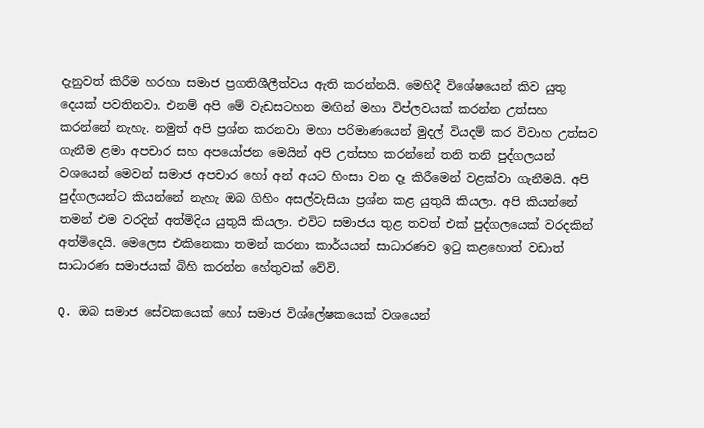දැනුවත් කිරීම හරහා සමාජ ප්‍රගතිශීලීත්වය ඇති කරන්නයි. මෙහිදී විශේෂයෙන් කිව යුතු දෙයක් පවතිනවා. එනම් අපි මේ වැඩසටහන මඟින් මහා විප්ලවයක් කරන්න උත්සහ කරන්නේ නැහැ. නමුත් අපි ප්‍රශ්න කරනවා මහා පරිමාණයෙන් මුදල් වියදම් කර විවාහ උත්සව ගැනීම ළමා අපචාර සහ අපයෝජන මෙයින් අපි උත්සහ කරන්නේ තනි තනි පුද්ගලයන් වශයෙන් මෙවන් සමාජ අපචාර හෝ අන් අයට හිංසා වන දෑ කිරීමෙන් වළක්වා ගැනීමයි. අපි පුද්ගලයන්ට කියන්නේ නැහැ ඔබ ගිහිං අසල්වැසියා ප්‍රශ්න කළ යුතුයි කියලා. අපි කියන්නේ තමන් එම වරදින් අත්මිදිය යුතුයි කියලා. එවිට සමාජය තුළ තවත් එක් පුද්ගලයෙක් වරදකින් අත්මිදෙයි. මෙලෙස එකිනෙකා තමන් කරනා කාර්යයන් සාධාරණව ඉටු කළහොත් වඩාත් සාධාරණ සමාජයක් බිහි කරන්න හේතුවක් වේවි.

Q. ඔබ සමාජ සේවකයෙක් හෝ සමාජ විශ්ලේෂකයෙක් වශයෙන්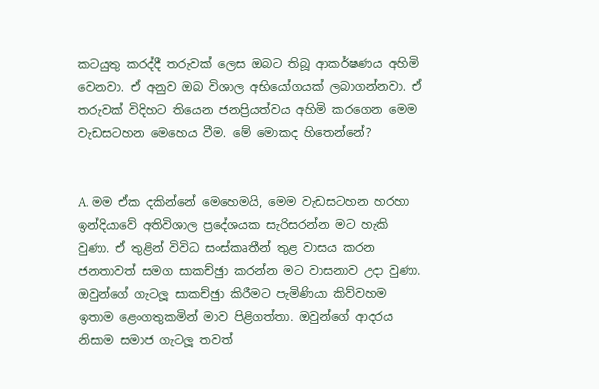කටයුතු කරද්දී තරුවක් ලෙස ඔබට තිබූ ආකර්ෂණය අහිමි වෙනවා. ඒ අනුව ඔබ විශාල අභියෝගයක් ලබාගන්නවා. ඒ තරුවක් විදිහට තියෙන ජනප්‍රියත්වය අහිමි කරගෙන මෙම වැඩසටහන මෙහෙය වීම. මේ මොකද හිතෙන්නේ?


A. මම ඒක දකින්නේ මෙහෙමයි, මෙම වැඩසටහන හරහා ඉන්දියාවේ අතිවිශාල ප්‍රදේශයක සැරිසරන්න මට හැකි වුණා. ඒ තුළින් විවිධ සංස්කෘතීන් තුළ වාසය කරන ජනතාවත් සමග සාකච්ඡුා කරන්න මට වාසනාව උදා වුණා. ඔවුන්ගේ ගැටලූ සාකච්ඡුා කිරීමට පැමිණියා කිව්වහම ඉතාම ළෙංගතුකමින් මාව පිළිගත්තා. ඔවුන්ගේ ආදරය නිසාම සමාජ ගැටලූ තවත්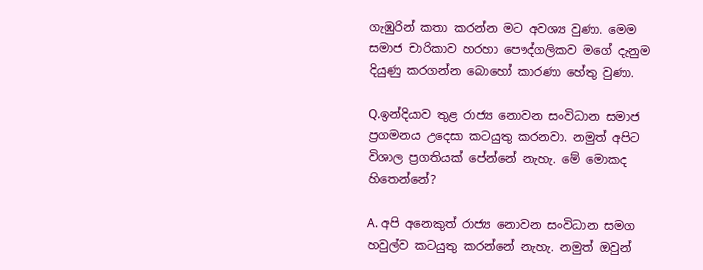ගැඹුරින් කතා කරන්න මට අවශ්‍ය වුණා. මෙම සමාජ චාරිකාව හරහා පෞද්ගලිකව මගේ දැනුම දියුණු කරගන්න බොහෝ කාරණා හේතු වුණා.

Q.ඉන්දියාව තුළ රාජ්‍ය නොවන සංවිධාන සමාජ ප්‍රගමනය උදෙසා කටයුතු කරනවා. නමුත් අපිට විශාල ප්‍රගතියක් පේන්නේ නැහැ. මේ මොකද හිතෙන්නේ?

A. අපි අනෙකුත් රාජ්‍ය නොවන සංවිධාන සමග හවුල්ව කටයුතු කරන්නේ නැහැ. නමුත් ඔවුන්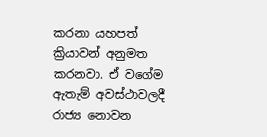කරනා යහපත් ක්‍රියාවන් අනුමත කරනවා. ඒ වගේම ඇතැම් අවස්ථාවලදී රාජ්‍ය නොවන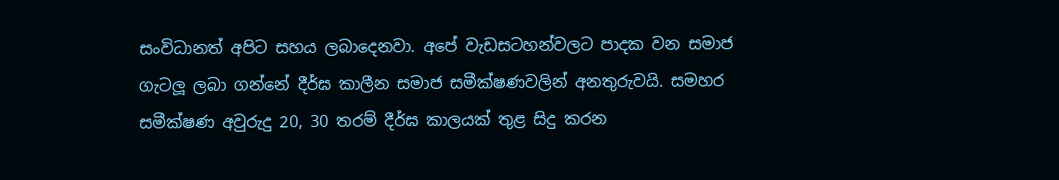සංවිධානත් අපිට සහය ලබාදෙනවා. අපේ වැඩසටහන්වලට පාදක වන සමාජ ගැටලූ ලබා ගන්නේ දීර්ඝ කාලීන සමාජ සමීක්ෂණවලින් අනතුරුවයි. සමහර සමීක්ෂණ අවුරුදු 20, 30 තරම් දීර්ඝ කාලයක් තුළ සිදු කරන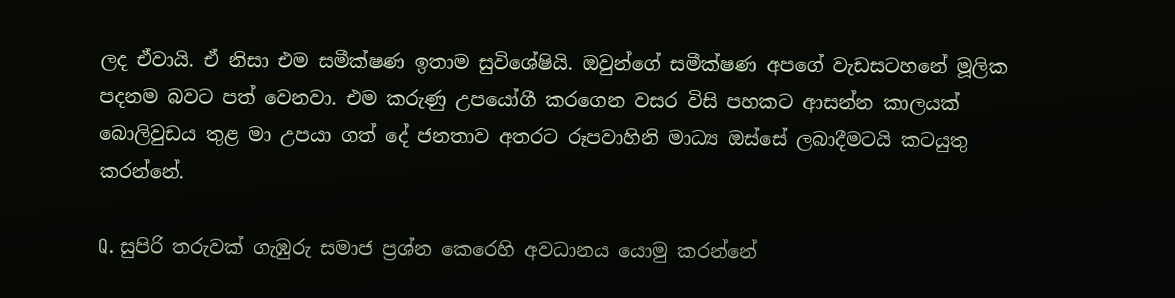ලද ඒවායි. ඒ නිසා එම සමීක්ෂණ ඉතාම සුවිශේෂියි. ඔවුන්ගේ සමීක්ෂණ අපගේ වැඩසටහනේ මූලික පදනම බවට පත් වෙනවා. එම කරුණු උපයෝගී කරගෙන වසර විසි පහකට ආසන්න කාලයක් බොලිවුඩය තුළ මා උපයා ගත් දේ ජනතාව අතරට රූපවාහිනි මාධ්‍ය ඔස්සේ ලබාදීමටයි කටයුතු කරන්නේ.

Q. සුපිරි තරුවක් ගැඹුරු සමාජ ප්‍රශ්න කෙරෙහි අවධානය යොමු කරන්නේ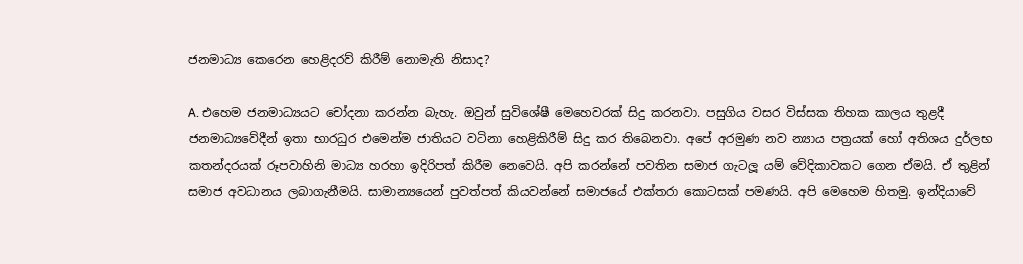ජනමාධ්‍ය කෙරෙන හෙළිදරව් කිරීම් නොමැති නිසාද?

A. එහෙම ජනමාධ්‍යයට චෝදනා කරන්න බැහැ. ඔවුන් සුවිශේෂී මෙහෙවරක් සිදු කරනවා. පසුගිය වසර විස්සක තිහක කාලය තුළදී ජනමාධ්‍යවේදීන් ඉතා භාරධුර එමෙන්ම ජාතියට වටිනා හෙළිකිරීම් සිදු කර තිබෙනවා. අපේ අරමුණ නව න්‍යාය පත්‍රයක් හෝ අතිශය දුර්ලභ කතන්දරයක් රූපවාහිනි මාධ්‍ය හරහා ඉදිරිපත් කිරීම නෙවෙයි. අපි කරන්නේ පවතින සමාජ ගැටලූ යම් වේදිකාවකට ගෙන ඒමයි. ඒ තුළින් සමාජ අවධානය ලබාගැනීමයි. සාමාන්‍යයෙන් පුවත්පත් කියවන්නේ සමාජයේ එක්තරා කොටසක් පමණයි. අපි මෙහෙම හිතමු. ඉන්දියාවේ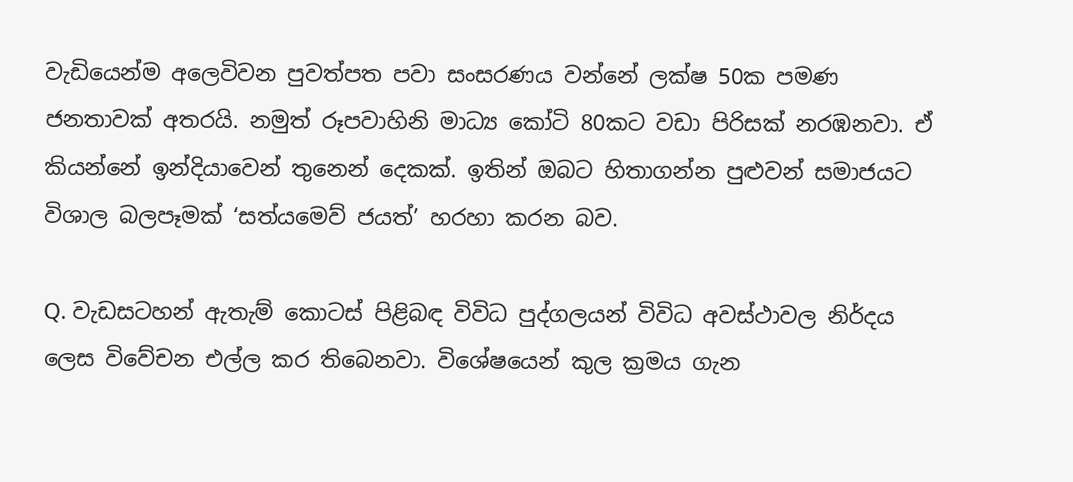වැඩියෙන්ම අලෙවිවන පුවත්පත පවා සංසරණය වන්නේ ලක්ෂ 50ක පමණ ජනතාවක් අතරයි. නමුත් රූපවාහිනි මාධ්‍ය කෝටි 80කට වඩා පිරිසක් නරඹනවා. ඒ කියන්නේ ඉන්දියාවෙන් තුනෙන් දෙකක්. ඉතින් ඔබට හිතාගන්න පුළුවන් සමාජයට විශාල බලපෑමක් ‘සත්යමෙව් ජයත්’ හරහා කරන බව.

Q. වැඩසටහන් ඇතැම් කොටස් පිළිබඳ විවිධ පුද්ගලයන් විවිධ අවස්ථාවල නිර්දය ලෙස විවේචන එල්ල කර තිබෙනවා. විශේෂයෙන් කුල ක්‍රමය ගැන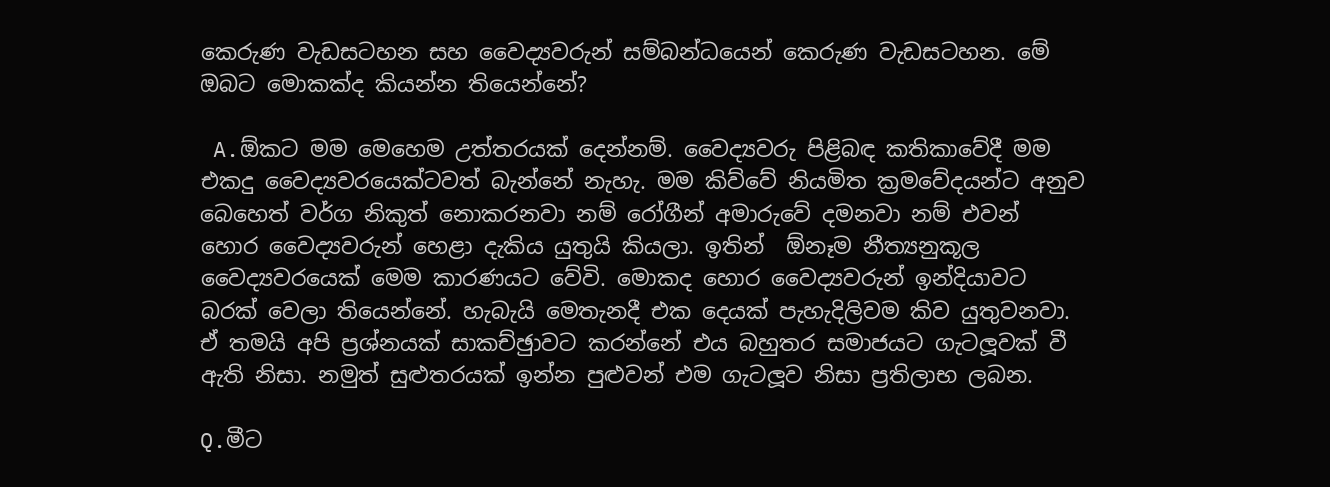කෙරුණ වැඩසටහන සහ වෛද්‍යවරුන් සම්බන්ධයෙන් කෙරුණ වැඩසටහන. මේ ඔබට මොකක්ද කියන්න තියෙන්නේ?

 A.ඕකට මම මෙහෙම උත්තරයක් දෙන්නම්. වෛද්‍යවරු පිළිබඳ කතිකාවේදී මම එකදු වෛද්‍යවරයෙක්ටවත් බැන්නේ නැහැ. මම කිව්වේ නියමිත ක්‍රමවේදයන්ට අනුව බෙහෙත් වර්ග නිකුත් නොකරනවා නම් රෝගීන් අමාරුවේ දමනවා නම් එවන් හොර වෛද්‍යවරුන් හෙළා දැකිය යුතුයි කියලා. ඉතින්  ඕනෑම නීත්‍යනුකූල වෛද්‍යවරයෙක් මෙම කාරණයට වේවි. මොකද හොර වෛද්‍යවරුන් ඉන්දියාවට බරක් වෙලා තියෙන්නේ. හැබැයි මෙතැනදී එක දෙයක් පැහැදිලිවම කිව යුතුවනවා. ඒ තමයි අපි ප්‍රශ්නයක් සාකච්ඡුාවට කරන්නේ එය බහුතර සමාජයට ගැටලූවක් වී ඇති නිසා. නමුත් සුළුතරයක් ඉන්න පුළුවන් එම ගැටලූව නිසා ප්‍රතිලාභ ලබන.

Q.මීට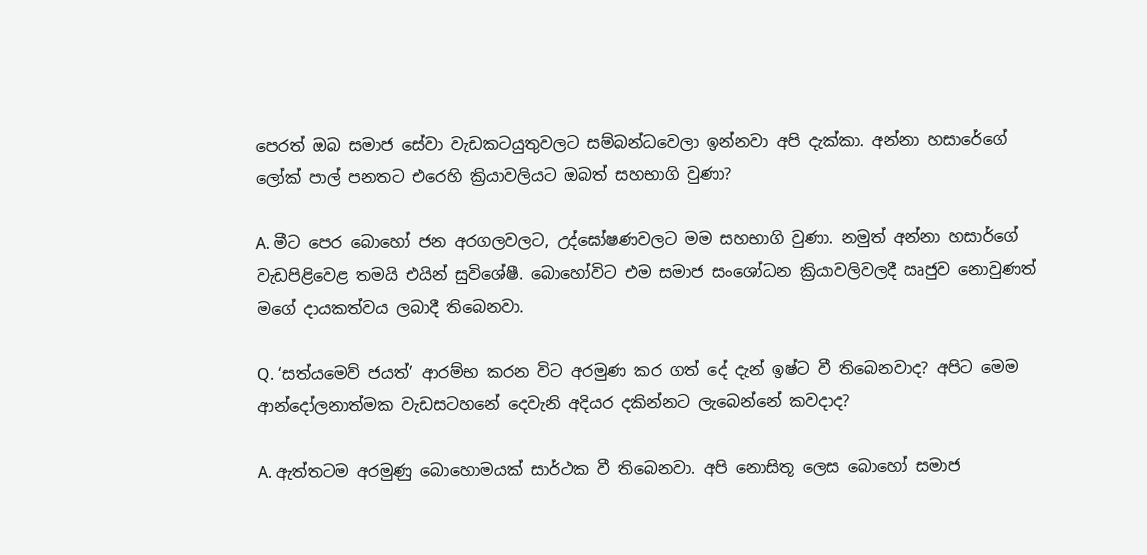පෙරත් ඔබ සමාජ සේවා වැඩකටයුතුවලට සම්බන්ධවෙලා ඉන්නවා අපි දැක්කා. අන්නා හසාරේගේ ලෝක් පාල් පනතට එරෙහි ක්‍රියාවලියට ඔබත් සහභාගි වුණා?

A. මීට පෙර බොහෝ ජන අරගලවලට, උද්ඝෝෂණවලට මම සහභාගි වුණා. නමුත් අන්නා හසාර්ගේ වැඩපිළිවෙළ තමයි එයින් සුවිශේෂී. බොහෝවිට එම සමාජ සංශෝධන ක්‍රියාවලිවලදී ඍජුව නොවුණත් මගේ දායකත්වය ලබාදී තිබෙනවා.

Q. ‘සත්යමෙව් ජයත්’ ආරම්භ කරන විට අරමුණ කර ගත් දේ දැන් ඉෂ්ට වී තිබෙනවාද? අපිට මෙම ආන්දෝලනාත්මක වැඩසටහනේ දෙවැනි අදියර දකින්නට ලැබෙන්නේ කවදාද?

A. ඇත්තටම අරමුණු බොහොමයක් සාර්ථක වී තිබෙනවා. අපි නොසිතූ ලෙස බොහෝ සමාජ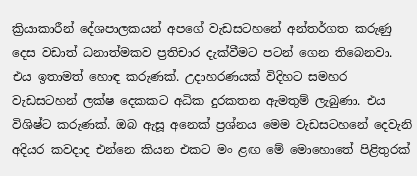ක්‍රියාකාරීන් දේශපාලකයන් අපගේ වැඩසටහනේ අන්තර්ගත කරුණු දෙස වඩාත් ධනාත්මකව ප්‍රතිචාර දැක්වීමට පටන් ගෙන තිබෙනවා. එය ඉතාමත් හොඳ කරුණක්. උදාහරණයක් විදිහට සමහර වැඩසටහන් ලක්ෂ දෙකකට අධික දුරකතන ඇමතුම් ලැබුණා. එය විශිෂ්ට කරුණක්. ඔබ ඇසූ අනෙක් ප්‍රශ්නය මෙම වැඩසටහනේ දෙවැනි අදියර කවදාද එන්නෙ කියන එකට මං ළඟ මේ මොහොතේ පිළිතුරක්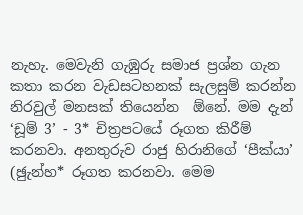නැහැ. මෙවැනි ගැඹුරු සමාජ ප්‍රශ්න ගැන කතා කරන වැඩසටහනක් සැලසුම් කරන්න නිරවුල් මනසක් තියෙන්න  ඕනේ. මම දැන් ‘ඩූම් 3’ - 3* චිත්‍රපටයේ රූගත කිරීම් කරනවා. අනතුරුව රාජු හිරානිගේ ‘පීක්යා’ (ඡුැන්හ* රූගත කරනවා. මෙම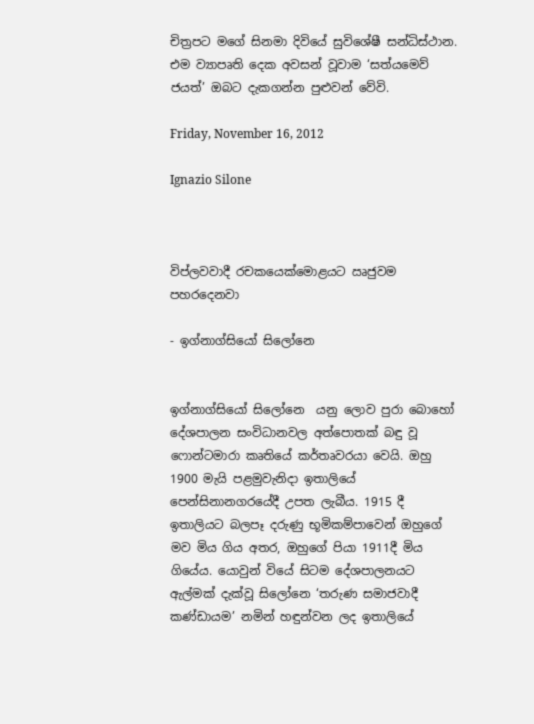චිත්‍රපට මගේ සිනමා දිවියේ සුවිශේෂී සන්ධිස්ථාන. එම ව්‍යාපෘති දෙක අවසන් වූවාම ‘සත්යමෙව් ජයත්’ ඔබට දැකගන්න පුළුවන් වේවි.

Friday, November 16, 2012

Ignazio Silone



විප්ලවවාදී රචකයෙක්මොළයට ඍජුවම පහරදෙනවා

- ඉග්නාග්සියෝ සිලෝනෙ


ඉග්නාග්සියෝ සිලෝනෙ  යනු ලොව පුරා බොහෝ දේශපාලන සංවිධානවල අත්පොතක් බඳු වූ ෆොන්ටමාරා කෘතියේ කර්තෘවරයා වෙයි. ඔහු 1900 මැයි පළමුවැනිදා ඉතාලියේ පෙන්සිනානගරයේදී උපත ලැබීය. 1915 දී ඉතාලියට බලපෑ දරුණු භූමිකම්පාවෙන් ඔහුගේ මව මිය ගිය අතර, ඔහුගේ පියා 1911දී මිය ගියේය. යොවුන් වියේ සිටම දේශපාලනයට ඇල්මක් දැක්වූ සිලෝනෙ ‘තරුණ සමාජවාදී කණ්ඩායම’ නමින් හඳුන්වන ලද ඉතාලියේ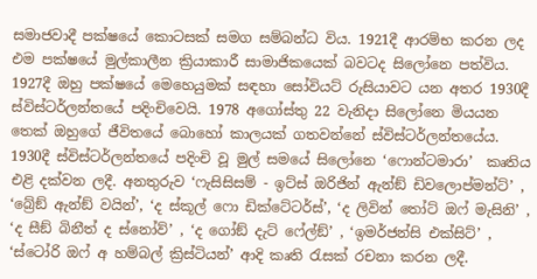සමාජවාදී පක්ෂයේ කොටසක් සමග සම්බන්ධ විය. 1921දී ආරම්භ කරන ලද එම පක්ෂයේ මුල්කාලීන ක්‍රියාකාරී සාමාජිකයෙක් බවටද සිලෝනෙ පත්විය. 1927දී ඔහු පක්ෂයේ මෙහෙයුමක් සඳහා සෝවියට් රුසියාවට යන අතර 1930දී ස්විස්ටර්ලන්තයේ පදිංචිවෙයි. 1978 අගෝස්තු 22 වැනිදා සිලෝනෙ මියයන තෙක් ඔහුගේ ජීවිතයේ බොහෝ කාලයක් ගතවන්නේ ස්විස්ටර්ලන්තයේය.
1930දී ස්විස්ටර්ලන්තයේ පදිංචි වූ මුල් සමයේ සිලෝනෙ ‘ෆොන්ටමාරා’  කෘතිය එළි දක්වන ලදී. අනතුරුව ‘ෆැසිසිසම් - ඉට්ස් ඔරිජින් ඇන්ඞ් ඩිවලොප්මන්ට්’ , ‘බ්‍රේඞ් ඇන්ඞ් වයින්’, ‘ද ස්කූල් ෆො ඩික්ටේටර්ස්’, ‘ද ලිවින් තෝට් ඔෆ් මැසිනි’ , ‘ද සීඞ් බිනීත් ද ස්නෝව්’ , ‘ද ගෝඞ් දැට් ෆේල්ඞ්’ , ‘ඉමර්ජන්සි එක්සිට්’ , ‘ස්ටෝරි ඔෆ් අ හම්බල් ක්‍රිස්ටියන්’ ආදි කෘති රැසක් රචනා කරන ලදී.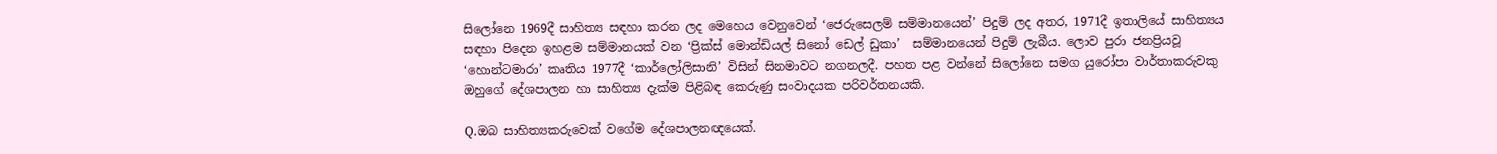සිලෝනෙ 1969දී සාහිත්‍ය සඳහා කරන ලද මෙහෙය වෙනුවෙන් ‘ජෙරුසෙලම් සම්මානයෙන්’ පිදුම් ලද අතර, 1971දී ඉතාලියේ සාහිත්‍යය සඳහා පිදෙන ඉහළම සම්මානයක් වන ‘ප්‍රික්ස් මොන්ඩියල් සිනෝ ඩෙල් ඩුකා’  සම්මානයෙන් පිදුම් ලැබීය. ලොව පුරා ජනප්‍රියවූ ‘හොන්ටමාරා’ කෘතිය 1977දී ‘කාර්ලෝලිසානි’ විසින් සිනමාවට නගනලදී. පහත පළ වන්නේ සිලෝනෙ සමග යුරෝපා වාර්තාකරුවකු ඔහුගේ දේශපාලන හා සාහිත්‍ය දැක්ම පිළිබඳ කෙරුණු සංවාදයක පරිවර්තනයකි.

Q.ඔබ සාහිත්‍යකරුවෙක් වගේම දේශපාලනඥයෙක්.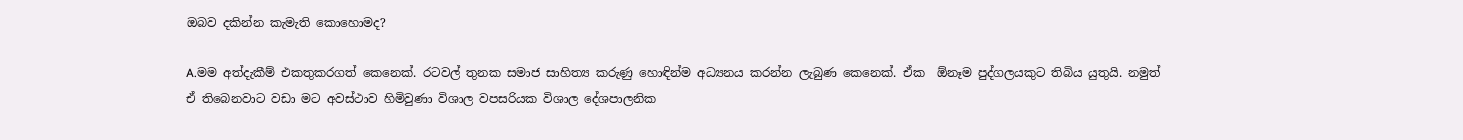ඔබව දකින්න කැමැති කොහොමද?

A.මම අත්දැකීම් එකතුකරගත් කෙනෙක්. රටවල් තුනක සමාජ සාහිත්‍ය කරුණු හොඳින්ම අධ්‍යනය කරන්න ලැබුණ කෙනෙක්. ඒක  ඕනෑම පුද්ගලයකුට තිබිය යුතුයි. නමුත් ඒ තිබෙනවාට වඩා මට අවස්ථාව හිමිවුණා විශාල වපසරියක විශාල දේශපාලනික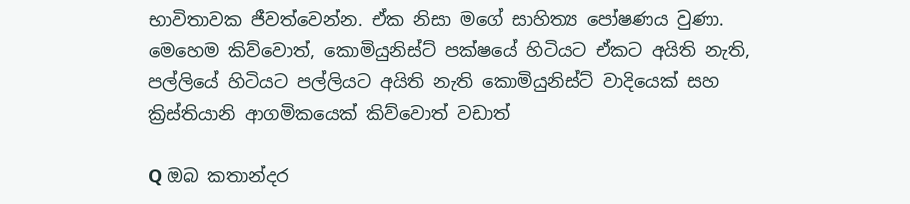භාවිතාවක ජීවත්වෙන්න. ඒක නිසා මගේ සාහිත්‍ය පෝෂණය වුණා. මෙහෙම කිව්වොත්, කොමියුනිස්ට් පක්ෂයේ හිටියට ඒකට අයිති නැති, පල්ලියේ හිටියට පල්ලියට අයිති නැති කොමියුනිස්ට් වාදියෙක් සහ ක්‍රිස්තියානි ආගමිකයෙක් කිව්වොත් වඩාත්

Q ඔබ කතාන්දර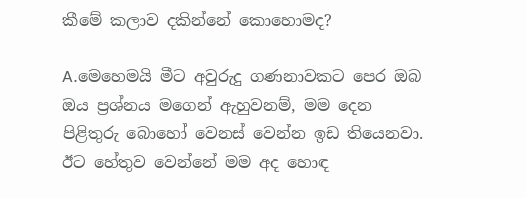කීමේ කලාව දකින්නේ කොහොමද?

A.මෙහෙමයි මීට අවුරුදු ගණනාවකට පෙර ඔබ ඔය ප්‍රශ්නය මගෙන් ඇහුවනම්, මම දෙන පිළිතුරු බොහෝ වෙනස් වෙන්න ඉඩ තියෙනවා. ඊට හේතුව වෙන්නේ මම අද හොඳ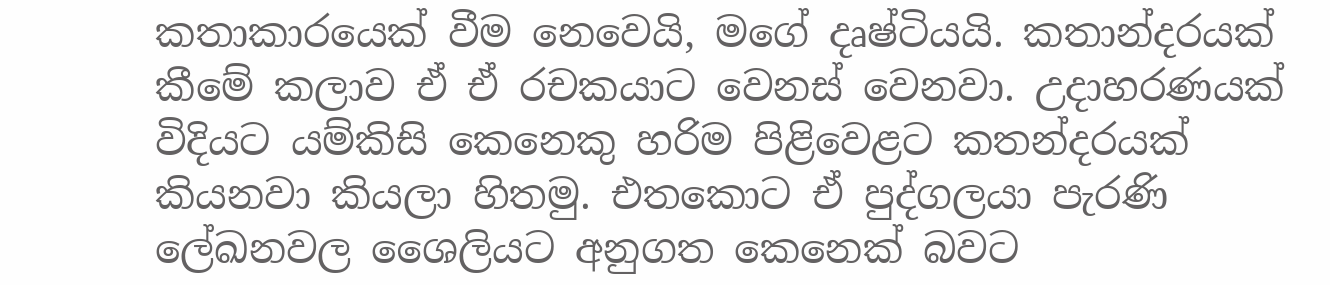කතාකාරයෙක් වීම නෙවෙයි, මගේ දෘෂ්ටියයි. කතාන්දරයක් කීමේ කලාව ඒ ඒ රචකයාට වෙනස් වෙනවා. උදාහරණයක් විදියට යම්කිසි කෙනෙකු හරිම පිළිවෙළට කතන්දරයක් කියනවා කියලා හිතමු. එතකොට ඒ පුද්ගලයා පැරණි ලේඛනවල ශෛලියට අනුගත කෙනෙක් බවට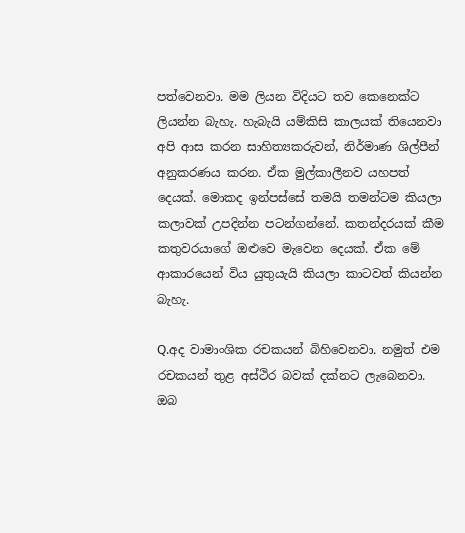පත්වෙනවා. මම ලියන විදියට තව කෙනෙක්ට ලියන්න බැහැ. හැබැයි යම්කිසි කාලයක් තියෙනවා අපි ආස කරන සාහිත්‍යකරුවන්, නිර්මාණ ශිල්පීන් අනුකරණය කරන. ඒක මුල්කාලීනව යහපත් දෙයක්. මොකද ඉන්පස්සේ තමයි තමන්ටම කියලා කලාවක් උපදින්න පටන්ගන්නේ. කතන්දරයක් කීම කතුවරයාගේ ඔළුවෙ මැවෙන දෙයක්. ඒක මේ ආකාරයෙන් විය යුතුයැයි කියලා කාටවත් කියන්න බැහැ.

Q.අද වාමාංශික රචකයන් බිහිවෙනවා. නමුත් එම රචකයන් තුළ අස්ථිර බවක් දක්නට ලැබෙනවා. ඔබ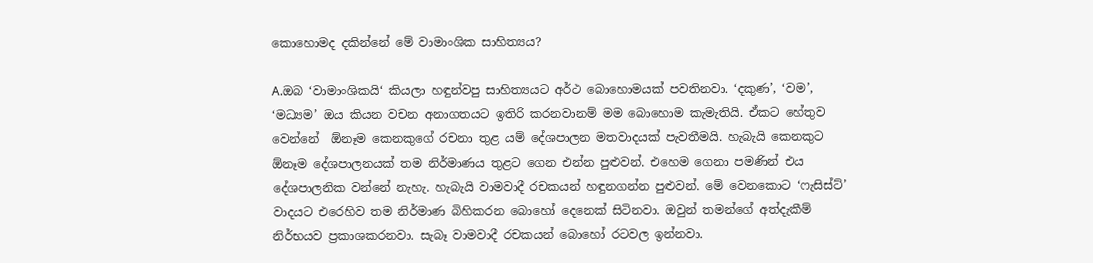කොහොමද දකින්නේ මේ වාමාංශික සාහිත්‍යය?

A.ඔබ ‘වාමාංශිකයි‘ කියලා හඳුන්වපු සාහිත්‍යයට අර්ථ බොහොමයක් පවතිනවා. ‘දකුණ’, ‘වම’, ‘මධ්‍යම’ ඔය කියන වචන අනාගතයට ඉතිරි කරනවානම් මම බොහොම කැමැතියි. ඒකට හේතුව වෙන්නේ  ඕනෑම කෙනකුගේ රචනා තුළ යම් දේශපාලන මතවාදයක් පැවතීමයි. හැබැයි කෙනකුට  ඕනෑම දේශපාලනයක් තම නිර්මාණය තුළට ගෙන එන්න පුළුවන්. එහෙම ගෙනා පමණින් එය දේශපාලනික වන්නේ නැහැ. හැබැයි වාමවාදී රචකයන් හඳුනගන්න පුළුවන්. මේ වෙනකොට ‘ෆැසිස්ට්’ වාදයට එරෙහිව තම නිර්මාණ බිහිකරන බොහෝ දෙනෙක් සිටිනවා. ඔවුන් තමන්ගේ අත්දැකීම් නිර්භයව ප්‍රකාශකරනවා. සැබෑ වාමවාදී රචකයන් බොහෝ රටවල ඉන්නවා.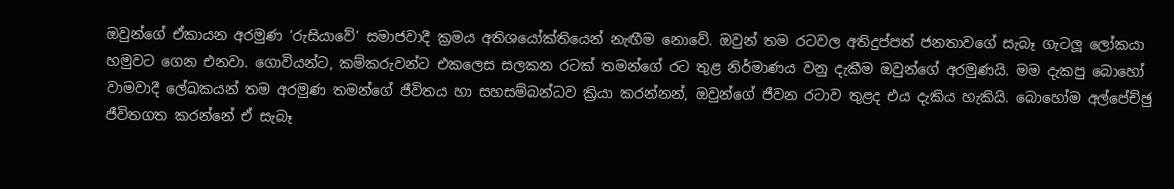ඔවුන්ගේ ඒකායන අරමුණ ‘රුසියාවේ’ සමාජවාදී ක්‍රමය අතිශයෝක්තියෙන් නැඟීම නොවේ. ඔවුන් තම රටවල අතිදුප්පත් ජනතාවගේ සැබෑ ගැටලූ ලෝකයා හමුවට ගෙන එනවා. ගොවියන්ට, කම්කරුවන්ට එකලෙස සලකන රටක් තමන්ගේ රට තුළ නිර්මාණය වනු දැකීම ඔවුන්ගේ අරමුණයි. මම දැකපු බොහෝ වාමවාදී ලේඛකයන් තම අරමුණ තමන්ගේ ජීවිතය හා සහසම්බන්ධව ක්‍රියා කරන්නන්, ඔවුන්ගේ ජීවන රටාව තුළද එය දැකිය හැකියි. බොහෝම අල්පේච්ඡු ජීවිතගත කරන්නේ ඒ සැබෑ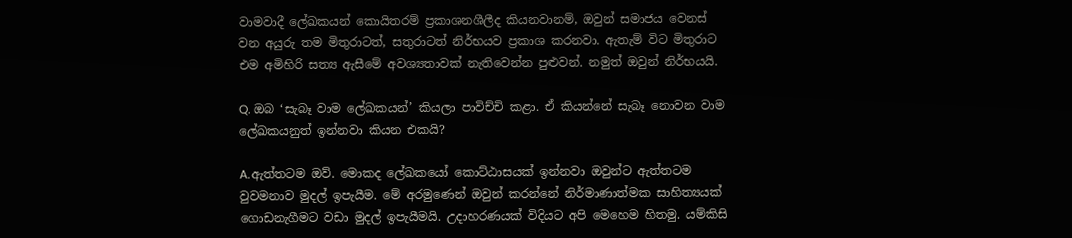වාමවාදී ලේඛකයන් කොයිතරම් ප්‍රකාශනශීලීද කියනවානම්, ඔවුන් සමාජය වෙනස් වන අයුරු තම මිතුරාටත්, සතුරාටත් නිර්භයව ප්‍රකාශ කරනවා. ඇතැම් විට මිතුරාට එම අමිහිරි සත්‍ය ඇසීමේ අවශ්‍යතාවක් නැතිවෙන්න පුළුවන්. නමුත් ඔවුන් නිර්භයයි.

Q. ඔබ ‘සැබෑ වාම ලේඛකයන්’ කියලා පාවිච්චි කළා. ඒ කියන්නේ සැබෑ නොවන වාම ලේඛකයනුත් ඉන්නවා කියන එකයි?

A.ඇත්තටම ඔව්. මොකද ලේඛකයෝ කොට්ඨාසයක් ඉන්නවා ඔවුන්ට ඇත්තටම වුවමනාව මුදල් ඉපැයීම. මේ අරමුණෙන් ඔවුන් කරන්නේ නිර්මාණාත්මක සාහිත්‍යයක් ගොඩනැගීමට වඩා මුදල් ඉපැයීමයි. උදාහරණයක් විදියට අපි මෙහෙම හිතමු. යම්කිසි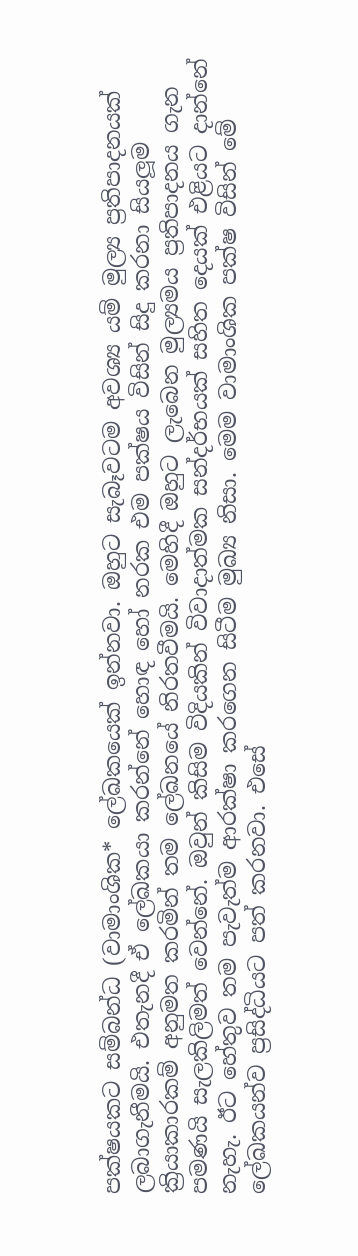පක්ෂයකට සම්බන්ධ (වාමාංශික* ලේඛකයෙක් ඉන්නවා. ඔහුට සැබෑවටම අවශ්‍ය යම් මුල්‍ය ප්‍රතිපාදනයක් ලබාගැනීමයි. එතැනදී ඒ ලේඛකයා කරන්නේ හොඳ හෝ නරක එම පක්ෂය විසින් සිදු කරනා සියලූම ක්‍රියාකාරකම් අනුමත කරමින් තම ලේඛනයේ නිරතවීමයි. මෙහිදී ඔහුට ලැබෙන මුල්‍යමය ප්‍රතිපාදනය ගැන පමණයි සැලකිලිමත් වෙන්නේ. ඔවුන් කිසිම විදියකින් විවාදාත්මක සන්දර්භයක් සහිත දෙයක් එළියට දාන්නේ නැහැ. ඊට හේතුව තම පැවැත්ම ආරක්ෂා කරගෙන සිටීම මුඛ්‍ය නිසා. මෙම වාමාංශික පක්ෂ විසින් මේ ලේඛකයන්ව ප්‍රසිද්ධියට පත් කරනවා. එසේ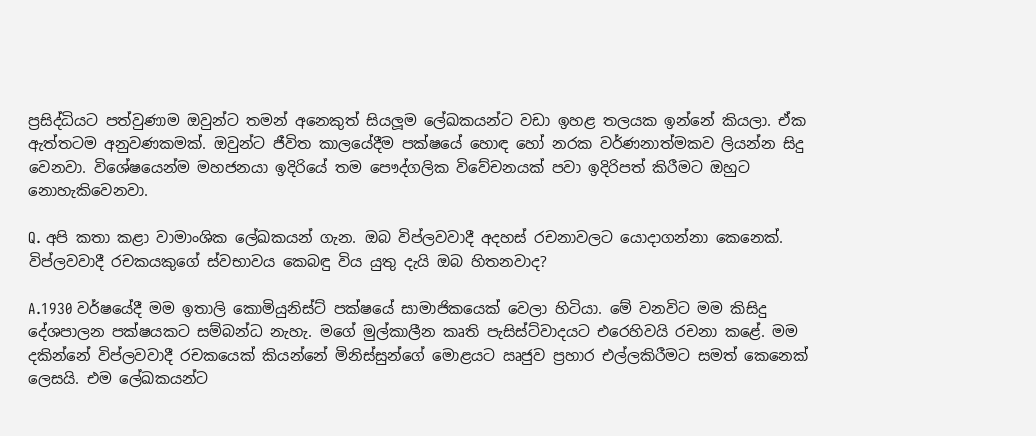ප්‍රසිද්ධියට පත්වුණාම ඔවුන්ට තමන් අනෙකුත් සියලූම ලේඛකයන්ට වඩා ඉහළ තලයක ඉන්නේ කියලා. ඒක ඇත්තටම අනුවණකමක්. ඔවුන්ට ජීවිත කාලයේදීම පක්ෂයේ හොඳ හෝ නරක වර්ණනාත්මකව ලියන්න සිදු වෙනවා. විශේෂයෙන්ම මහජනයා ඉදිරියේ තම පෞද්ගලික විවේචනයක් පවා ඉදිරිපත් කිරීමට ඔහුට නොහැකිවෙනවා.

Q. අපි කතා කළා වාමාංශික ලේඛකයන් ගැන. ඔබ විප්ලවවාදී අදහස් රචනාවලට යොදාගන්නා කෙනෙක්. විප්ලවවාදී රචකයකුගේ ස්වභාවය කෙබඳු විය යුතු දැයි ඔබ හිතනවාද?

A.1930 වර්ෂයේදී මම ඉතාලි කොමියුනිස්ට් පක්ෂයේ සාමාජිකයෙක් වෙලා හිටියා. මේ වනවිට මම කිසිදු දේශපාලන පක්ෂයකට සම්බන්ධ නැහැ. මගේ මුල්කාලීන කෘති පැසිස්ට්වාදයට එරෙහිවයි රචනා කළේ. මම දකින්නේ විප්ලවවාදී රචකයෙක් කියන්නේ මිනිස්සුන්ගේ මොළයට ඍජුව ප්‍රහාර එල්ලකිරීමට සමත් කෙනෙක් ලෙසයි. එම ලේඛකයන්ට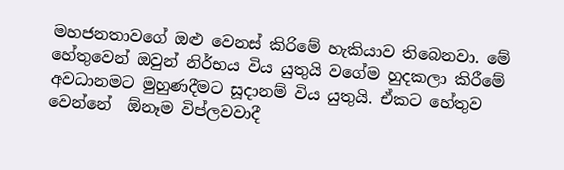මහජනතාවගේ ඔළු වෙනස් කිරිමේ හැකියාව තිබෙනවා. මේ හේතුවෙන් ඔවුන් නිර්භය විය යුතුයි වගේම හුදකලා කිරීමේ අවධානමට මුහුණදීමට සූදානම් විය යුතුයි. ඒකට හේතුව වෙන්නේ  ඕනෑම විප්ලවවාදී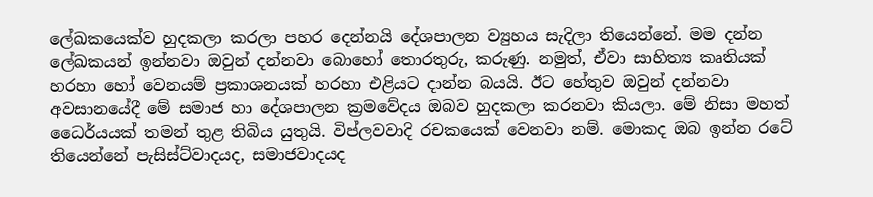ලේඛකයෙක්ව හුදකලා කරලා පහර දෙන්නයි දේශපාලන ව්‍යුහය සැදිලා තියෙන්නේ. මම දන්න ලේඛකයන් ඉන්නවා ඔවුන් දන්නවා බොහෝ තොරතුරු, කරුණු. නමුත්, ඒවා සාහිත්‍ය කෘතියක් හරහා හෝ වෙනයම් ප්‍රකාශනයක් හරහා එළියට දාන්න බයයි. ඊට හේතුව ඔවුන් දන්නවා අවසානයේදී මේ සමාජ හා දේශපාලන ක්‍රමවේදය ඔබව හුදකලා කරනවා කියලා. මේ නිසා මහත් ධෛර්යයක් තමන් තුළ තිබිය යුතුයි. විප්ලවවාදි රචකයෙක් වෙනවා නම්. මොකද ඔබ ඉන්න රටේ තියෙන්නේ පැසිස්ට්වාදයද, සමාජවාදයද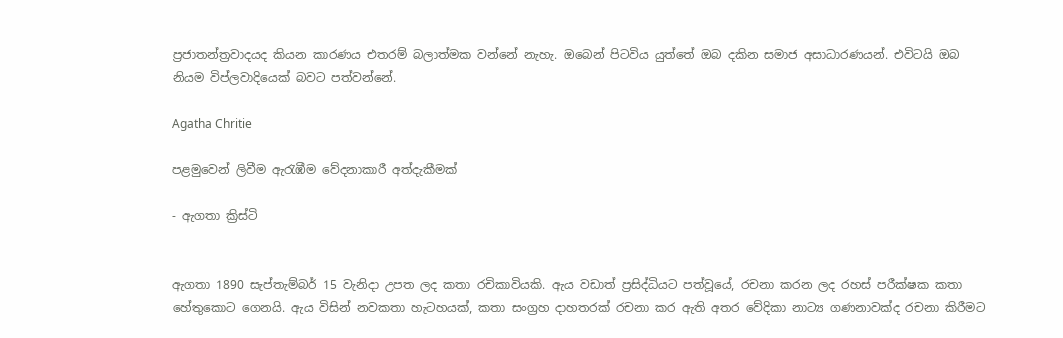ප්‍රජාතන්ත්‍රවාදයද කියන කාරණය එතරම් බලාත්මක වන්නේ නැහැ. ඔබෙන් පිටවිය යුත්තේ ඔබ දකින සමාජ අසාධාරණයන්. එවිටයි ඔබ නියම විප්ලවාදියෙක් බවට පත්වන්නේ.

Agatha Chritie

පළමුවෙන් ලිවීම ඇරැඹීම වේදනාකාරී අත්දැකීමක්

- ඇගතා ක්‍රිස්ටි


ඇගතා 1890 සැප්තැම්බර් 15 වැනිදා උපත ලද කතා රචිකාවියකි. ඇය වඩාත් ප්‍රසිද්ධියට පත්වූයේ, රචනා කරන ලද රහස් පරීක්ෂක කතා හේතුකොට ගෙනයි. ඇය විසින් නවකතා හැටහයක්, කතා සංග්‍රහ දාහතරක් රචනා කර ඇති අතර වේදිකා නාට්‍ය ගණනාවක්ද රචනා කිරීමට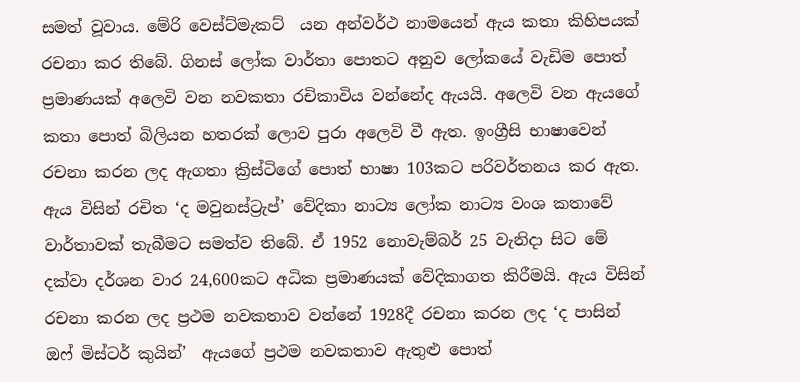සමත් වූවාය. මේරි වෙස්ට්මැකට්  යන අන්වර්ථ නාමයෙන් ඇය කතා කිහිපයක් රචනා කර තිබේ. ගිනස් ලෝක වාර්තා පොතට අනුව ලෝකයේ වැඩිම පොත් ප්‍රමාණයක් අලෙවි වන නවකතා රචිකාවිය වන්නේද ඇයයි. අලෙවි වන ඇයගේ කතා පොත් බිලියන හතරක් ලොව පුරා අලෙවි වී ඇත. ඉංග්‍රීසි භාෂාවෙන් රචනා කරන ලද ඇගතා ක්‍රිස්ටිගේ පොත් භාෂා 103කට පරිවර්තනය කර ඇත. ඇය විසින් රචිත ‘ද මවුනස්ට්‍රැප්’ වේදිකා නාට්‍ය ලෝක නාට්‍ය වංශ කතාවේ වාර්තාවක් තැබීමට සමත්ව තිබේ. ඒ 1952 නොවැම්බර් 25 වැනිදා සිට මේ දක්වා දර්ශන වාර 24,600කට අධික ප්‍රමාණයක් වේදිකාගත කිරීමයි. ඇය විසින් රචනා කරන ලද ප්‍රථම නවකතාව වන්නේ 1928දී රචනා කරන ලද ‘ද පාසින් ඔෆ් මිස්ටර් කුයින්’  ඇයගේ ප්‍රථම නවකතාව ඇතුළු පොත්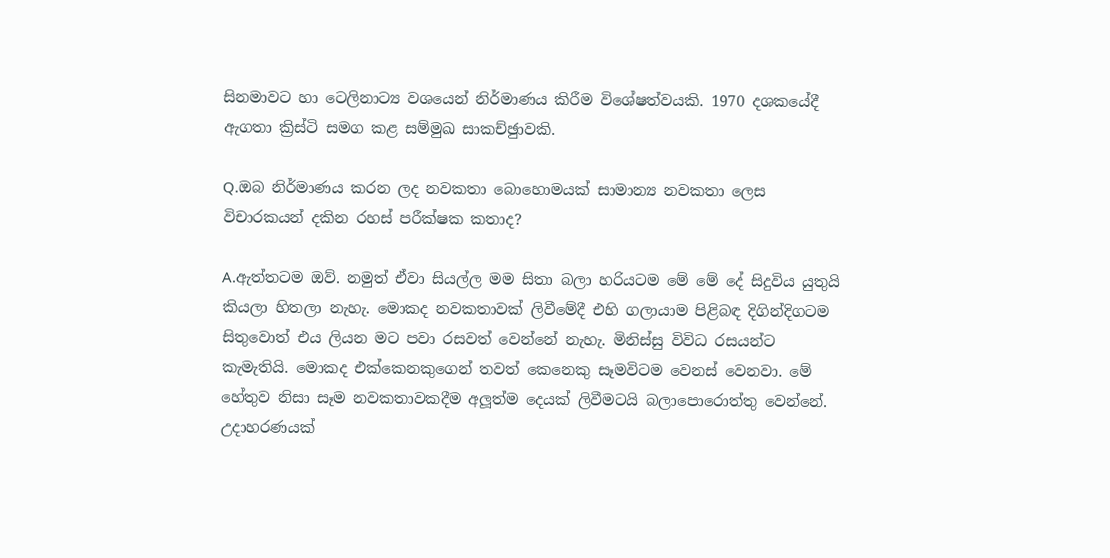සිනමාවට හා ටෙලිනාට්‍ය වශයෙන් නිර්මාණය කිරීම විශේෂත්වයකි. 1970 දශකයේදී ඇගතා ක්‍රිස්ටි සමග කළ සම්මුඛ සාකච්ඡුාවකි.

Q.ඔබ නිර්මාණය කරන ලද නවකතා බොහොමයක් සාමාන්‍ය නවකතා ලෙස විචාරකයන් දකින රහස් පරීක්ෂක කතාද?

A.ඇත්තටම ඔව්. නමුත් ඒවා සියල්ල මම සිතා බලා හරියටම මේ මේ දේ සිදුවිය යුතුයි කියලා හිතලා නැහැ. මොකද නවකතාවක් ලිවීමේදී එහි ගලායාම පිළිබඳ දිගින්දිගටම සිතුවොත් එය ලියන මට පවා රසවත් වෙන්නේ නැහැ. මිනිස්සු විවිධ රසයන්ට කැමැතියි. මොකද එක්කෙනකුගෙන් තවත් කෙනෙකු සෑමවිටම වෙනස් වෙනවා. මේ හේතුව නිසා සෑම නවකතාවකදීම අලූත්ම දෙයක් ලිවීමටයි බලාපොරොත්තු වෙන්නේ. උදාහරණයක්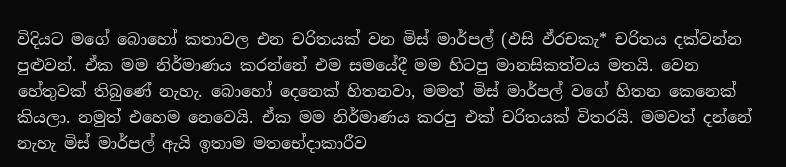විදියට මගේ බොහෝ කතාවල එන චරිතයක් වන මිස් මාර්පල් (ඵසි ඵ්රචකැ* චරිතය දක්වන්න පුළුවන්. ඒක මම නිර්මාණය කරන්නේ එම සමයේදී මම හිටපු මානසිකත්වය මතයි. වෙන හේතුවක් තිබුණේ නැහැ. බොහෝ දෙනෙක් හිතනවා, මමත් මිස් මාර්පල් වගේ හිතන කෙනෙක් කියලා. නමුත් එහෙම නෙවෙයි. ඒක මම නිර්මාණය කරපු එක් චරිතයක් විතරයි. මමවත් දන්නේ නැහැ මිස් මාර්පල් ඇයි ඉතාම මතභේදාකාරීව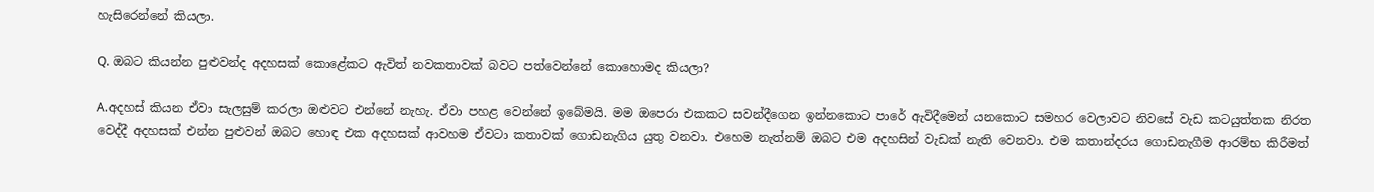හැසිරෙන්නේ කියලා.

Q. ඔබට කියන්න පුළුවන්ද අදහසක් කොළේකට ඇවිත් නවකතාවක් බවට පත්වෙන්නේ කොහොමද කියලා?

A.අදහස් කියන ඒවා සැලසුම් කරලා ඔළුවට එන්නේ නැහැ. ඒවා පහළ වෙන්නේ ඉබේමයි. මම ඔපෙරා එකකට සවන්දීගෙන ඉන්නකොට පාරේ ඇවිදීමෙන් යනකොට සමහර වෙලාවට නිවසේ වැඩ කටයුත්තක නිරත වෙද්දී අදහසක් එන්න පුළුවන් ඔබට හොඳ එක අදහසක් ආවහම ඒවටා කතාවක් ගොඩනැගිය යුතු වනවා. එහෙම නැත්නම් ඔබට එම අදහසින් වැඩක් නැති වෙනවා. එම කතාන්දරය ගොඩනැගීම ආරම්භ කිරීමත්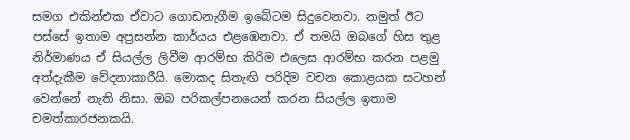සමග එකින්එක ඒවාට ගොඩනැගීම ඉබේටම සිදුවෙනවා. නමුත් ඊට පස්සේ ඉතාම අප්‍රසන්න කාර්යය එළඹෙනවා. ඒ තමයි ඔබගේ හිස තුළ නිර්මාණය ඒ සියල්ල ලිවීම ආරම්භ කිරිම එලෙස ආරම්භ කරන පළමු අත්දැකීම වේදනාකාරීයි. මොකද සිතැඟි පරිදිම වචන කොළයක සටහන් වෙන්නේ නැති නිසා. ඔබ පරිකල්පනයෙන් කරන සියල්ල ඉතාම චමත්කාරජනකයි.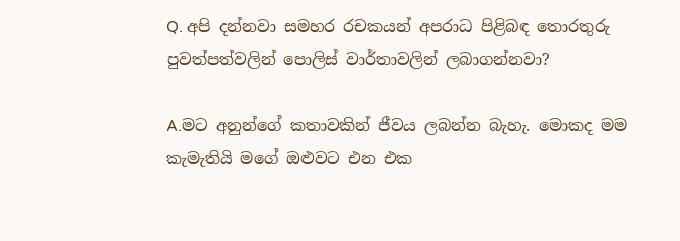Q. අපි දන්නවා සමහර රචකයන් අපරාධ පිළිබඳ තොරතුරු පුවත්පත්වලින් පොලිස් වාර්තාවලින් ලබාගන්නවා?

A.මට අනුන්ගේ කතාවකින් ජීවය ලබන්න බැහැ. මොකද මම කැමැතියි මගේ ඔළුවට එන එක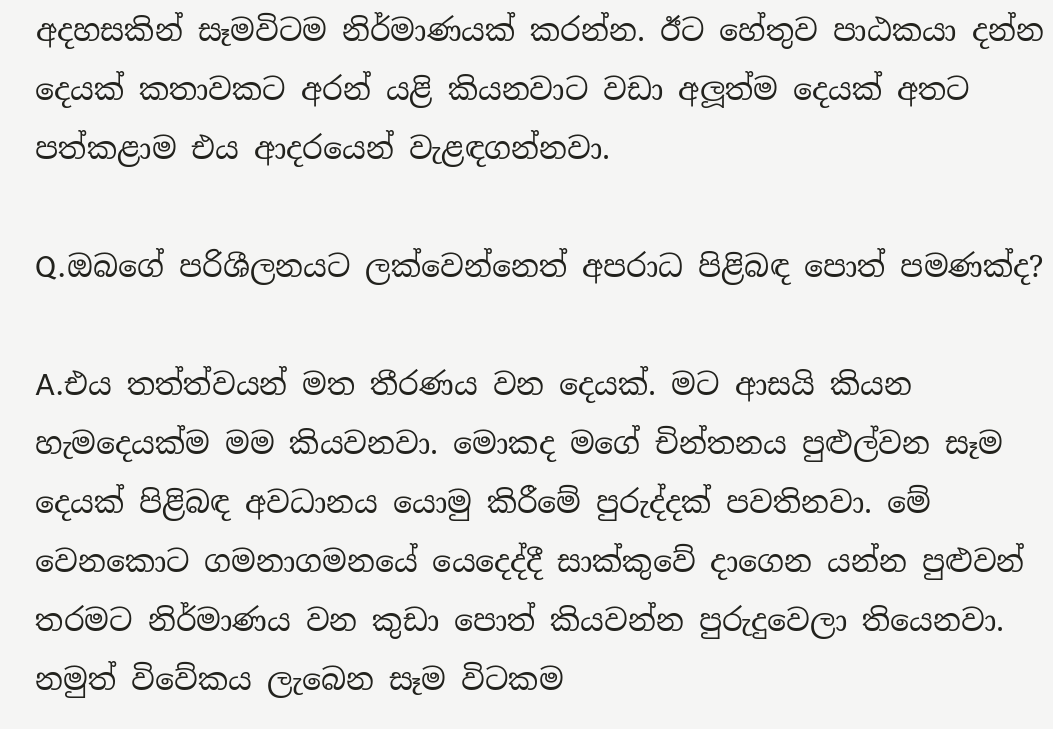අදහසකින් සෑමවිටම නිර්මාණයක් කරන්න. ඊට හේතුව පාඨකයා දන්න දෙයක් කතාවකට අරන් යළි කියනවාට වඩා අලූත්ම දෙයක් අතට පත්කළාම එය ආදරයෙන් වැළඳගන්නවා.

Q.ඔබගේ පරිශීලනයට ලක්වෙන්නෙත් අපරාධ පිළිබඳ පොත් පමණක්ද?

A.එය තත්ත්වයන් මත තීරණය වන දෙයක්. මට ආසයි කියන හැමදෙයක්ම මම කියවනවා. මොකද මගේ චින්තනය පුළුල්වන සෑම දෙයක් පිළිබඳ අවධානය යොමු කිරීමේ පුරුද්දක් පවතිනවා. මේ වෙනකොට ගමනාගමනයේ යෙදෙද්දී සාක්කුවේ දාගෙන යන්න පුළුවන් තරමට නිර්මාණය වන කුඩා පොත් කියවන්න පුරුදුවෙලා තියෙනවා. නමුත් විවේකය ලැබෙන සෑම විටකම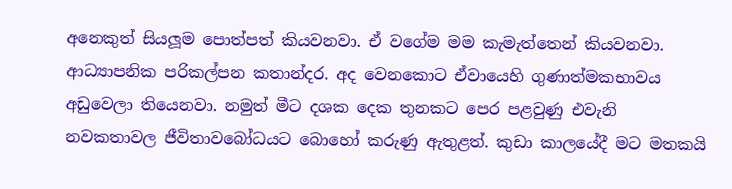අනෙකුත් සියලූම පොත්පත් කියවනවා. ඒ වගේම මම කැමැත්තෙන් කියවනවා. ආධ්‍යාපනික පරිකල්පන කතාන්දර. අද වෙනකොට ඒවායෙහි ගුණාත්මකභාවය අඩුවෙලා තියෙනවා. නමුත් මීට දශක දෙක තුනකට පෙර පළවුණු එවැනි නවකතාවල ජීවිතාවබෝධයට බොහෝ කරුණු ඇතුළත්. කුඩා කාලයේදී මට මතකයි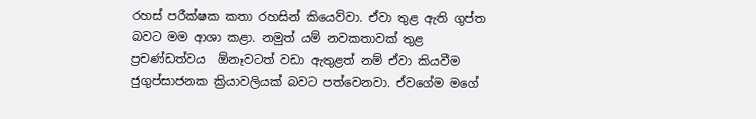රහස් පරීක්ෂක කතා රහසින් කියෙව්වා. ඒවා තුළ ඇති ගුප්ත බවට මම ආශා කළා. නමුත් යම් නවකතාවක් තුළ ප්‍රචණ්ඩත්වය  ඕනෑවටත් වඩා ඇතුළත් නම් ඒවා කියවීම ජුගුප්සාජනක ක්‍රියාවලියක් බවට පත්වෙනවා. ඒවගේම මගේ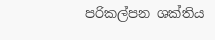පරිකල්පන ශක්තිය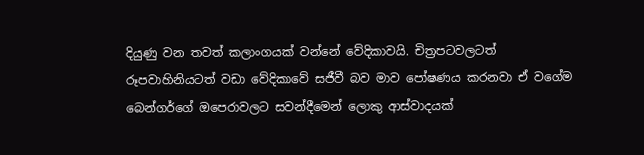දියුණු වන තවත් කලාංගයක් වන්නේ වේදිකාවයි. චිත්‍රපටවලටත් රූපවාහිනියටත් වඩා වේදිකාවේ සජීවී බව මාව පෝෂණය කරනවා ඒ වගේම බෙන්ගර්ගේ ඔපෙරාවලට සවන්දීමෙන් ලොකු ආස්වාදයක්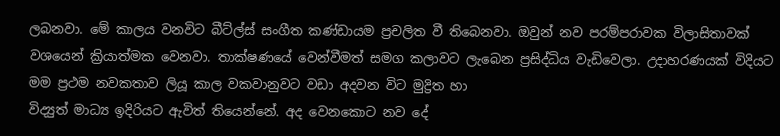ලබනවා. මේ කාලය වනවිට බීට්ල්ස් සංගීත කණ්ඩායම ප්‍රචලිත වී තිබෙනවා. ඔවුන් නව පරම්පරාවක විලාසිතාවක් වශයෙන් ක්‍රියාත්මක වෙනවා. තාක්ෂණයේ වෙන්වීමත් සමග කලාවට ලැබෙන ප්‍රසිද්ධිය වැඩිවෙලා. උදාහරණයක් විදියට මම ප්‍රථම නවකතාව ලියූ කාල වකවානුවට වඩා අදවන විට මුද්‍රිත හා
විද්‍යුත් මාධ්‍ය ඉදිරියට ඇවිත් තියෙන්නේ. අද වෙනකොට නව දේ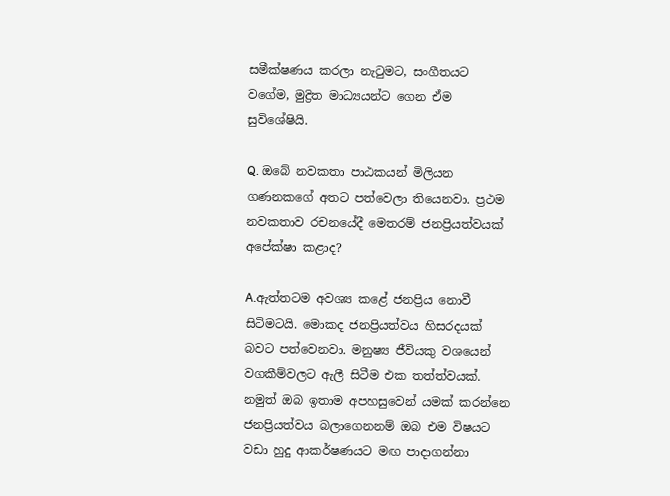සමීක්ෂණය කරලා නැටුමට, සංගීතයට වගේම, මුද්‍රිත මාධ්‍යයන්ට ගෙන ඒම සුවිශේෂියි.

Q. ඔබේ නවකතා පාඨකයන් මිලියන ගණනකගේ අතට පත්වෙලා තියෙනවා. ප්‍රථම නවකතාව රචනයේදී මෙතරම් ජනප්‍රියත්වයක් අපේක්ෂා කළාද?

A.ඇත්තටම අවශ්‍ය කළේ ජනප්‍රිය නොවී සිටිමටයි. මොකද ජනප්‍රියත්වය හිසරදයක් බවට පත්වෙනවා. මනුෂ්‍ය ජීවියකු වශයෙන් වගකීම්වලට ඇලී සිටීම එක තත්ත්වයක්. නමුත් ඔබ ඉතාම අපහසුවෙන් යමක් කරන්නෙ ජනප්‍රියත්වය බලාගෙනනම් ඔබ එම විෂයට වඩා හුදු ආකර්ෂණයට මඟ පාදාගන්නා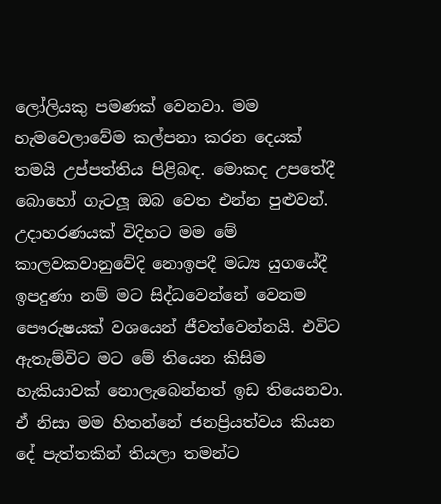ලෝලියකු පමණක් වෙනවා. මම හැමවෙලාවේම කල්පනා කරන දෙයක් තමයි උප්පත්තිය පිළිබඳ. මොකද උපතේදී බොහෝ ගැටලූ ඔබ වෙත එන්න පුළුවන්. උදාහරණයක් විදිහට මම මේ කාලවකවානුවේදි නොඉපදී මධ්‍ය යුගයේදී ඉපදුණා නම් මට සිද්ධවෙන්නේ වෙනම පෞරුෂයක් වශයෙන් ජීවත්වෙන්නයි. එවිට ඇතැම්විට මට මේ තියෙන කිසිම හැකියාවක් නොලැබෙන්නත් ඉඩ තියෙනවා. ඒ නිසා මම හිතන්නේ ජනප්‍රියත්වය කියන දේ පැත්තකින් තියලා තමන්ට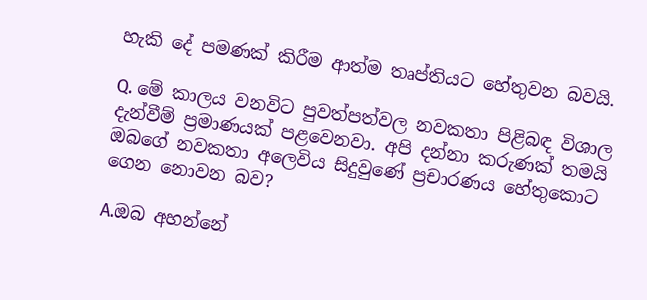හැකි දේ පමණක් කිරීම ආත්ම තෘප්තියට හේතුවන බවයි.

Q. මේ කාලය වනවිට පුවත්පත්වල නවකතා පිළිබඳ විශාල දැන්වීම් ප්‍රමාණයක් පළවෙනවා. අපි දන්නා කරුණක් තමයි ඔබගේ නවකතා අලෙවිය සිදුවුණේ ප්‍රචාරණය හේතුකොට ගෙන නොවන බව?

A.ඔබ අහන්නේ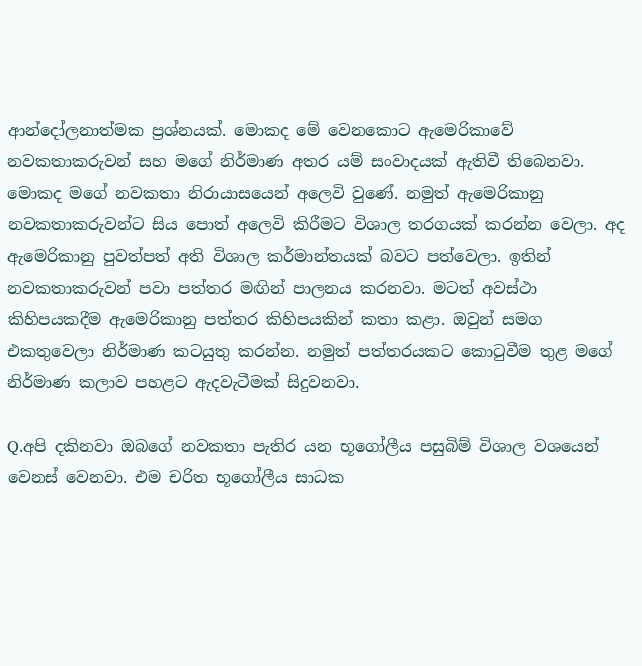ආන්දෝලනාත්මක ප්‍රශ්නයක්. මොකද මේ වෙනකොට ඇමෙරිකාවේ නවකතාකරුවන් සහ මගේ නිර්මාණ අතර යම් සංවාදයක් ඇතිවී තිබෙනවා. මොකද මගේ නවකතා නිරායාසයෙන් අලෙවි වුණේ. නමුත් ඇමෙරිකානු නවකතාකරුවන්ට සිය පොත් අලෙවි කිරීමට විශාල තරගයක් කරන්න වෙලා. අද ඇමෙරිකානු පුවත්පත් අති විශාල කර්මාන්තයක් බවට පත්වෙලා. ඉතින් නවකතාකරුවන් පවා පත්තර මඟින් පාලනය කරනවා. මටත් අවස්ථා කිහිපයකදීම ඇමෙරිකානු පත්තර කිහිපයකින් කතා කළා. ඔවුන් සමග එකතුවෙලා නිර්මාණ කටයුතු කරන්න. නමුත් පත්තරයකට කොටුවීම තුළ මගේ නිර්මාණ කලාව පහළට ඇදවැටීමක් සිදුවනවා.

Q.අපි දකිනවා ඔබගේ නවකතා පැතිර යන භූගෝලීය පසුබිම් විශාල වශයෙන් වෙනස් වෙනවා. එම චරිත භූගෝලීය සාධක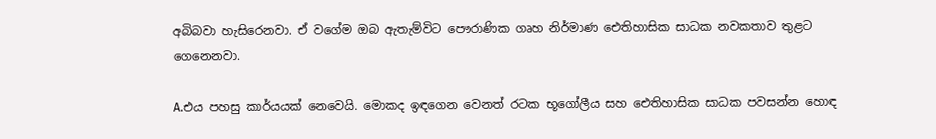අබිබවා හැසිරෙනවා. ඒ වගේම ඔබ ඇතැම්විට පෞරාණික ගෘහ නිර්මාණ ඓතිහාසික සාධක නවකතාව තුළට ගෙනෙනවා.

A.එය පහසු කාර්යයක් නෙවෙයි. මොකද ඉඳගෙන වෙනත් රටක භූගෝලීය සහ ඓතිහාසික සාධක පවසන්න හොඳ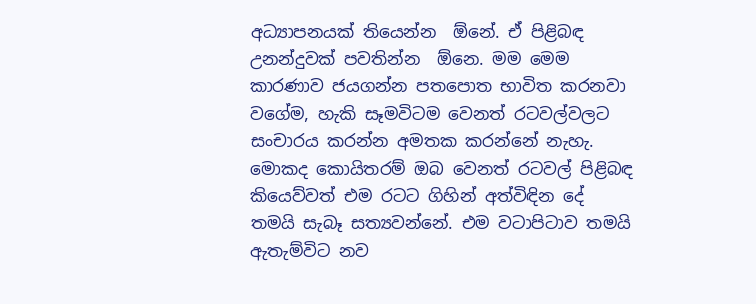අධ්‍යාපනයක් තියෙන්න  ඕනේ. ඒ පිළිබඳ උනන්දුවක් පවතින්න  ඕනෙ. මම මෙම කාරණාව ජයගන්න පතපොත භාවිත කරනවා වගේම, හැකි සෑමවිටම වෙනත් රටවල්වලට සංචාරය කරන්න අමතක කරන්නේ නැහැ. මොකද කොයිතරම් ඔබ වෙනත් රටවල් පිළිබඳ කියෙව්වත් එම රටට ගිහින් අත්විඳින දේ තමයි සැබෑ සත්‍යවන්නේ. එම වටාපිටාව තමයි ඇතැම්විට නව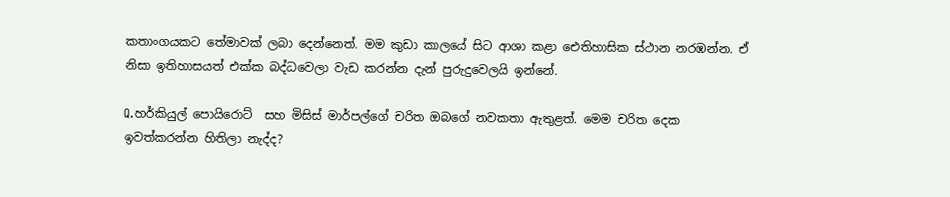කතාංගයකට තේමාවක් ලබා දෙන්නෙත්. මම කුඩා කාලයේ සිට ආශා කළා ඓතිහාසික ස්ථාන නරඹන්න. ඒ නිසා ඉතිහාසයත් එක්ක බද්ධවෙලා වැඩ කරන්න දැන් පුරුදුවෙලයි ඉන්නේ.

Q.හර්කියුල් පොයිරොට්  සහ මිසිස් මාර්පල්ගේ චරිත ඔබගේ නවකතා ඇතුළත්. මෙම චරිත දෙක ඉවත්කරන්න හිතිලා නැද්ද?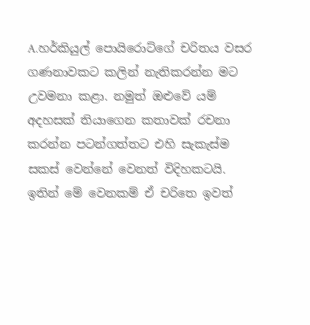A.හර්කියුල් පොයිරොට්ගේ චරිතය වසර ගණනාවකට කලින් නැතිකරන්න මට උවමනා කළා. නමුත් ඔළුවේ යම් අදහසක් තියාගෙන කතාවක් රචනා කරන්න පටන්ගත්තට එහි සැකැස්ම සකස් වෙන්නේ වෙනත් විදිහකටයි. ඉතින් මේ වෙනකම් ඒ චරිතෙ ඉවත්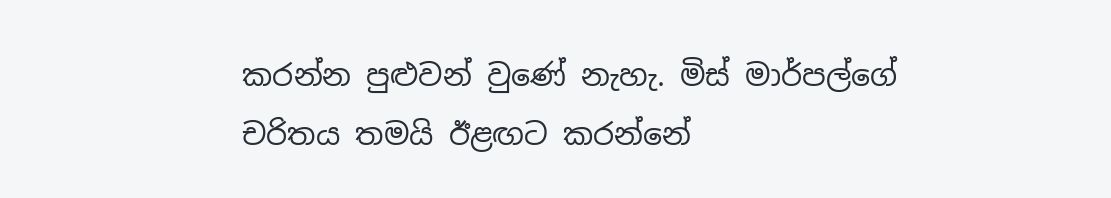කරන්න පුළුවන් වුණේ නැහැ. මිස් මාර්පල්ගේ චරිතය තමයි ඊළඟට කරන්නේ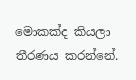මොකක්ද කියලා තීරණය කරන්නේ.